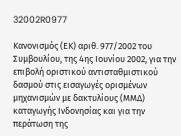32002R0977

Κανονισμός (ΕΚ) αριθ. 977/2002 του Συμβουλίου, της 4ης Ιουνίου 2002, για την επιβολή οριστικού αντισταθμιστικού δασμού στις εισαγωγές ορισμένων μηχανισμών με δακτυλίους (ΜΜΔ) καταγωγής Ινδονησίας και για την περάτωση της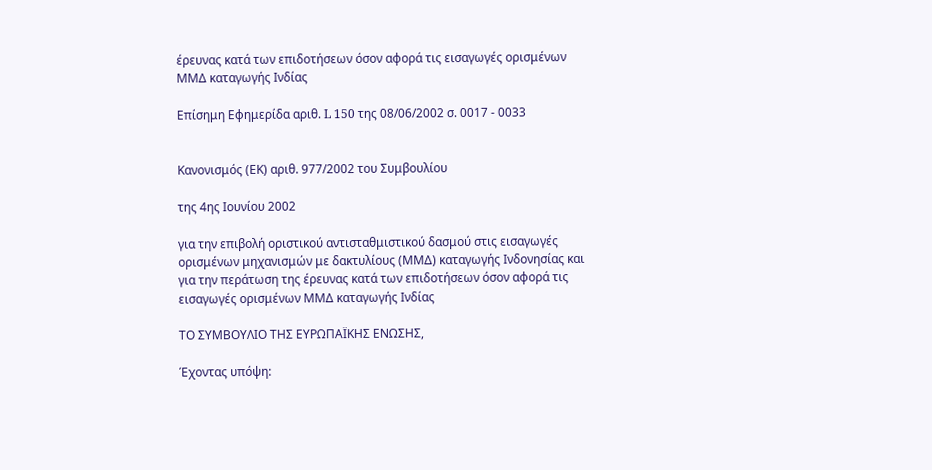έρευνας κατά των επιδοτήσεων όσον αφορά τις εισαγωγές ορισμένων ΜΜΔ καταγωγής Ινδίας

Επίσημη Εφημερίδα αριθ. L 150 της 08/06/2002 σ. 0017 - 0033


Κανονισμός (ΕΚ) αριθ. 977/2002 του Συμβουλίου

της 4ης Ιουνίου 2002

για την επιβολή οριστικού αντισταθμιστικού δασμού στις εισαγωγές ορισμένων μηχανισμών με δακτυλίους (ΜΜΔ) καταγωγής Ινδονησίας και για την περάτωση της έρευνας κατά των επιδοτήσεων όσον αφορά τις εισαγωγές ορισμένων ΜΜΔ καταγωγής Ινδίας

ΤΟ ΣΥΜΒΟΥΛΙΟ ΤΗΣ ΕΥΡΩΠΑΪΚΗΣ ΕΝΩΣΗΣ,

Έχοντας υπόψη: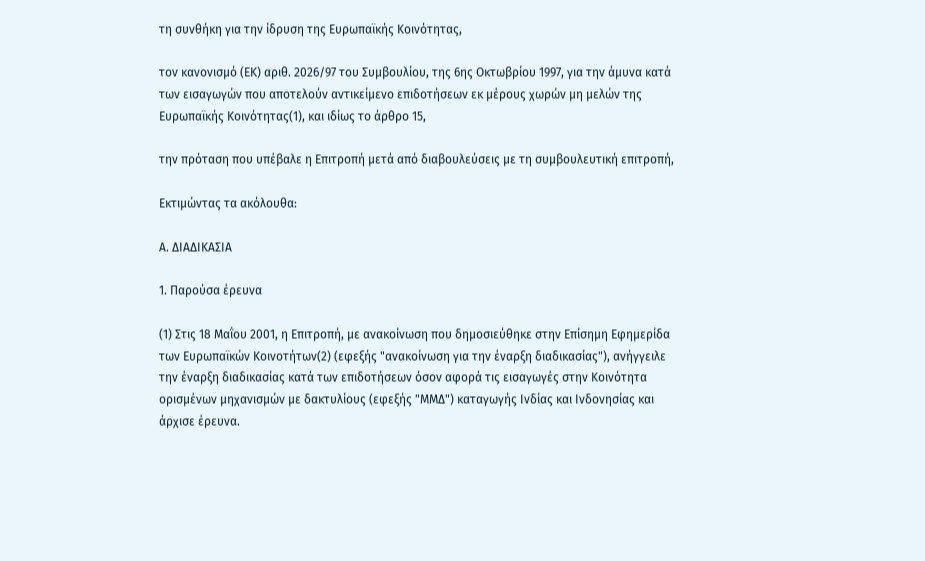τη συνθήκη για την ίδρυση της Ευρωπαϊκής Κοινότητας,

τον κανονισμό (ΕΚ) αριθ. 2026/97 του Συμβουλίου, της 6ης Οκτωβρίου 1997, για την άμυνα κατά των εισαγωγών που αποτελούν αντικείμενο επιδοτήσεων εκ μέρους χωρών μη μελών της Ευρωπαϊκής Κοινότητας(1), και ιδίως το άρθρο 15,

την πρόταση που υπέβαλε η Επιτροπή μετά από διαβουλεύσεις με τη συμβουλευτική επιτροπή,

Εκτιμώντας τα ακόλουθα:

Α. ΔΙΑΔΙΚΑΣΙΑ

1. Παρούσα έρευνα

(1) Στις 18 Μαΐου 2001, η Επιτροπή, με ανακοίνωση που δημοσιεύθηκε στην Επίσημη Εφημερίδα των Ευρωπαϊκών Κοινοτήτων(2) (εφεξής "ανακοίνωση για την έναρξη διαδικασίας"), ανήγγειλε την έναρξη διαδικασίας κατά των επιδοτήσεων όσον αφορά τις εισαγωγές στην Κοινότητα ορισμένων μηχανισμών με δακτυλίους (εφεξής "ΜΜΔ") καταγωγής Ινδίας και Ινδονησίας και άρχισε έρευνα.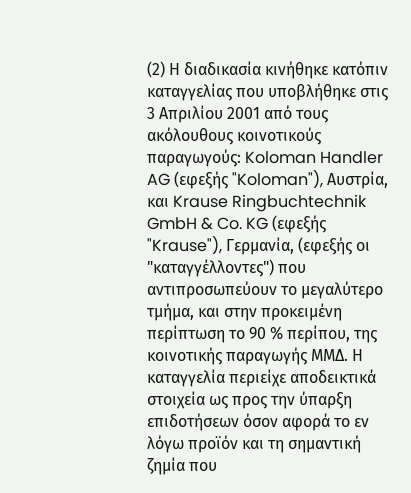(2) Η διαδικασία κινήθηκε κατόπιν καταγγελίας που υποβλήθηκε στις 3 Απριλίου 2001 από τους ακόλουθους κοινοτικούς παραγωγούς: Koloman Handler AG (εφεξής "Koloman"), Αυστρία, και Krause Ringbuchtechnik GmbH & Co. KG (εφεξής "Krause"), Γερμανία, (εφεξής οι "καταγγέλλοντες") που αντιπροσωπεύουν το μεγαλύτερο τμήμα, και στην προκειμένη περίπτωση το 90 % περίπου, της κοινοτικής παραγωγής ΜΜΔ. Η καταγγελία περιείχε αποδεικτικά στοιχεία ως προς την ύπαρξη επιδοτήσεων όσον αφορά το εν λόγω προϊόν και τη σημαντική ζημία που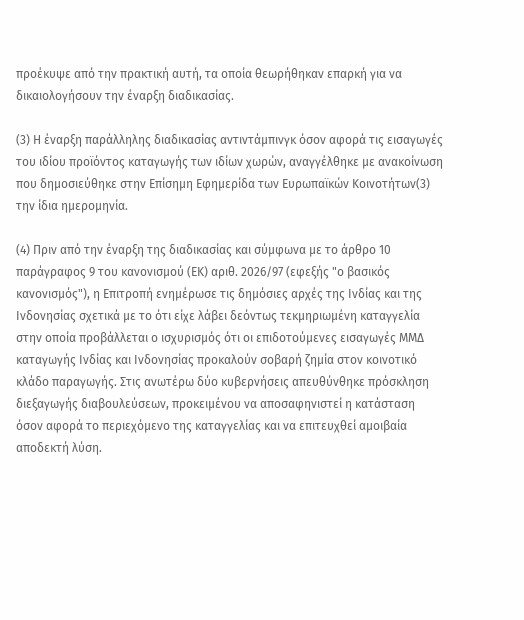προέκυψε από την πρακτική αυτή, τα οποία θεωρήθηκαν επαρκή για να δικαιολογήσουν την έναρξη διαδικασίας.

(3) Η έναρξη παράλληλης διαδικασίας αντιντάμπινγκ όσον αφορά τις εισαγωγές του ιδίου προϊόντος καταγωγής των ιδίων χωρών, αναγγέλθηκε με ανακοίνωση που δημοσιεύθηκε στην Επίσημη Εφημερίδα των Ευρωπαϊκών Κοινοτήτων(3) την ίδια ημερομηνία.

(4) Πριν από την έναρξη της διαδικασίας και σύμφωνα με το άρθρο 10 παράγραφος 9 του κανονισμού (ΕΚ) αριθ. 2026/97 (εφεξής "ο βασικός κανονισμός"), η Επιτροπή ενημέρωσε τις δημόσιες αρχές της Ινδίας και της Ινδονησίας σχετικά με το ότι είχε λάβει δεόντως τεκμηριωμένη καταγγελία στην οποία προβάλλεται ο ισχυρισμός ότι οι επιδοτούμενες εισαγωγές ΜΜΔ καταγωγής Ινδίας και Ινδονησίας προκαλούν σοβαρή ζημία στον κοινοτικό κλάδο παραγωγής. Στις ανωτέρω δύο κυβερνήσεις απευθύνθηκε πρόσκληση διεξαγωγής διαβουλεύσεων, προκειμένου να αποσαφηνιστεί η κατάσταση όσον αφορά το περιεχόμενο της καταγγελίας και να επιτευχθεί αμοιβαία αποδεκτή λύση.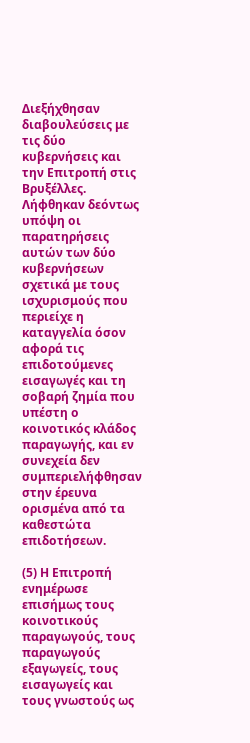Διεξήχθησαν διαβουλεύσεις με τις δύο κυβερνήσεις και την Επιτροπή στις Βρυξέλλες. Λήφθηκαν δεόντως υπόψη οι παρατηρήσεις αυτών των δύο κυβερνήσεων σχετικά με τους ισχυρισμούς που περιείχε η καταγγελία όσον αφορά τις επιδοτούμενες εισαγωγές και τη σοβαρή ζημία που υπέστη ο κοινοτικός κλάδος παραγωγής, και εν συνεχεία δεν συμπεριελήφθησαν στην έρευνα ορισμένα από τα καθεστώτα επιδοτήσεων.

(5) Η Επιτροπή ενημέρωσε επισήμως τους κοινοτικούς παραγωγούς, τους παραγωγούς εξαγωγείς, τους εισαγωγείς και τους γνωστούς ως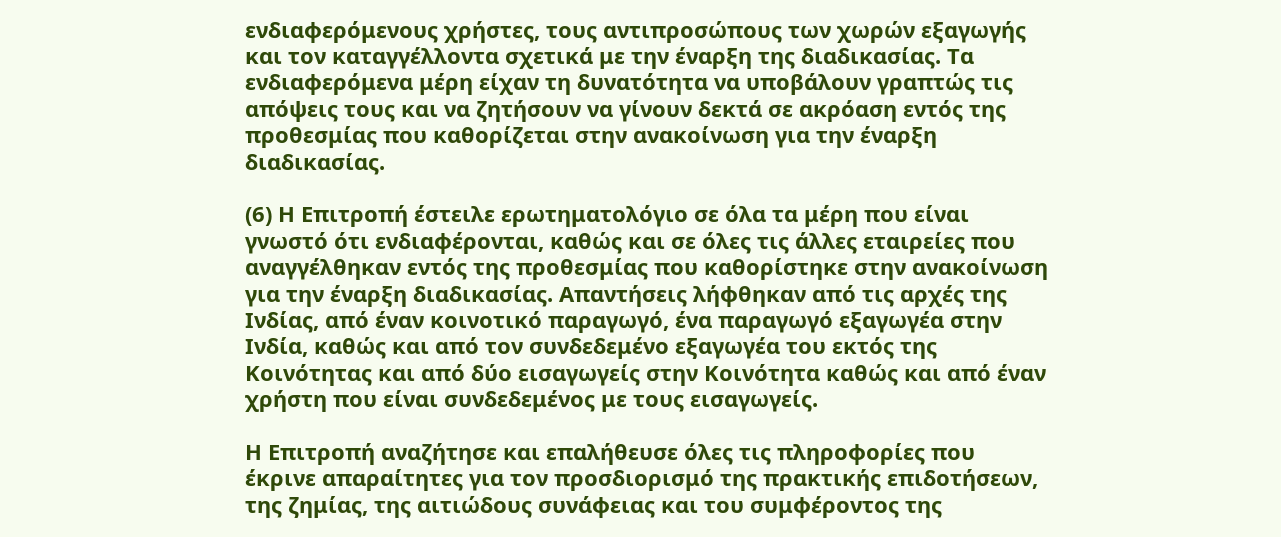ενδιαφερόμενους χρήστες, τους αντιπροσώπους των χωρών εξαγωγής και τον καταγγέλλοντα σχετικά με την έναρξη της διαδικασίας. Τα ενδιαφερόμενα μέρη είχαν τη δυνατότητα να υποβάλουν γραπτώς τις απόψεις τους και να ζητήσουν να γίνουν δεκτά σε ακρόαση εντός της προθεσμίας που καθορίζεται στην ανακοίνωση για την έναρξη διαδικασίας.

(6) Η Επιτροπή έστειλε ερωτηματολόγιο σε όλα τα μέρη που είναι γνωστό ότι ενδιαφέρονται, καθώς και σε όλες τις άλλες εταιρείες που αναγγέλθηκαν εντός της προθεσμίας που καθορίστηκε στην ανακοίνωση για την έναρξη διαδικασίας. Απαντήσεις λήφθηκαν από τις αρχές της Ινδίας, από έναν κοινοτικό παραγωγό, ένα παραγωγό εξαγωγέα στην Ινδία, καθώς και από τον συνδεδεμένο εξαγωγέα του εκτός της Κοινότητας και από δύο εισαγωγείς στην Κοινότητα καθώς και από έναν χρήστη που είναι συνδεδεμένος με τους εισαγωγείς.

Η Επιτροπή αναζήτησε και επαλήθευσε όλες τις πληροφορίες που έκρινε απαραίτητες για τον προσδιορισμό της πρακτικής επιδοτήσεων, της ζημίας, της αιτιώδους συνάφειας και του συμφέροντος της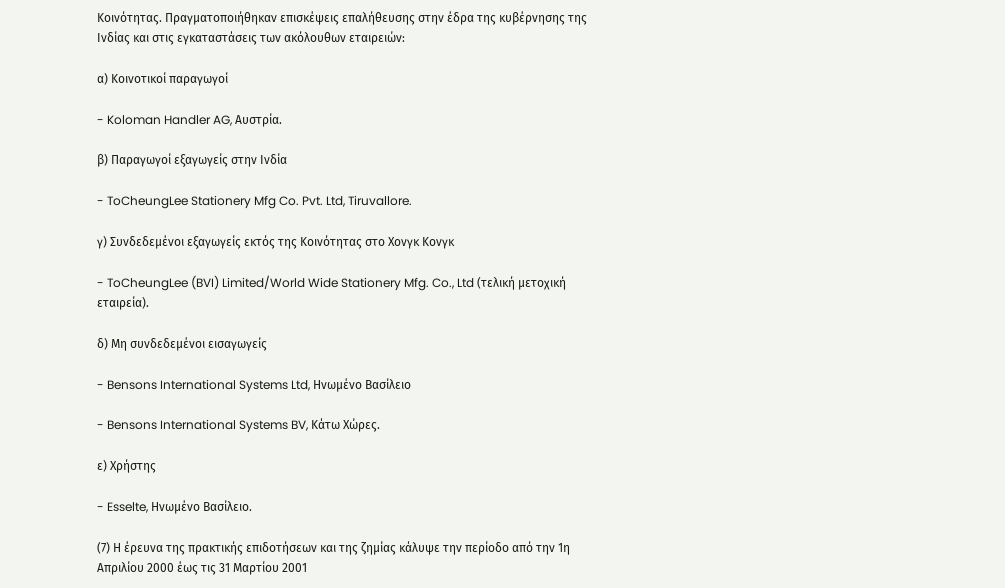Κοινότητας. Πραγματοποιήθηκαν επισκέψεις επαλήθευσης στην έδρα της κυβέρνησης της Ινδίας και στις εγκαταστάσεις των ακόλουθων εταιρειών:

α) Κοινοτικοί παραγωγοί

- Koloman Handler AG, Αυστρία.

β) Παραγωγοί εξαγωγείς στην Ινδία

- ToCheungLee Stationery Mfg Co. Pvt. Ltd, Tiruvallore.

γ) Συνδεδεμένοι εξαγωγείς εκτός της Κοινότητας στο Χονγκ Κονγκ

- ToCheungLee (BVI) Limited/World Wide Stationery Mfg. Co., Ltd (τελική μετοχική εταιρεία).

δ) Μη συνδεδεμένοι εισαγωγείς

- Bensons International Systems Ltd, Ηνωμένο Βασίλειο

- Bensons International Systems BV, Κάτω Χώρες.

ε) Χρήστης

- Esselte, Ηνωμένο Βασίλειο.

(7) Η έρευνα της πρακτικής επιδοτήσεων και της ζημίας κάλυψε την περίοδο από την 1η Aπριλίου 2000 έως τις 31 Μαρτίου 2001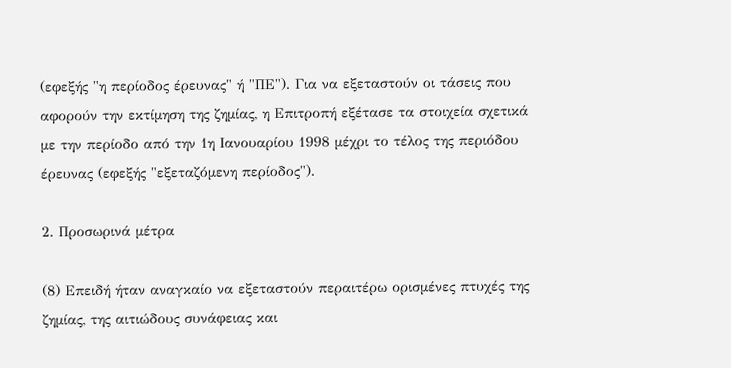(εφεξής "η περίοδος έρευνας" ή "ΠΕ"). Για να εξεταστούν οι τάσεις που αφορούν την εκτίμηση της ζημίας, η Επιτροπή εξέτασε τα στοιχεία σχετικά με την περίοδο από την 1η Ιανουαρίου 1998 μέχρι το τέλος της περιόδου έρευνας (εφεξής "εξεταζόμενη περίοδος").

2. Προσωρινά μέτρα

(8) Επειδή ήταν αναγκαίο να εξεταστούν περαιτέρω ορισμένες πτυχές της ζημίας, της αιτιώδους συνάφειας και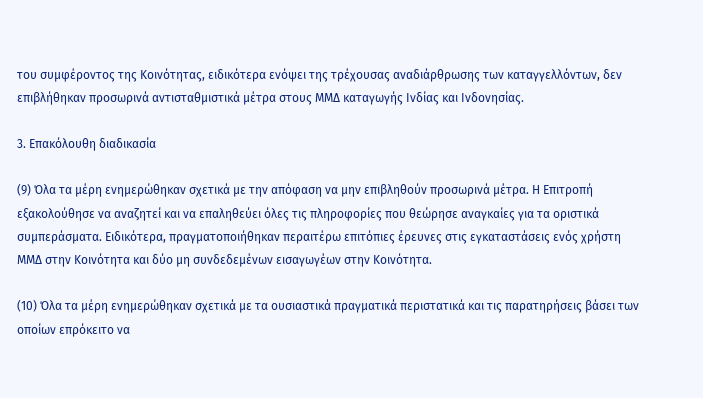του συμφέροντος της Κοινότητας, ειδικότερα ενόψει της τρέχουσας αναδιάρθρωσης των καταγγελλόντων, δεν επιβλήθηκαν προσωρινά αντισταθμιστικά μέτρα στους ΜΜΔ καταγωγής Ινδίας και Ινδονησίας.

3. Επακόλουθη διαδικασία

(9) Όλα τα μέρη ενημερώθηκαν σχετικά με την απόφαση να μην επιβληθούν προσωρινά μέτρα. Η Επιτροπή εξακολούθησε να αναζητεί και να επαληθεύει όλες τις πληροφορίες που θεώρησε αναγκαίες για τα οριστικά συμπεράσματα. Ειδικότερα, πραγματοποιήθηκαν περαιτέρω επιτόπιες έρευνες στις εγκαταστάσεις ενός χρήστη ΜΜΔ στην Κοινότητα και δύο μη συνδεδεμένων εισαγωγέων στην Κοινότητα.

(10) Όλα τα μέρη ενημερώθηκαν σχετικά με τα ουσιαστικά πραγματικά περιστατικά και τις παρατηρήσεις βάσει των οποίων επρόκειτο να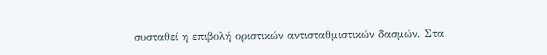συσταθεί η επιβολή οριστικών αντισταθμιστικών δασμών. Στα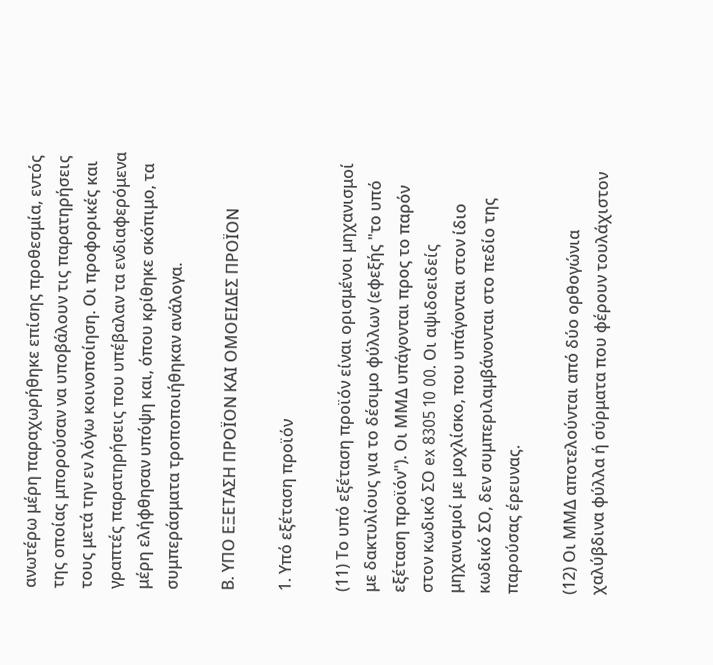ανωτέρω μέρη παραχωρήθηκε επίσης προθεσμία, εντός της οποίας μπορούσαν να υποβάλουν τις παρατηρήσεις τους μετά την εν λόγω κοινοποίηση. Οι προφορικές και γραπτές παρατηρήσεις που υπέβαλαν τα ενδιαφερόμενα μέρη ελήφθησαν υπόψη και, όπου κρίθηκε σκόπιμο, τα συμπεράσματα τροποποιήθηκαν ανάλογα.

Β. ΥΠΟ ΕΞΕΤΑΣΗ ΠΡΟΪΟΝ ΚΑΙ ΟΜΟΕΙΔΕΣ ΠΡΟΪΟΝ

1. Υπό εξέταση προϊόν

(11) Το υπό εξέταση προϊόν είναι ορισμένοι μηχανισμοί με δακτυλίους για το δέσιμο φύλλων (εφεξής "το υπό εξέταση προϊόν"). Οι ΜΜΔ υπάγονται προς το παρόν στον κωδικό ΣΟ ex 8305 10 00. Οι αψιδοειδείς μηχανισμοί με μοχλίσκο, που υπάγονται στον ίδιο κωδικό ΣΟ, δεν συμπεριλαμβάνονται στο πεδίο της παρούσας έρευνας.

(12) Οι ΜΜΔ αποτελούνται από δύο ορθογώνια χαλύβδινα φύλλα ή σύρματα που φέρουν τουλάχιστον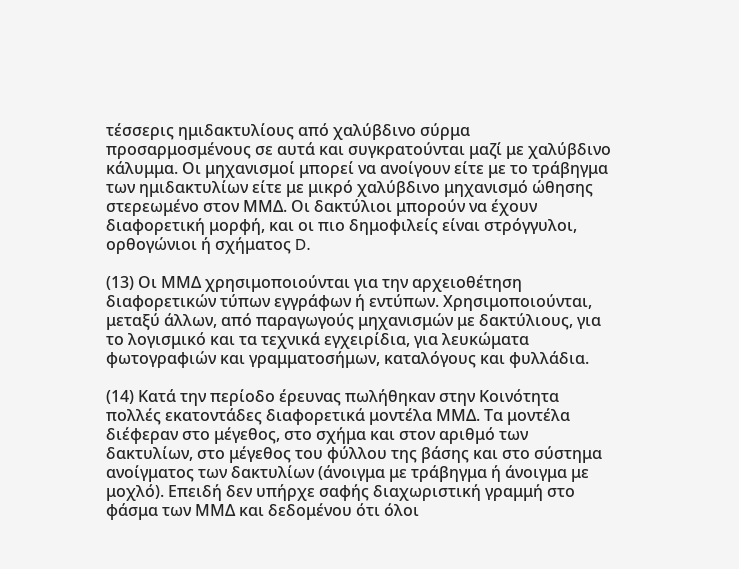τέσσερις ημιδακτυλίους από χαλύβδινο σύρμα προσαρμοσμένους σε αυτά και συγκρατούνται μαζί με χαλύβδινο κάλυμμα. Οι μηχανισμοί μπορεί να ανοίγουν είτε με το τράβηγμα των ημιδακτυλίων είτε με μικρό χαλύβδινο μηχανισμό ώθησης στερεωμένο στον ΜΜΔ. Οι δακτύλιοι μπορούν να έχουν διαφορετική μορφή, και οι πιο δημοφιλείς είναι στρόγγυλοι, ορθογώνιοι ή σχήματος D.

(13) Οι ΜΜΔ χρησιμοποιούνται για την αρχειοθέτηση διαφορετικών τύπων εγγράφων ή εντύπων. Χρησιμοποιούνται, μεταξύ άλλων, από παραγωγούς μηχανισμών με δακτύλιους, για το λογισμικό και τα τεχνικά εγχειρίδια, για λευκώματα φωτογραφιών και γραμματοσήμων, καταλόγους και φυλλάδια.

(14) Κατά την περίοδο έρευνας πωλήθηκαν στην Κοινότητα πολλές εκατοντάδες διαφορετικά μοντέλα ΜΜΔ. Τα μοντέλα διέφεραν στο μέγεθος, στο σχήμα και στον αριθμό των δακτυλίων, στο μέγεθος του φύλλου της βάσης και στο σύστημα ανοίγματος των δακτυλίων (άνοιγμα με τράβηγμα ή άνοιγμα με μοχλό). Επειδή δεν υπήρχε σαφής διαχωριστική γραμμή στο φάσμα των ΜΜΔ και δεδομένου ότι όλοι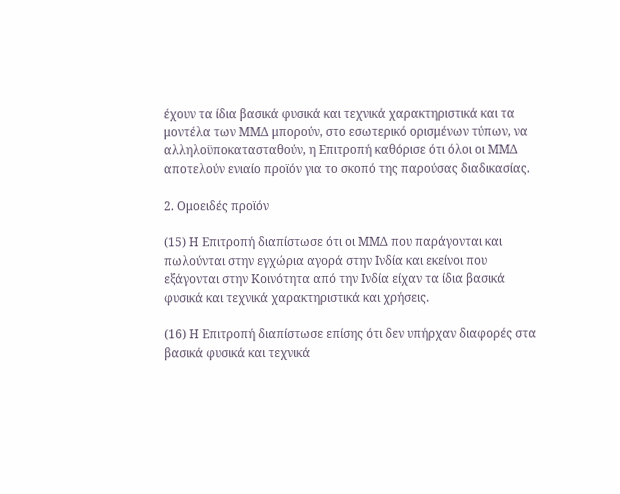έχουν τα ίδια βασικά φυσικά και τεχνικά χαρακτηριστικά και τα μοντέλα των ΜΜΔ μπορούν, στο εσωτερικό ορισμένων τύπων, να αλληλοϋποκατασταθούν, η Επιτροπή καθόρισε ότι όλοι οι ΜΜΔ αποτελούν ενιαίο προϊόν για το σκοπό της παρούσας διαδικασίας.

2. Ομοειδές προϊόν

(15) Η Επιτροπή διαπίστωσε ότι οι ΜΜΔ που παράγονται και πωλούνται στην εγχώρια αγορά στην Ινδία και εκείνοι που εξάγονται στην Κοινότητα από την Ινδία είχαν τα ίδια βασικά φυσικά και τεχνικά χαρακτηριστικά και χρήσεις.

(16) Η Επιτροπή διαπίστωσε επίσης ότι δεν υπήρχαν διαφορές στα βασικά φυσικά και τεχνικά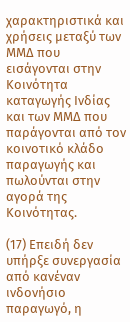χαρακτηριστικά και χρήσεις μεταξύ των ΜΜΔ που εισάγονται στην Κοινότητα καταγωγής Ινδίας και των ΜΜΔ που παράγονται από τον κοινοτικό κλάδο παραγωγής και πωλούνται στην αγορά της Κοινότητας.

(17) Επειδή δεν υπήρξε συνεργασία από κανέναν ινδονήσιο παραγωγό, η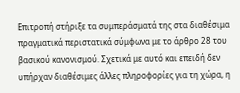Επιτροπή στήριξε τα συμπεράσματά της στα διαθέσιμα πραγματικά περιστατικά σύμφωνα με το άρθρο 28 του βασικού κανονισμού. Σχετικά με αυτό και επειδή δεν υπήρχαν διαθέσιμες άλλες πληροφορίες για τη χώρα, η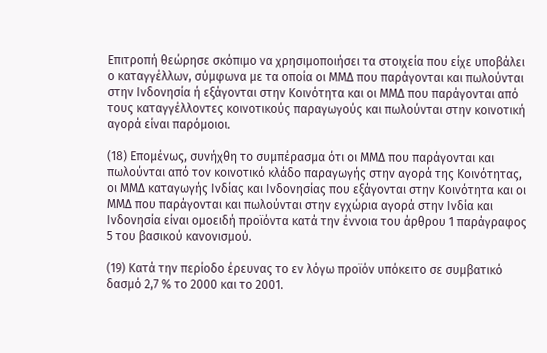Επιτροπή θεώρησε σκόπιμο να χρησιμοποιήσει τα στοιχεία που είχε υποβάλει ο καταγγέλλων, σύμφωνα με τα οποία οι ΜΜΔ που παράγονται και πωλούνται στην Ινδονησία ή εξάγονται στην Κοινότητα και οι ΜΜΔ που παράγονται από τους καταγγέλλοντες κοινοτικούς παραγωγούς και πωλούνται στην κοινοτική αγορά είναι παρόμοιοι.

(18) Επομένως, συνήχθη το συμπέρασμα ότι οι ΜΜΔ που παράγονται και πωλούνται από τον κοινοτικό κλάδο παραγωγής στην αγορά της Κοινότητας, οι ΜΜΔ καταγωγής Ινδίας και Ινδονησίας που εξάγονται στην Κοινότητα και οι ΜΜΔ που παράγονται και πωλούνται στην εγχώρια αγορά στην Ινδία και Ινδονησία είναι ομοειδή προϊόντα κατά την έννοια του άρθρου 1 παράγραφος 5 του βασικού κανονισμού.

(19) Κατά την περίοδο έρευνας το εν λόγω προϊόν υπόκειτο σε συμβατικό δασμό 2,7 % το 2000 και το 2001.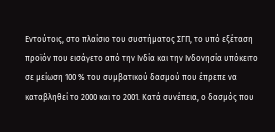Εντούτοις, στο πλαίσιο του συστήματος ΣΓΠ, το υπό εξέταση προϊόν που εισάγετο από την Ινδία και την Ινδονησία υπόκειτο σε μείωση 100 % του συμβατικού δασμού που έπρεπε να καταβληθεί το 2000 και το 2001. Κατά συνέπεια, ο δασμός που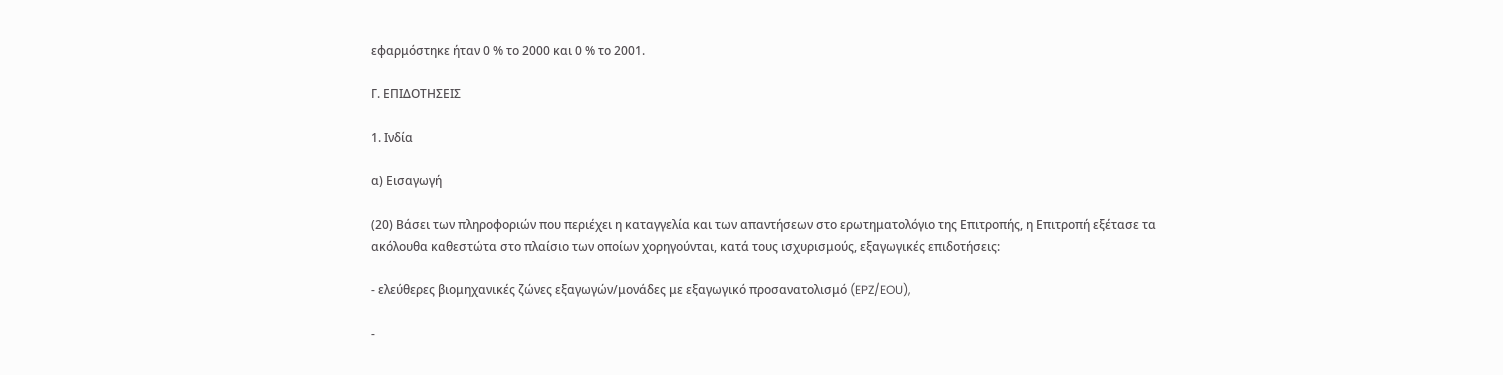εφαρμόστηκε ήταν 0 % το 2000 και 0 % το 2001.

Γ. ΕΠΙΔΟΤΗΣΕΙΣ

1. Ινδία

α) Εισαγωγή

(20) Βάσει των πληροφοριών που περιέχει η καταγγελία και των απαντήσεων στο ερωτηματολόγιο της Επιτροπής, η Επιτροπή εξέτασε τα ακόλουθα καθεστώτα στο πλαίσιο των οποίων χορηγούνται, κατά τους ισχυρισμούς, εξαγωγικές επιδοτήσεις:

- ελεύθερες βιομηχανικές ζώνες εξαγωγών/μονάδες με εξαγωγικό προσανατολισμό (EPZ/EOU),

-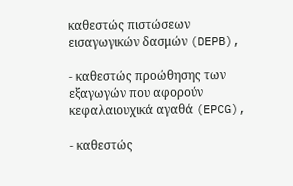καθεστώς πιστώσεων εισαγωγικών δασμών (DEPB),

- καθεστώς προώθησης των εξαγωγών που αφορούν κεφαλαιουχικά αγαθά (EPCG),

- καθεστώς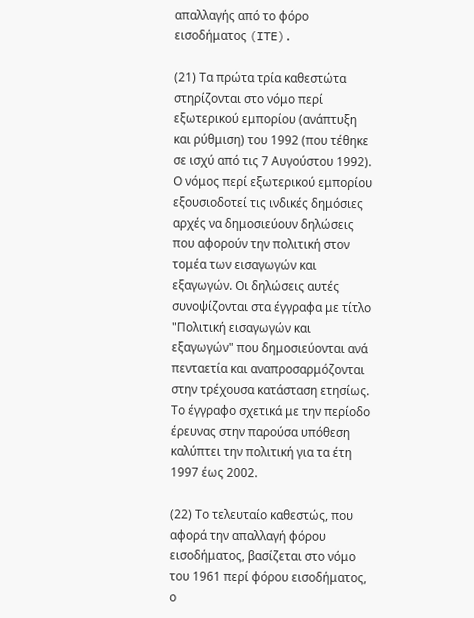απαλλαγής από το φόρο εισοδήματος (ITE).

(21) Τα πρώτα τρία καθεστώτα στηρίζονται στο νόμο περί εξωτερικού εμπορίου (ανάπτυξη και ρύθμιση) του 1992 (που τέθηκε σε ισχύ από τις 7 Αυγούστου 1992). Ο νόμος περί εξωτερικού εμπορίου εξουσιοδοτεί τις ινδικές δημόσιες αρχές να δημοσιεύουν δηλώσεις που αφορούν την πολιτική στον τομέα των εισαγωγών και εξαγωγών. Οι δηλώσεις αυτές συνοψίζονται στα έγγραφα με τίτλο "Πολιτική εισαγωγών και εξαγωγών" που δημοσιεύονται ανά πενταετία και αναπροσαρμόζονται στην τρέχουσα κατάσταση ετησίως. Το έγγραφο σχετικά με την περίοδο έρευνας στην παρούσα υπόθεση καλύπτει την πολιτική για τα έτη 1997 έως 2002.

(22) Το τελευταίο καθεστώς, που αφορά την απαλλαγή φόρου εισοδήματος, βασίζεται στο νόμο του 1961 περί φόρου εισοδήματος, ο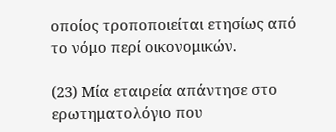οποίος τροποποιείται ετησίως από το νόμο περί οικονομικών.

(23) Μία εταιρεία απάντησε στο ερωτηματολόγιο που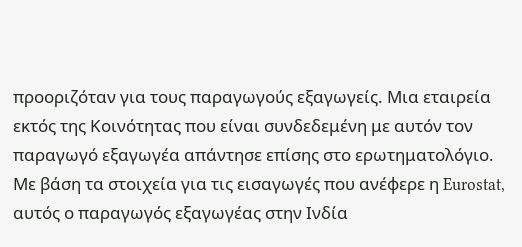προοριζόταν για τους παραγωγούς εξαγωγείς. Μια εταιρεία εκτός της Κοινότητας που είναι συνδεδεμένη με αυτόν τον παραγωγό εξαγωγέα απάντησε επίσης στο ερωτηματολόγιο. Με βάση τα στοιχεία για τις εισαγωγές που ανέφερε η Eurostat, αυτός ο παραγωγός εξαγωγέας στην Ινδία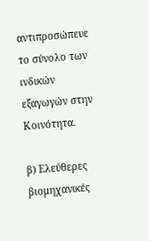αντιπροσώπευε το σύνολο των ινδικών εξαγωγών στην Κοινότητα.

β) Ελεύθερες βιομηχανικές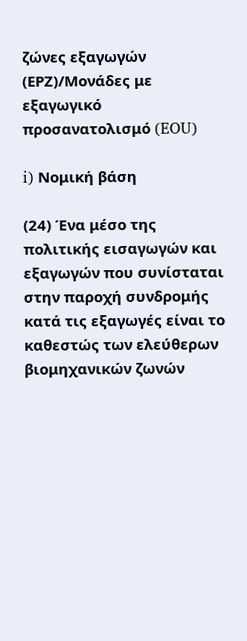ζώνες εξαγωγών (ΕΡΖ)/Μονάδες με εξαγωγικό προσανατολισμό (EOU)

i) Νομική βάση

(24) Ένα μέσο της πολιτικής εισαγωγών και εξαγωγών που συνίσταται στην παροχή συνδρομής κατά τις εξαγωγές είναι το καθεστώς των ελεύθερων βιομηχανικών ζωνών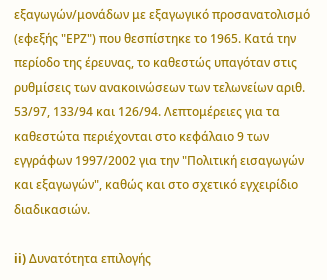εξαγωγών/μονάδων με εξαγωγικό προσανατολισμό (εφεξής "ΕPΖ") που θεσπίστηκε το 1965. Κατά την περίοδο της έρευνας, το καθεστώς υπαγόταν στις ρυθμίσεις των ανακοινώσεων των τελωνείων αριθ. 53/97, 133/94 και 126/94. Λεπτομέρειες για τα καθεστώτα περιέχονται στο κεφάλαιο 9 των εγγράφων 1997/2002 για την "Πολιτική εισαγωγών και εξαγωγών", καθώς και στο σχετικό εγχειρίδιο διαδικασιών.

ii) Δυνατότητα επιλογής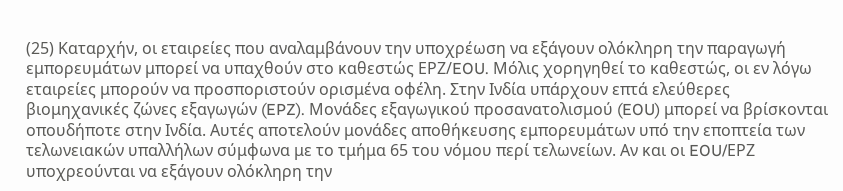(25) Καταρχήν, οι εταιρείες που αναλαμβάνουν την υποχρέωση να εξάγουν ολόκληρη την παραγωγή εμπορευμάτων μπορεί να υπαχθούν στο καθεστώς ΕΡΖ/EOU. Μόλις χορηγηθεί το καθεστώς, οι εν λόγω εταιρείες μπορούν να προσποριστούν ορισμένα οφέλη. Στην Ινδία υπάρχουν επτά ελεύθερες βιομηχανικές ζώνες εξαγωγών (EPZ). Μονάδες εξαγωγικού προσανατολισμού (EOU) μπορεί να βρίσκονται οπουδήποτε στην Ινδία. Αυτές αποτελούν μονάδες αποθήκευσης εμπορευμάτων υπό την εποπτεία των τελωνειακών υπαλλήλων σύμφωνα με το τμήμα 65 του νόμου περί τελωνείων. Αν και οι EOU/ΕPΖ υποχρεούνται να εξάγουν ολόκληρη την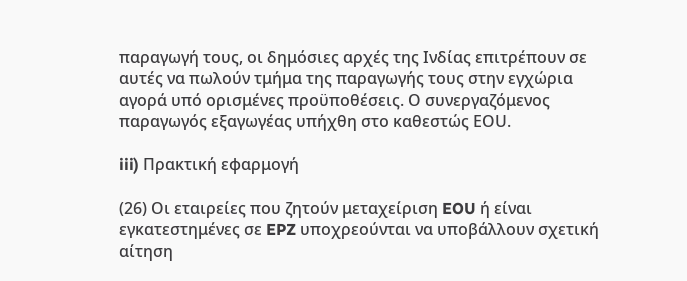παραγωγή τους, οι δημόσιες αρχές της Ινδίας επιτρέπουν σε αυτές να πωλούν τμήμα της παραγωγής τους στην εγχώρια αγορά υπό ορισμένες προϋποθέσεις. Ο συνεργαζόμενος παραγωγός εξαγωγέας υπήχθη στο καθεστώς ΕΟU.

iii) Πρακτική εφαρμογή

(26) Οι εταιρείες που ζητούν μεταχείριση EOU ή είναι εγκατεστημένες σε EPZ υποχρεούνται να υποβάλλουν σχετική αίτηση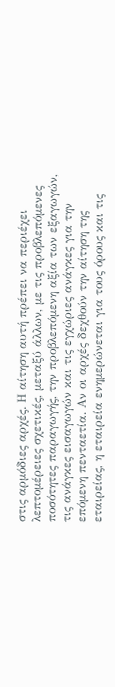στις αρμόδιες αρχές. Η αίτηση αυτή πρέπει να περιέχει λεπτομέρειες σχετικές, μεταξύ άλλων, με τις προβλεπόμενες ποσότητες παραγωγής, την προβλεπόμενη αξία των εξαγωγών, τις ανάγκες εισαγωγών και τις εγχώριες ανάγκες για την επόμενη πενταετία. Αν οι αρχές δεχθούν την αίτηση της εταιρείας, η εταιρεία ενημερώνεται για τους όρους και τις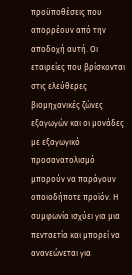προϋποθέσεις που απορρέουν από την αποδοχή αυτή. Οι εταιρείες που βρίσκονται στις ελεύθερες βιομηχανικές ζώνες εξαγωγών και οι μονάδες με εξαγωγικό προσανατολισμό μπορούν να παράγουν οποιοδήποτε προϊόν. Η συμφωνία ισχύει για μια πενταετία και μπορεί να ανανεώνεται για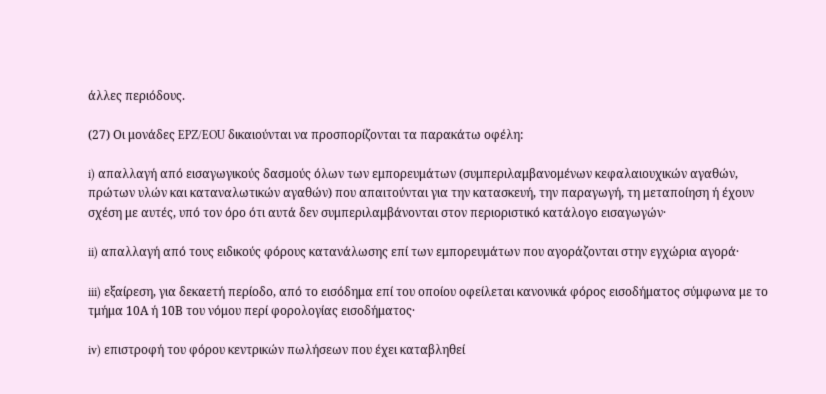άλλες περιόδους.

(27) Οι μονάδες EPZ/EOU δικαιούνται να προσπορίζονται τα παρακάτω οφέλη:

i) απαλλαγή από εισαγωγικούς δασμούς όλων των εμπορευμάτων (συμπεριλαμβανομένων κεφαλαιουχικών αγαθών, πρώτων υλών και καταναλωτικών αγαθών) που απαιτούνται για την κατασκευή, την παραγωγή, τη μεταποίηση ή έχουν σχέση με αυτές, υπό τον όρο ότι αυτά δεν συμπεριλαμβάνονται στον περιοριστικό κατάλογο εισαγωγών·

ii) απαλλαγή από τους ειδικούς φόρους κατανάλωσης επί των εμπορευμάτων που αγοράζονται στην εγχώρια αγορά·

iii) εξαίρεση, για δεκαετή περίοδο, από το εισόδημα επί του οποίου οφείλεται κανονικά φόρος εισοδήματος σύμφωνα με το τμήμα 10Α ή 10Β του νόμου περί φορολογίας εισοδήματος·

iv) επιστροφή του φόρου κεντρικών πωλήσεων που έχει καταβληθεί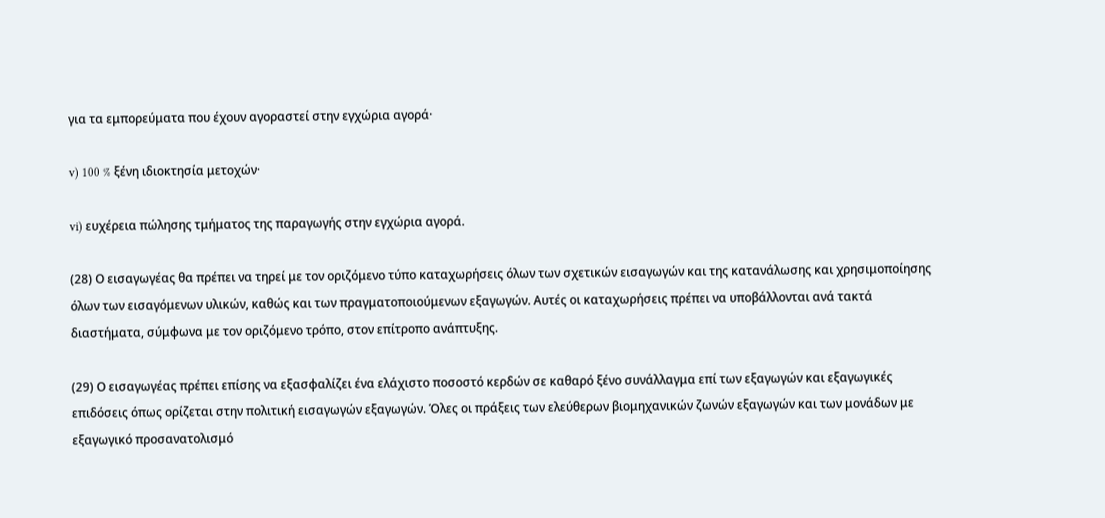για τα εμπορεύματα που έχουν αγοραστεί στην εγχώρια αγορά·

v) 100 % ξένη ιδιοκτησία μετοχών·

vi) ευχέρεια πώλησης τμήματος της παραγωγής στην εγχώρια αγορά.

(28) Ο εισαγωγέας θα πρέπει να τηρεί με τον οριζόμενο τύπο καταχωρήσεις όλων των σχετικών εισαγωγών και της κατανάλωσης και χρησιμοποίησης όλων των εισαγόμενων υλικών, καθώς και των πραγματοποιούμενων εξαγωγών. Αυτές οι καταχωρήσεις πρέπει να υποβάλλονται ανά τακτά διαστήματα, σύμφωνα με τον οριζόμενο τρόπο, στον επίτροπο ανάπτυξης.

(29) Ο εισαγωγέας πρέπει επίσης να εξασφαλίζει ένα ελάχιστο ποσοστό κερδών σε καθαρό ξένο συνάλλαγμα επί των εξαγωγών και εξαγωγικές επιδόσεις όπως ορίζεται στην πολιτική εισαγωγών εξαγωγών. Όλες οι πράξεις των ελεύθερων βιομηχανικών ζωνών εξαγωγών και των μονάδων με εξαγωγικό προσανατολισμό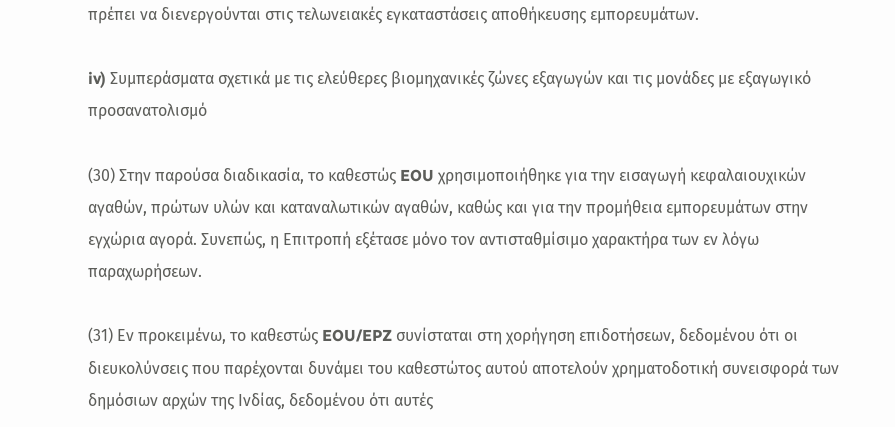πρέπει να διενεργούνται στις τελωνειακές εγκαταστάσεις αποθήκευσης εμπορευμάτων.

iv) Συμπεράσματα σχετικά με τις ελεύθερες βιομηχανικές ζώνες εξαγωγών και τις μονάδες με εξαγωγικό προσανατολισμό

(30) Στην παρούσα διαδικασία, το καθεστώς EOU χρησιμοποιήθηκε για την εισαγωγή κεφαλαιουχικών αγαθών, πρώτων υλών και καταναλωτικών αγαθών, καθώς και για την προμήθεια εμπορευμάτων στην εγχώρια αγορά. Συνεπώς, η Επιτροπή εξέτασε μόνο τον αντισταθμίσιμο χαρακτήρα των εν λόγω παραχωρήσεων.

(31) Εν προκειμένω, το καθεστώς EOU/EPZ συνίσταται στη χορήγηση επιδοτήσεων, δεδομένου ότι οι διευκολύνσεις που παρέχονται δυνάμει του καθεστώτος αυτού αποτελούν χρηματοδοτική συνεισφορά των δημόσιων αρχών της Ινδίας, δεδομένου ότι αυτές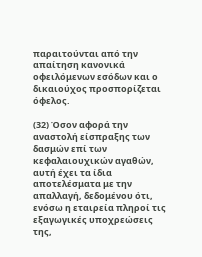παραιτούνται από την απαίτηση κανονικά οφειλόμενων εσόδων και ο δικαιούχος προσπορίζεται όφελος.

(32) Όσον αφορά την αναστολή είσπραξης των δασμών επί των κεφαλαιουχικών αγαθών, αυτή έχει τα ίδια αποτελέσματα με την απαλλαγή, δεδομένου ότι, ενόσω η εταιρεία πληροί τις εξαγωγικές υποχρεώσεις της,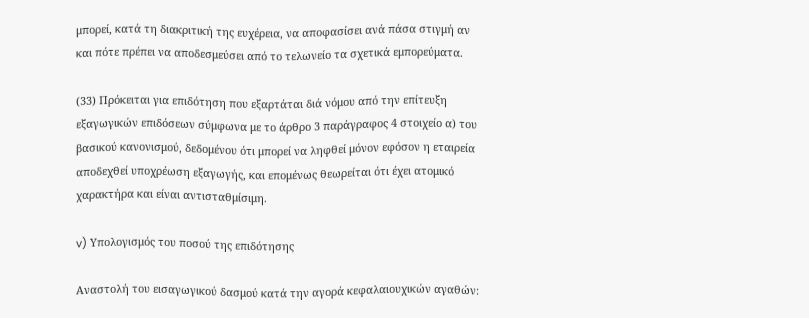μπορεί, κατά τη διακριτική της ευχέρεια, να αποφασίσει ανά πάσα στιγμή αν και πότε πρέπει να αποδεσμεύσει από το τελωνείο τα σχετικά εμπορεύματα.

(33) Πρόκειται για επιδότηση που εξαρτάται διά νόμου από την επίτευξη εξαγωγικών επιδόσεων σύμφωνα με το άρθρο 3 παράγραφος 4 στοιχείο α) του βασικού κανονισμού, δεδομένου ότι μπορεί να ληφθεί μόνον εφόσον η εταιρεία αποδεχθεί υποχρέωση εξαγωγής, και επομένως θεωρείται ότι έχει ατομικό χαρακτήρα και είναι αντισταθμίσιμη.

v) Υπολογισμός του ποσού της επιδότησης

Αναστολή του εισαγωγικού δασμού κατά την αγορά κεφαλαιουχικών αγαθών: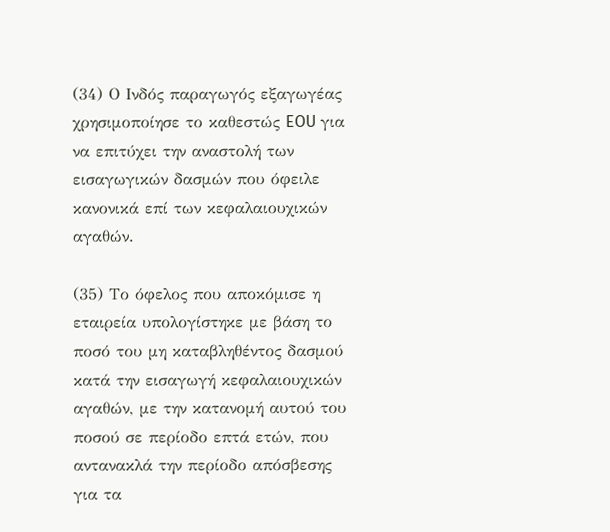(34) Ο Ινδός παραγωγός εξαγωγέας χρησιμοποίησε το καθεστώς EOU για να επιτύχει την αναστολή των εισαγωγικών δασμών που όφειλε κανονικά επί των κεφαλαιουχικών αγαθών.

(35) Το όφελος που αποκόμισε η εταιρεία υπολογίστηκε με βάση το ποσό του μη καταβληθέντος δασμού κατά την εισαγωγή κεφαλαιουχικών αγαθών, με την κατανομή αυτού του ποσού σε περίοδο επτά ετών, που αντανακλά την περίοδο απόσβεσης για τα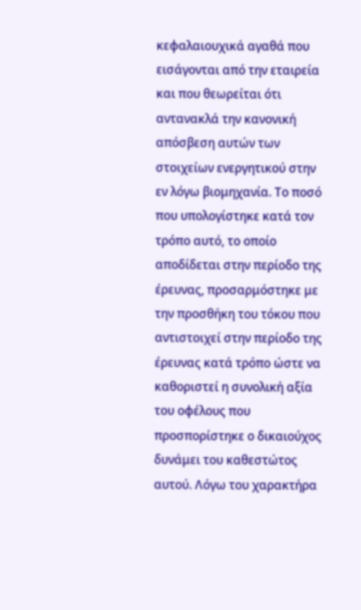κεφαλαιουχικά αγαθά που εισάγονται από την εταιρεία και που θεωρείται ότι αντανακλά την κανονική απόσβεση αυτών των στοιχείων ενεργητικού στην εν λόγω βιομηχανία. Το ποσό που υπολογίστηκε κατά τον τρόπο αυτό, το οποίο αποδίδεται στην περίοδο της έρευνας, προσαρμόστηκε με την προσθήκη του τόκου που αντιστοιχεί στην περίοδο της έρευνας κατά τρόπο ώστε να καθοριστεί η συνολική αξία του οφέλους που προσπορίστηκε ο δικαιούχος δυνάμει του καθεστώτος αυτού. Λόγω του χαρακτήρα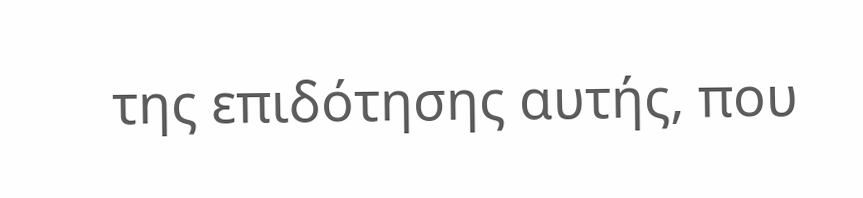της επιδότησης αυτής, που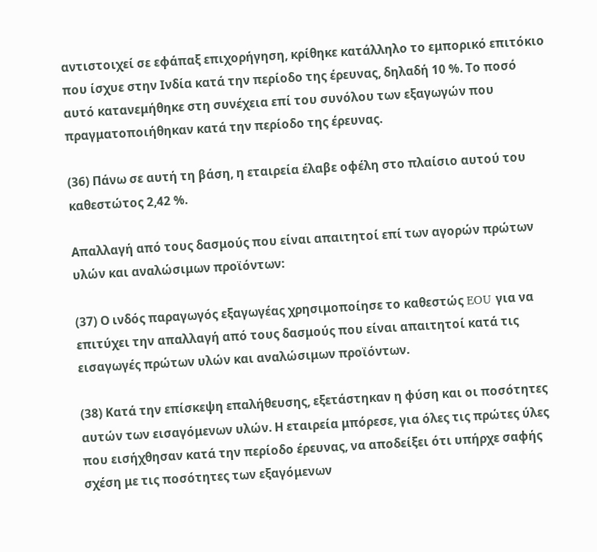αντιστοιχεί σε εφάπαξ επιχορήγηση, κρίθηκε κατάλληλο το εμπορικό επιτόκιο που ίσχυε στην Ινδία κατά την περίοδο της έρευνας, δηλαδή 10 %. Το ποσό αυτό κατανεμήθηκε στη συνέχεια επί του συνόλου των εξαγωγών που πραγματοποιήθηκαν κατά την περίοδο της έρευνας.

(36) Πάνω σε αυτή τη βάση, η εταιρεία έλαβε οφέλη στο πλαίσιο αυτού του καθεστώτος 2,42 %.

Απαλλαγή από τους δασμούς που είναι απαιτητοί επί των αγορών πρώτων υλών και αναλώσιμων προϊόντων:

(37) Ο ινδός παραγωγός εξαγωγέας χρησιμοποίησε το καθεστώς EOU για να επιτύχει την απαλλαγή από τους δασμούς που είναι απαιτητοί κατά τις εισαγωγές πρώτων υλών και αναλώσιμων προϊόντων.

(38) Κατά την επίσκεψη επαλήθευσης, εξετάστηκαν η φύση και οι ποσότητες αυτών των εισαγόμενων υλών. Η εταιρεία μπόρεσε, για όλες τις πρώτες ύλες που εισήχθησαν κατά την περίοδο έρευνας, να αποδείξει ότι υπήρχε σαφής σχέση με τις ποσότητες των εξαγόμενων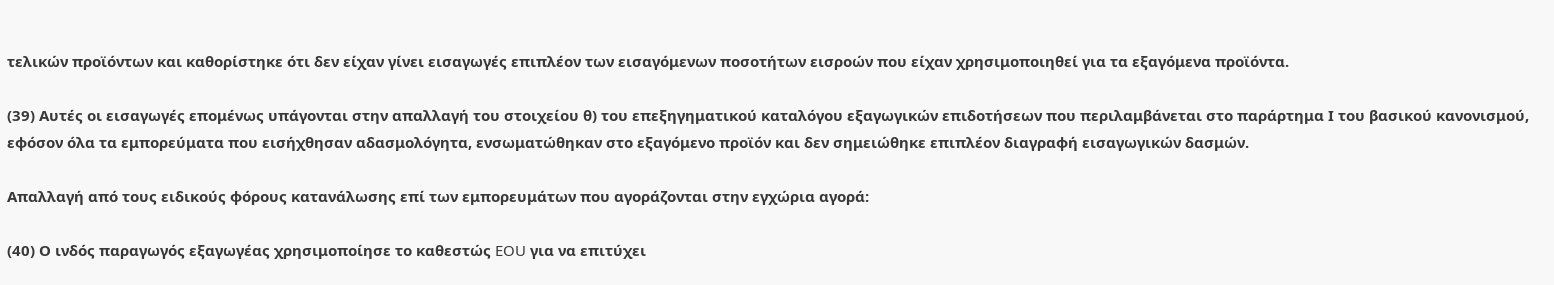τελικών προϊόντων και καθορίστηκε ότι δεν είχαν γίνει εισαγωγές επιπλέον των εισαγόμενων ποσοτήτων εισροών που είχαν χρησιμοποιηθεί για τα εξαγόμενα προϊόντα.

(39) Αυτές οι εισαγωγές επομένως υπάγονται στην απαλλαγή του στοιχείου θ) του επεξηγηματικού καταλόγου εξαγωγικών επιδοτήσεων που περιλαμβάνεται στο παράρτημα Ι του βασικού κανονισμού, εφόσον όλα τα εμπορεύματα που εισήχθησαν αδασμολόγητα, ενσωματώθηκαν στο εξαγόμενο προϊόν και δεν σημειώθηκε επιπλέον διαγραφή εισαγωγικών δασμών.

Απαλλαγή από τους ειδικούς φόρους κατανάλωσης επί των εμπορευμάτων που αγοράζονται στην εγχώρια αγορά:

(40) Ο ινδός παραγωγός εξαγωγέας χρησιμοποίησε το καθεστώς EOU για να επιτύχει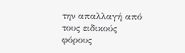την απαλλαγή από τους ειδικούς φόρους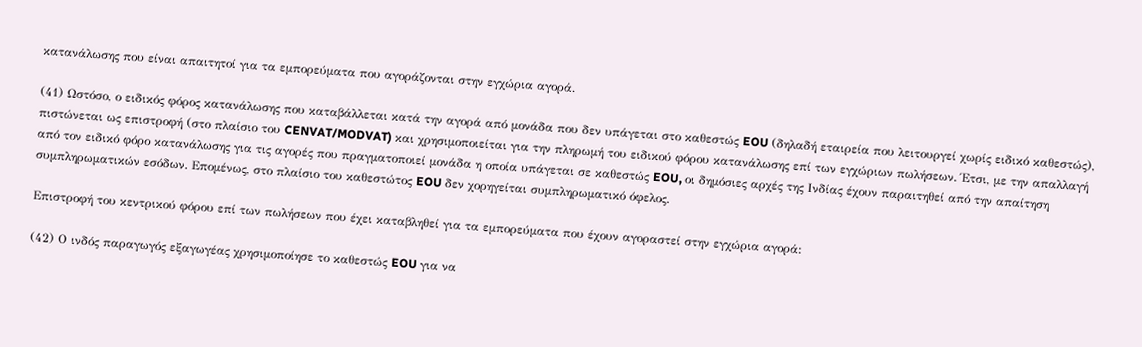κατανάλωσης που είναι απαιτητοί για τα εμπορεύματα που αγοράζονται στην εγχώρια αγορά.

(41) Ωστόσο, ο ειδικός φόρος κατανάλωσης που καταβάλλεται κατά την αγορά από μονάδα που δεν υπάγεται στο καθεστώς EOU (δηλαδή εταιρεία που λειτουργεί χωρίς ειδικό καθεστώς), πιστώνεται ως επιστροφή (στο πλαίσιο του CENVAT/MODVAT) και χρησιμοποιείται για την πληρωμή του ειδικού φόρου κατανάλωσης επί των εγχώριων πωλήσεων. Έτσι, με την απαλλαγή από τον ειδικό φόρο κατανάλωσης για τις αγορές που πραγματοποιεί μονάδα η οποία υπάγεται σε καθεστώς EOU, οι δημόσιες αρχές της Ινδίας έχουν παραιτηθεί από την απαίτηση συμπληρωματικών εσόδων. Επομένως, στο πλαίσιο του καθεστώτος EOU δεν χορηγείται συμπληρωματικό όφελος.

Επιστροφή του κεντρικού φόρου επί των πωλήσεων που έχει καταβληθεί για τα εμπορεύματα που έχουν αγοραστεί στην εγχώρια αγορά:

(42) Ο ινδός παραγωγός εξαγωγέας χρησιμοποίησε το καθεστώς EOU για να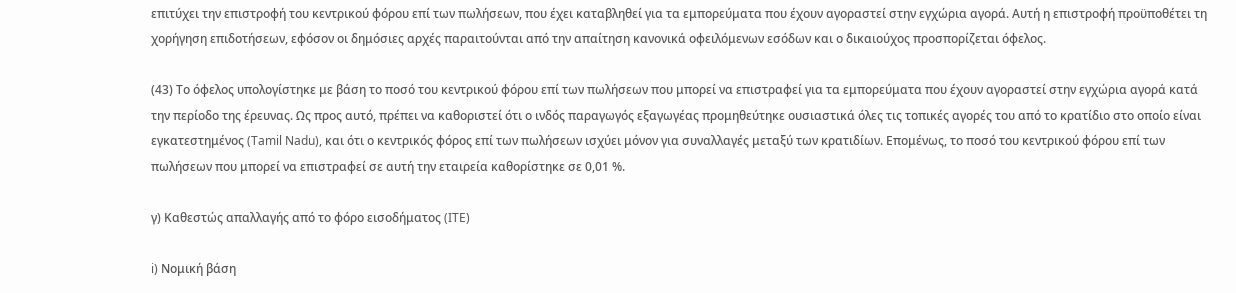επιτύχει την επιστροφή του κεντρικού φόρου επί των πωλήσεων, που έχει καταβληθεί για τα εμπορεύματα που έχουν αγοραστεί στην εγχώρια αγορά. Αυτή η επιστροφή προϋποθέτει τη χορήγηση επιδοτήσεων, εφόσον οι δημόσιες αρχές παραιτούνται από την απαίτηση κανονικά οφειλόμενων εσόδων και ο δικαιούχος προσπορίζεται όφελος.

(43) Το όφελος υπολογίστηκε με βάση το ποσό του κεντρικού φόρου επί των πωλήσεων που μπορεί να επιστραφεί για τα εμπορεύματα που έχουν αγοραστεί στην εγχώρια αγορά κατά την περίοδο της έρευνας. Ως προς αυτό, πρέπει να καθοριστεί ότι ο ινδός παραγωγός εξαγωγέας προμηθεύτηκε ουσιαστικά όλες τις τοπικές αγορές του από το κρατίδιο στο οποίο είναι εγκατεστημένος (Tamil Nadu), και ότι ο κεντρικός φόρος επί των πωλήσεων ισχύει μόνον για συναλλαγές μεταξύ των κρατιδίων. Επομένως, το ποσό του κεντρικού φόρου επί των πωλήσεων που μπορεί να επιστραφεί σε αυτή την εταιρεία καθορίστηκε σε 0,01 %.

γ) Καθεστώς απαλλαγής από το φόρο εισοδήματος (ITE)

i) Νομική βάση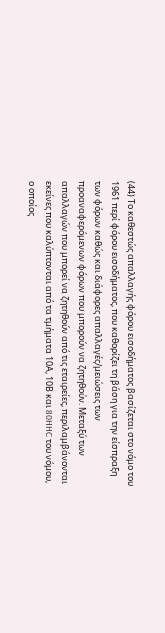(44) Το καθεστώς απαλλαγής φόρου εισοδήματος βασίζεται στο νόμο του 1961 περί φόρου εισοδήματος, που καθορίζει τη βάση για την είσπραξη των φόρων καθώς και διάφορες απαλλαγές/μειώσεις των προαναφερόμενων φόρων που μπορούν να ζητηθούν. Μεταξύ των απαλλαγών που μπορεί να ζητηθούν από τις εταιρείες, περιλαμβάνονται εκείνες που καλύπτονται από τα τμήματα 10Α, 10Β και 80HHC του νόμου, ο οποίος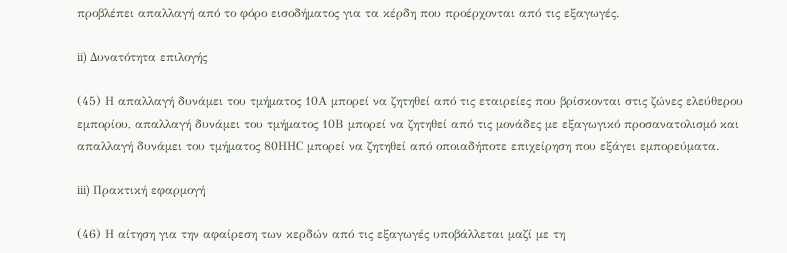προβλέπει απαλλαγή από το φόρο εισοδήματος για τα κέρδη που προέρχονται από τις εξαγωγές.

ii) Δυνατότητα επιλογής

(45) Η απαλλαγή δυνάμει του τμήματος 10Α μπορεί να ζητηθεί από τις εταιρείες που βρίσκονται στις ζώνες ελεύθερου εμπορίου, απαλλαγή δυνάμει του τμήματος 10Β μπορεί να ζητηθεί από τις μονάδες με εξαγωγικό προσανατολισμό και απαλλαγή δυνάμει του τμήματος 80ΗΗC μπορεί να ζητηθεί από οποιαδήποτε επιχείρηση που εξάγει εμπορεύματα.

iii) Πρακτική εφαρμογή

(46) Η αίτηση για την αφαίρεση των κερδών από τις εξαγωγές υποβάλλεται μαζί με τη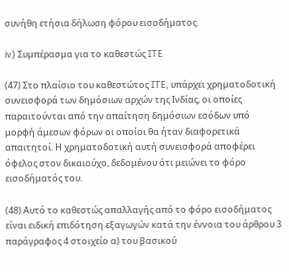συνήθη ετήσια δήλωση φόρου εισοδήματος.

iv) Συμπέρασμα για το καθεστώς ITE

(47) Στο πλαίσιο του καθεστώτος ITE, υπάρχει χρηματοδοτική συνεισφορά των δημόσιων αρχών της Ινδίας, οι οποίες παραιτούνται από την απαίτηση δημόσιων εσόδων υπό μορφή άμεσων φόρων οι οποίοι θα ήταν διαφορετικά απαιτητοί. Η χρηματοδοτική αυτή συνεισφορά αποφέρει όφελος στον δικαιούχο, δεδομένου ότι μειώνει το φόρο εισοδήματός του.

(48) Αυτό το καθεστώς απαλλαγής από το φόρο εισοδήματος είναι ειδική επιδότηση εξαγωγών κατά την έννοια του άρθρου 3 παράγραφος 4 στοιχείο α) του βασικού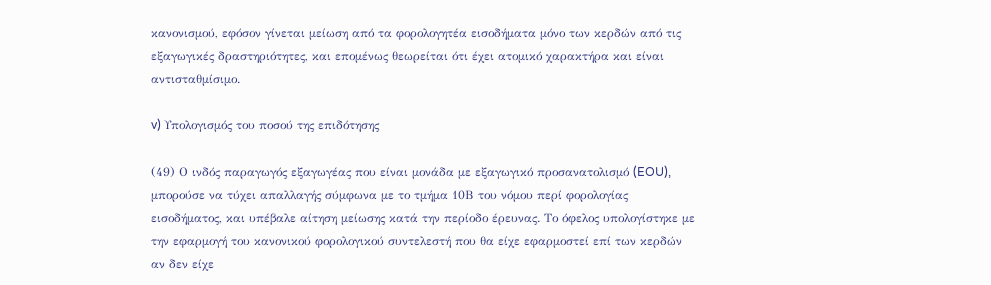κανονισμού, εφόσον γίνεται μείωση από τα φορολογητέα εισοδήματα μόνο των κερδών από τις εξαγωγικές δραστηριότητες, και επομένως θεωρείται ότι έχει ατομικό χαρακτήρα και είναι αντισταθμίσιμο.

v) Υπολογισμός του ποσού της επιδότησης

(49) Ο ινδός παραγωγός εξαγωγέας που είναι μονάδα με εξαγωγικό προσανατολισμό (EOU), μπορούσε να τύχει απαλλαγής σύμφωνα με το τμήμα 10Β του νόμου περί φορολογίας εισοδήματος, και υπέβαλε αίτηση μείωσης κατά την περίοδο έρευνας. Το όφελος υπολογίστηκε με την εφαρμογή του κανονικού φορολογικού συντελεστή που θα είχε εφαρμοστεί επί των κερδών αν δεν είχε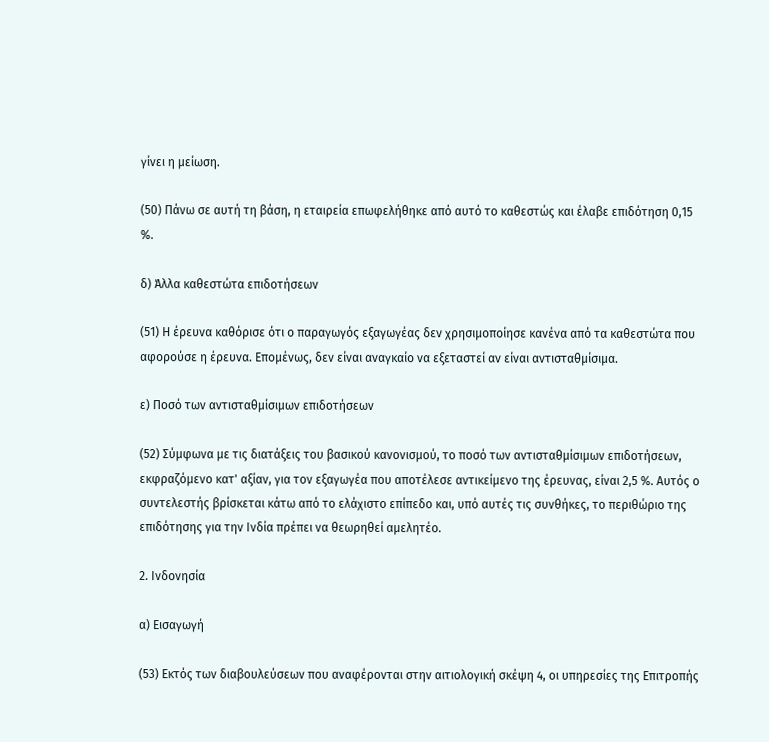γίνει η μείωση.

(50) Πάνω σε αυτή τη βάση, η εταιρεία επωφελήθηκε από αυτό το καθεστώς και έλαβε επιδότηση 0,15 %.

δ) Άλλα καθεστώτα επιδοτήσεων

(51) Η έρευνα καθόρισε ότι ο παραγωγός εξαγωγέας δεν χρησιμοποίησε κανένα από τα καθεστώτα που αφορούσε η έρευνα. Επομένως, δεν είναι αναγκαίο να εξεταστεί αν είναι αντισταθμίσιμα.

ε) Ποσό των αντισταθμίσιμων επιδοτήσεων

(52) Σύμφωνα με τις διατάξεις του βασικού κανονισμού, το ποσό των αντισταθμίσιμων επιδοτήσεων, εκφραζόμενο κατ' αξίαν, για τον εξαγωγέα που αποτέλεσε αντικείμενο της έρευνας, είναι 2,5 %. Αυτός ο συντελεστής βρίσκεται κάτω από το ελάχιστο επίπεδο και, υπό αυτές τις συνθήκες, το περιθώριο της επιδότησης για την Ινδία πρέπει να θεωρηθεί αμελητέο.

2. Ινδονησία

α) Εισαγωγή

(53) Εκτός των διαβουλεύσεων που αναφέρονται στην αιτιολογική σκέψη 4, οι υπηρεσίες της Επιτροπής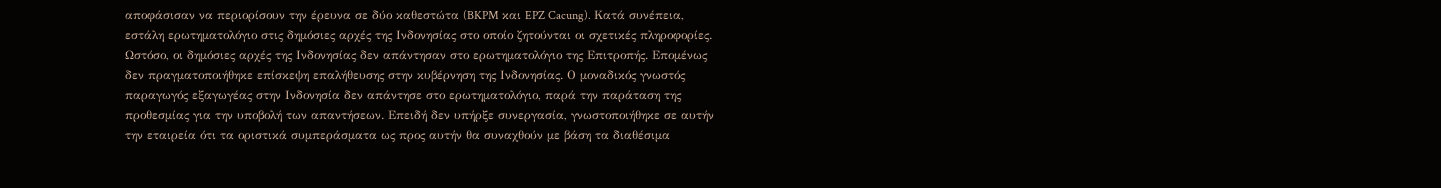αποφάσισαν να περιορίσουν την έρευνα σε δύο καθεστώτα (BKPM και EPZ Cacung). Κατά συνέπεια, εστάλη ερωτηματολόγιο στις δημόσιες αρχές της Ινδονησίας στο οποίο ζητούνται οι σχετικές πληροφορίες. Ωστόσο, οι δημόσιες αρχές της Ινδονησίας δεν απάντησαν στο ερωτηματολόγιο της Επιτροπής. Επομένως δεν πραγματοποιήθηκε επίσκεψη επαλήθευσης στην κυβέρνηση της Ινδονησίας. Ο μοναδικός γνωστός παραγωγός εξαγωγέας στην Ινδονησία δεν απάντησε στο ερωτηματολόγιο, παρά την παράταση της προθεσμίας για την υποβολή των απαντήσεων. Επειδή δεν υπήρξε συνεργασία, γνωστοποιήθηκε σε αυτήν την εταιρεία ότι τα οριστικά συμπεράσματα ως προς αυτήν θα συναχθούν με βάση τα διαθέσιμα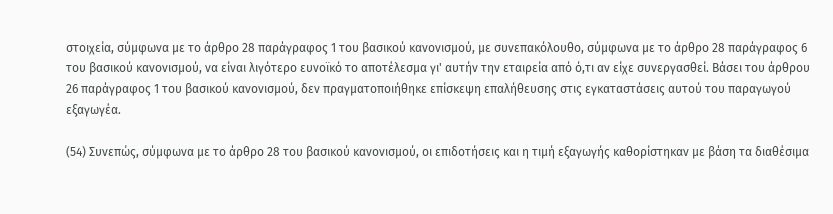στοιχεία, σύμφωνα με το άρθρο 28 παράγραφος 1 του βασικού κανονισμού, με συνεπακόλουθο, σύμφωνα με το άρθρο 28 παράγραφος 6 του βασικού κανονισμού, να είναι λιγότερο ευνοϊκό το αποτέλεσμα γι' αυτήν την εταιρεία από ό,τι αν είχε συνεργασθεί. Βάσει του άρθρου 26 παράγραφος 1 του βασικού κανονισμού, δεν πραγματοποιήθηκε επίσκεψη επαλήθευσης στις εγκαταστάσεις αυτού του παραγωγού εξαγωγέα.

(54) Συνεπώς, σύμφωνα με το άρθρο 28 του βασικού κανονισμού, οι επιδοτήσεις και η τιμή εξαγωγής καθορίστηκαν με βάση τα διαθέσιμα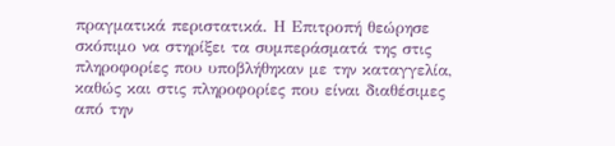πραγματικά περιστατικά. Η Επιτροπή θεώρησε σκόπιμο να στηρίξει τα συμπεράσματά της στις πληροφορίες που υποβλήθηκαν με την καταγγελία, καθώς και στις πληροφορίες που είναι διαθέσιμες από την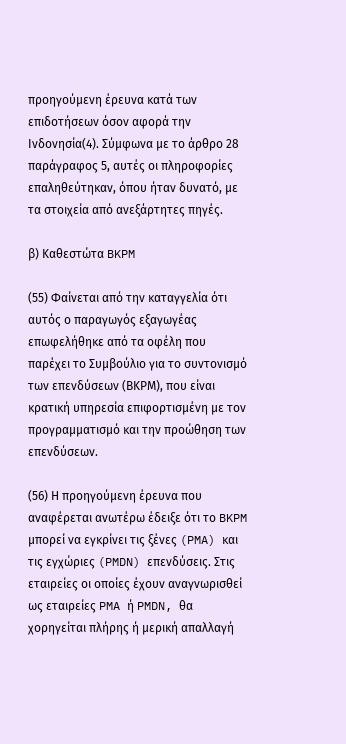προηγούμενη έρευνα κατά των επιδοτήσεων όσον αφορά την Ινδονησία(4). Σύμφωνα με το άρθρο 28 παράγραφος 5, αυτές οι πληροφορίες επαληθεύτηκαν, όπου ήταν δυνατό, με τα στοιχεία από ανεξάρτητες πηγές.

β) Καθεστώτα BKPM

(55) Φαίνεται από την καταγγελία ότι αυτός ο παραγωγός εξαγωγέας επωφελήθηκε από τα οφέλη που παρέχει το Συμβούλιο για το συντονισμό των επενδύσεων (ΒΚΡΜ), που είναι κρατική υπηρεσία επιφορτισμένη με τον προγραμματισμό και την προώθηση των επενδύσεων.

(56) Η προηγούμενη έρευνα που αναφέρεται ανωτέρω έδειξε ότι το BKPM μπορεί να εγκρίνει τις ξένες (PMA) και τις εγχώριες (PMDN) επενδύσεις. Στις εταιρείες οι οποίες έχουν αναγνωρισθεί ως εταιρείες PMA ή PMDN, θα χορηγείται πλήρης ή μερική απαλλαγή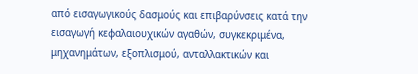από εισαγωγικούς δασμούς και επιβαρύνσεις κατά την εισαγωγή κεφαλαιουχικών αγαθών, συγκεκριμένα, μηχανημάτων, εξοπλισμού, ανταλλακτικών και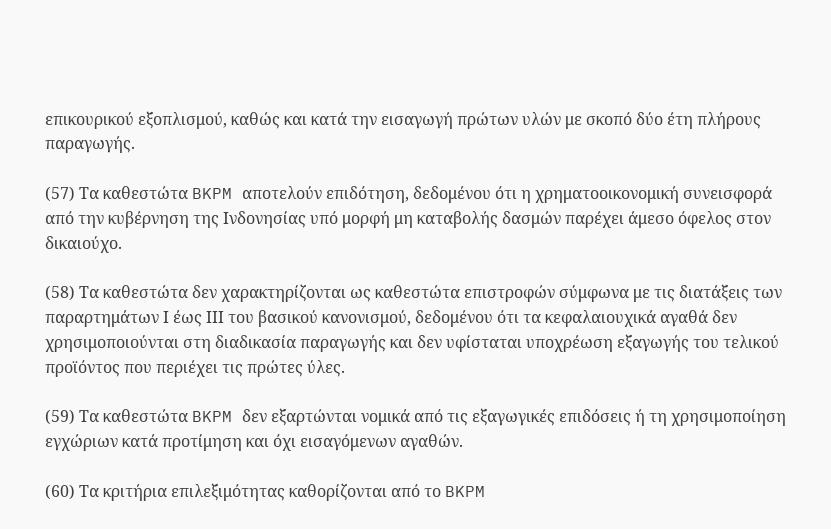επικουρικού εξοπλισμού, καθώς και κατά την εισαγωγή πρώτων υλών με σκοπό δύο έτη πλήρους παραγωγής.

(57) Τα καθεστώτα BKPM αποτελούν επιδότηση, δεδομένου ότι η χρηματοοικονομική συνεισφορά από την κυβέρνηση της Ινδονησίας υπό μορφή μη καταβολής δασμών παρέχει άμεσο όφελος στον δικαιούχο.

(58) Τα καθεστώτα δεν χαρακτηρίζονται ως καθεστώτα επιστροφών σύμφωνα με τις διατάξεις των παραρτημάτων Ι έως ΙΙΙ του βασικού κανονισμού, δεδομένου ότι τα κεφαλαιουχικά αγαθά δεν χρησιμοποιούνται στη διαδικασία παραγωγής και δεν υφίσταται υποχρέωση εξαγωγής του τελικού προϊόντος που περιέχει τις πρώτες ύλες.

(59) Τα καθεστώτα BKPM δεν εξαρτώνται νομικά από τις εξαγωγικές επιδόσεις ή τη χρησιμοποίηση εγχώριων κατά προτίμηση και όχι εισαγόμενων αγαθών.

(60) Τα κριτήρια επιλεξιμότητας καθορίζονται από το BKPM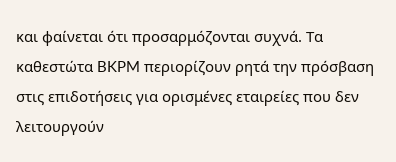και φαίνεται ότι προσαρμόζονται συχνά. Τα καθεστώτα BKPM περιορίζουν ρητά την πρόσβαση στις επιδοτήσεις για ορισμένες εταιρείες που δεν λειτουργούν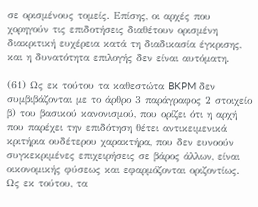σε ορισμένους τομείς. Επίσης, οι αρχές που χορηγούν τις επιδοτήσεις διαθέτουν ορισμένη διακριτική ευχέρεια κατά τη διαδικασία έγκρισης, και η δυνατότητα επιλογής δεν είναι αυτόματη.

(61) Ως εκ τούτου τα καθεστώτα BKPM δεν συμβιβάζονται με το άρθρο 3 παράγραφος 2 στοιχείο β) του βασικού κανονισμού, που ορίζει ότι η αρχή που παρέχει την επιδότηση θέτει αντικειμενικά κριτήρια ουδέτερου χαρακτήρα, που δεν ευνοούν συγκεκριμένες επιχειρήσεις σε βάρος άλλων, είναι οικονομικής φύσεως και εφαρμόζονται οριζοντίως. Ως εκ τούτου, τα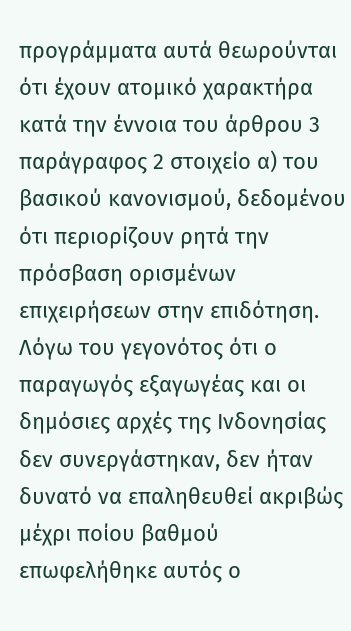προγράμματα αυτά θεωρούνται ότι έχουν ατομικό χαρακτήρα κατά την έννοια του άρθρου 3 παράγραφος 2 στοιχείο α) του βασικού κανονισμού, δεδομένου ότι περιορίζουν ρητά την πρόσβαση ορισμένων επιχειρήσεων στην επιδότηση. Λόγω του γεγονότος ότι ο παραγωγός εξαγωγέας και οι δημόσιες αρχές της Ινδονησίας δεν συνεργάστηκαν, δεν ήταν δυνατό να επαληθευθεί ακριβώς μέχρι ποίου βαθμού επωφελήθηκε αυτός ο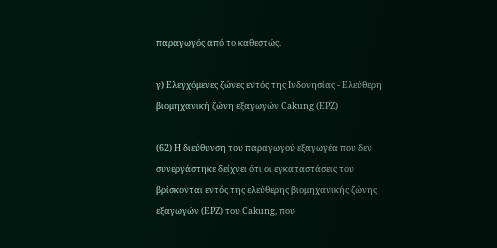παραγωγός από το καθεστώς.

γ) Ελεγχόμενες ζώνες εντός της Ινδονησίας - Ελεύθερη βιομηχανική ζώνη εξαγωγών Cakung (EPZ)

(62) Η διεύθυνση του παραγωγού εξαγωγέα που δεν συνεργάστηκε δείχνει ότι οι εγκαταστάσεις του βρίσκονται εντός της ελεύθερης βιομηχανικής ζώνης εξαγωγών (EPZ) του Cakung, που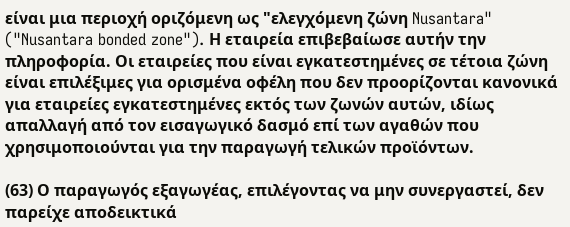είναι μια περιοχή οριζόμενη ως "ελεγχόμενη ζώνη Nusantara" ("Nusantara bonded zone"). Η εταιρεία επιβεβαίωσε αυτήν την πληροφορία. Οι εταιρείες που είναι εγκατεστημένες σε τέτοια ζώνη είναι επιλέξιμες για ορισμένα οφέλη που δεν προορίζονται κανονικά για εταιρείες εγκατεστημένες εκτός των ζωνών αυτών, ιδίως απαλλαγή από τον εισαγωγικό δασμό επί των αγαθών που χρησιμοποιούνται για την παραγωγή τελικών προϊόντων.

(63) Ο παραγωγός εξαγωγέας, επιλέγοντας να μην συνεργαστεί, δεν παρείχε αποδεικτικά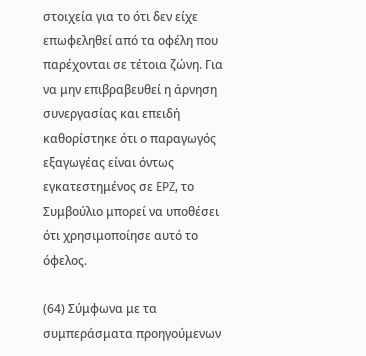στοιχεία για το ότι δεν είχε επωφεληθεί από τα οφέλη που παρέχονται σε τέτοια ζώνη. Για να μην επιβραβευθεί η άρνηση συνεργασίας και επειδή καθορίστηκε ότι ο παραγωγός εξαγωγέας είναι όντως εγκατεστημένος σε EPZ, το Συμβούλιο μπορεί να υποθέσει ότι χρησιμοποίησε αυτό το όφελος.

(64) Σύμφωνα με τα συμπεράσματα προηγούμενων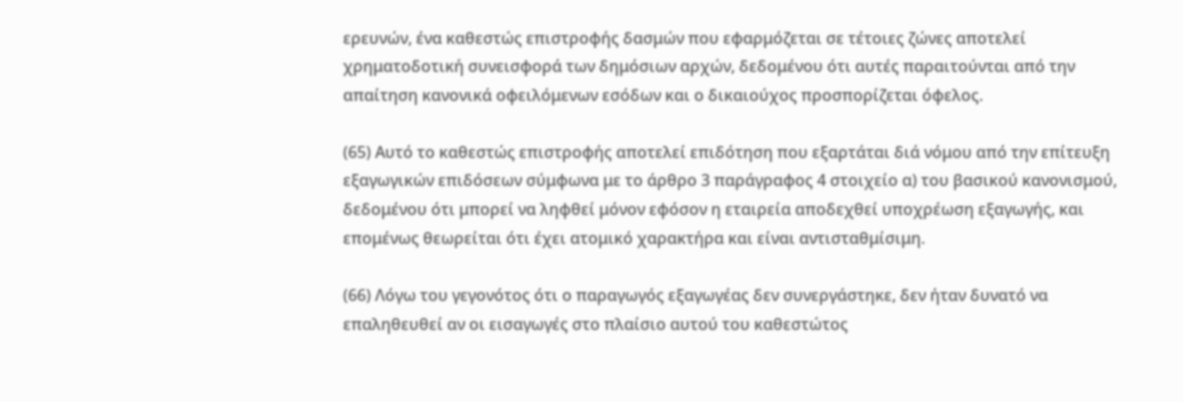ερευνών, ένα καθεστώς επιστροφής δασμών που εφαρμόζεται σε τέτοιες ζώνες αποτελεί χρηματοδοτική συνεισφορά των δημόσιων αρχών, δεδομένου ότι αυτές παραιτούνται από την απαίτηση κανονικά οφειλόμενων εσόδων και ο δικαιούχος προσπορίζεται όφελος.

(65) Αυτό το καθεστώς επιστροφής αποτελεί επιδότηση που εξαρτάται διά νόμου από την επίτευξη εξαγωγικών επιδόσεων σύμφωνα με το άρθρο 3 παράγραφος 4 στοιχείο α) του βασικού κανονισμού, δεδομένου ότι μπορεί να ληφθεί μόνον εφόσον η εταιρεία αποδεχθεί υποχρέωση εξαγωγής, και επομένως θεωρείται ότι έχει ατομικό χαρακτήρα και είναι αντισταθμίσιμη.

(66) Λόγω του γεγονότος ότι ο παραγωγός εξαγωγέας δεν συνεργάστηκε, δεν ήταν δυνατό να επαληθευθεί αν οι εισαγωγές στο πλαίσιο αυτού του καθεστώτος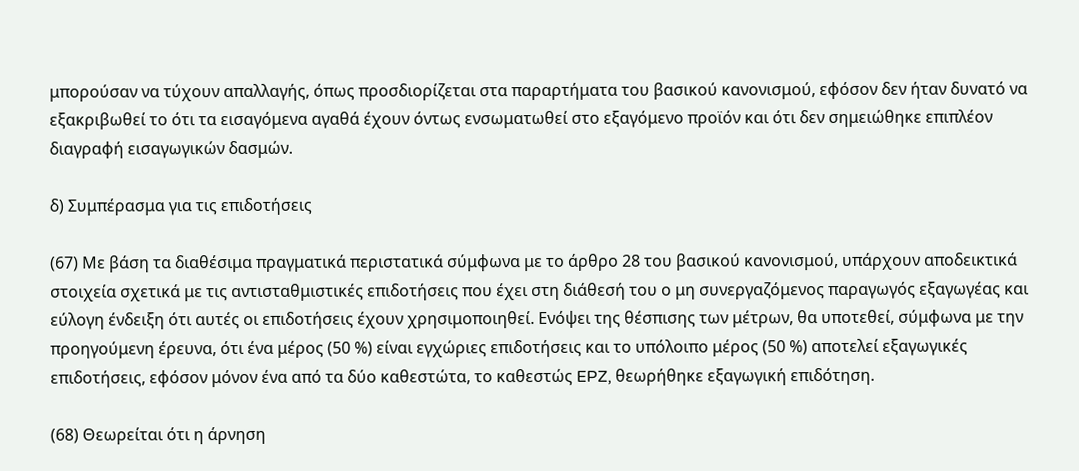μπορούσαν να τύχουν απαλλαγής, όπως προσδιορίζεται στα παραρτήματα του βασικού κανονισμού, εφόσον δεν ήταν δυνατό να εξακριβωθεί το ότι τα εισαγόμενα αγαθά έχουν όντως ενσωματωθεί στο εξαγόμενο προϊόν και ότι δεν σημειώθηκε επιπλέον διαγραφή εισαγωγικών δασμών.

δ) Συμπέρασμα για τις επιδοτήσεις

(67) Με βάση τα διαθέσιμα πραγματικά περιστατικά σύμφωνα με το άρθρο 28 του βασικού κανονισμού, υπάρχουν αποδεικτικά στοιχεία σχετικά με τις αντισταθμιστικές επιδοτήσεις που έχει στη διάθεσή του ο μη συνεργαζόμενος παραγωγός εξαγωγέας και εύλογη ένδειξη ότι αυτές οι επιδοτήσεις έχουν χρησιμοποιηθεί. Ενόψει της θέσπισης των μέτρων, θα υποτεθεί, σύμφωνα με την προηγούμενη έρευνα, ότι ένα μέρος (50 %) είναι εγχώριες επιδοτήσεις και το υπόλοιπο μέρος (50 %) αποτελεί εξαγωγικές επιδοτήσεις, εφόσον μόνον ένα από τα δύο καθεστώτα, το καθεστώς EPZ, θεωρήθηκε εξαγωγική επιδότηση.

(68) Θεωρείται ότι η άρνηση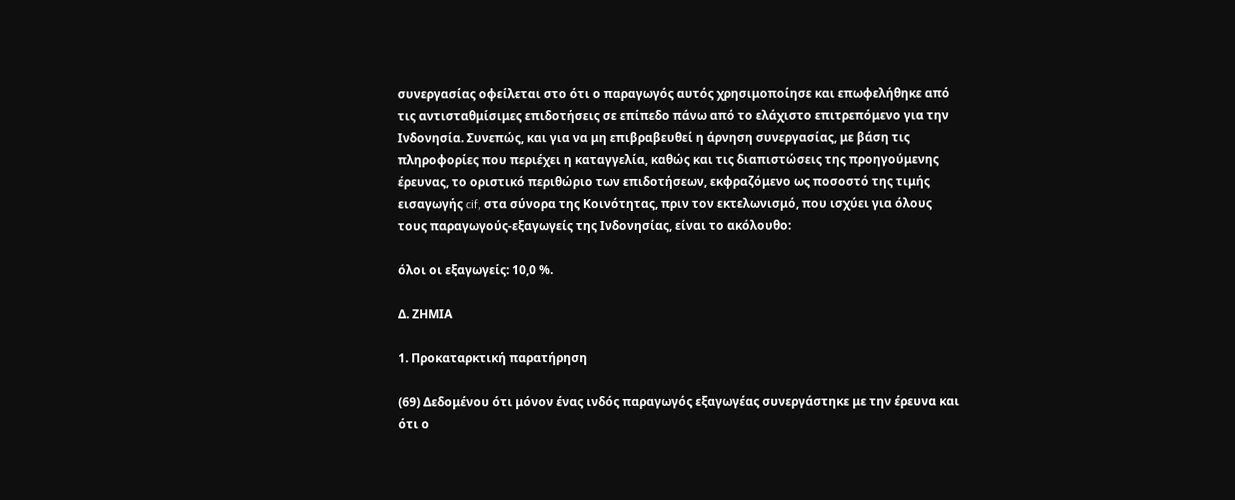συνεργασίας οφείλεται στο ότι ο παραγωγός αυτός χρησιμοποίησε και επωφελήθηκε από τις αντισταθμίσιμες επιδοτήσεις σε επίπεδο πάνω από το ελάχιστο επιτρεπόμενο για την Ινδονησία. Συνεπώς, και για να μη επιβραβευθεί η άρνηση συνεργασίας, με βάση τις πληροφορίες που περιέχει η καταγγελία, καθώς και τις διαπιστώσεις της προηγούμενης έρευνας, το οριστικό περιθώριο των επιδοτήσεων, εκφραζόμενο ως ποσοστό της τιμής εισαγωγής cif, στα σύνορα της Κοινότητας, πριν τον εκτελωνισμό, που ισχύει για όλους τους παραγωγούς-εξαγωγείς της Ινδονησίας, είναι το ακόλουθο:

όλοι οι εξαγωγείς: 10,0 %.

Δ. ΖΗΜΙΑ

1. Προκαταρκτική παρατήρηση

(69) Δεδομένου ότι μόνον ένας ινδός παραγωγός εξαγωγέας συνεργάστηκε με την έρευνα και ότι ο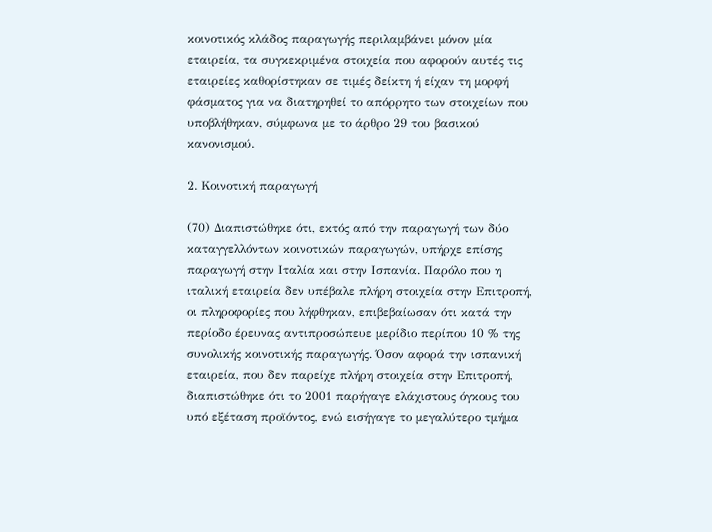κοινοτικός κλάδος παραγωγής περιλαμβάνει μόνον μία εταιρεία, τα συγκεκριμένα στοιχεία που αφορούν αυτές τις εταιρείες καθορίστηκαν σε τιμές δείκτη ή είχαν τη μορφή φάσματος για να διατηρηθεί το απόρρητο των στοιχείων που υποβλήθηκαν, σύμφωνα με το άρθρο 29 του βασικού κανονισμού.

2. Κοινοτική παραγωγή

(70) Διαπιστώθηκε ότι, εκτός από την παραγωγή των δύο καταγγελλόντων κοινοτικών παραγωγών, υπήρχε επίσης παραγωγή στην Ιταλία και στην Ισπανία. Παρόλο που η ιταλική εταιρεία δεν υπέβαλε πλήρη στοιχεία στην Επιτροπή, οι πληροφορίες που λήφθηκαν, επιβεβαίωσαν ότι κατά την περίοδο έρευνας αντιπροσώπευε μερίδιο περίπου 10 % της συνολικής κοινοτικής παραγωγής. Όσον αφορά την ισπανική εταιρεία, που δεν παρείχε πλήρη στοιχεία στην Επιτροπή, διαπιστώθηκε ότι το 2001 παρήγαγε ελάχιστους όγκους του υπό εξέταση προϊόντος, ενώ εισήγαγε το μεγαλύτερο τμήμα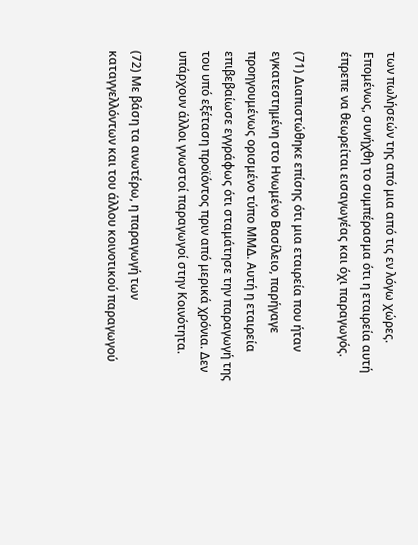των πωλήσεών της από μια από τις εν λόγω χώρες. Επομένως, συνήχθη το συμπέρασμα ότι η εταιρεία αυτή έπρεπε να θεωρείται εισαγωγέας και όχι παραγωγός.

(71) Διαπιστώθηκε επίσης ότι μια εταιρεία που ήταν εγκατεστημένη στο Ηνωμένο Βασίλειο, παρήγαγε προηγουμένως ορισμένο τύπο ΜΜΔ. Αυτή η εταιρεία επιβεβαίωσε εγγράφως ότι σταμάτησε την παραγωγή της του υπό εξέταση προϊόντος πριν από μερικά χρόνια. Δεν υπάρχουν άλλοι γνωστοί παραγωγοί στην Κοινότητα.

(72) Με βάση τα ανωτέρω, η παραγωγή των καταγγελλόντων και του άλλου κοινοτικού παραγωγού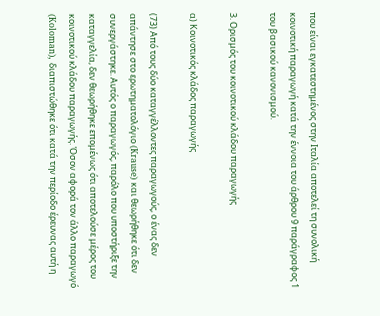που είναι εγκατεστημένος στην Ιταλία αποτελεί τη συνολική κοινοτική παραγωγή κατά την έννοια του άρθρου 9 παράγραφος 1 του βασικού κανονισμού.

3. Ορισμός του κοινοτικού κλάδου παραγωγής

α) Κοινοτικός κλάδος παραγωγής

(73) Από τους δύο καταγγέλλοντες παραγωγούς, ο ένας δεν απάντησε στο ερωτηματολόγιο (Krause) και θεωρήθηκε ότι δεν συνεργάστηκε. Αυτός ο παραγωγός, παρόλο που υποστήριξε την καταγγελία, δεν θεωρήθηκε επομένως ότι αποτελούσε μέρος του κοινοτικού κλάδου παραγωγής. Όσον αφορά τον άλλο παραγωγό (Koloman), διαπιστώθηκε ότι κατά την περίοδο έρευνας αυτή η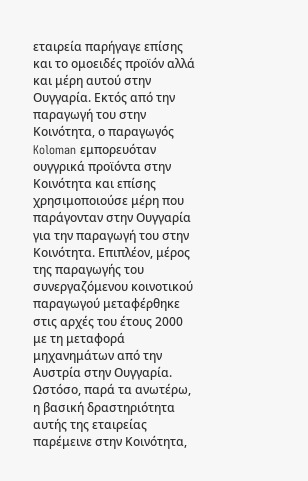εταιρεία παρήγαγε επίσης και το ομοειδές προϊόν αλλά και μέρη αυτού στην Ουγγαρία. Εκτός από την παραγωγή του στην Κοινότητα, ο παραγωγός Koloman εμπορευόταν ουγγρικά προϊόντα στην Κοινότητα και επίσης χρησιμοποιούσε μέρη που παράγονταν στην Ουγγαρία για την παραγωγή του στην Κοινότητα. Επιπλέον, μέρος της παραγωγής του συνεργαζόμενου κοινοτικού παραγωγού μεταφέρθηκε στις αρχές του έτους 2000 με τη μεταφορά μηχανημάτων από την Αυστρία στην Ουγγαρία. Ωστόσο, παρά τα ανωτέρω, η βασική δραστηριότητα αυτής της εταιρείας παρέμεινε στην Κοινότητα,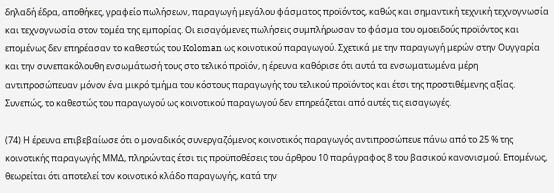δηλαδή έδρα, αποθήκες, γραφείο πωλήσεων, παραγωγή μεγάλου φάσματος προϊόντος, καθώς και σημαντική τεχνική τεχνογνωσία και τεχνογνωσία στον τομέα της εμπορίας. Οι εισαγόμενες πωλήσεις συμπλήρωσαν το φάσμα του ομοειδούς προϊόντος και επομένως δεν επηρέασαν το καθεστώς του Koloman ως κοινοτικού παραγωγού. Σχετικά με την παραγωγή μερών στην Ουγγαρία και την συνεπακόλουθη ενσωμάτωσή τους στο τελικό προϊόν, η έρευνα καθόρισε ότι αυτά τα ενσωματωμένα μέρη αντιπροσώπευαν μόνον ένα μικρό τμήμα του κόστους παραγωγής του τελικού προϊόντος και έτσι της προστιθέμενης αξίας. Συνεπώς, το καθεστώς του παραγωγού ως κοινοτικού παραγωγού δεν επηρεάζεται από αυτές τις εισαγωγές.

(74) Η έρευνα επιβεβαίωσε ότι ο μοναδικός συνεργαζόμενος κοινοτικός παραγωγός αντιπροσώπευε πάνω από το 25 % της κοινοτικής παραγωγής ΜΜΔ, πληρώντας έτσι τις προϋποθέσεις του άρθρου 10 παράγραφος 8 του βασικού κανονισμού. Επομένως, θεωρείται ότι αποτελεί τον κοινοτικό κλάδο παραγωγής, κατά την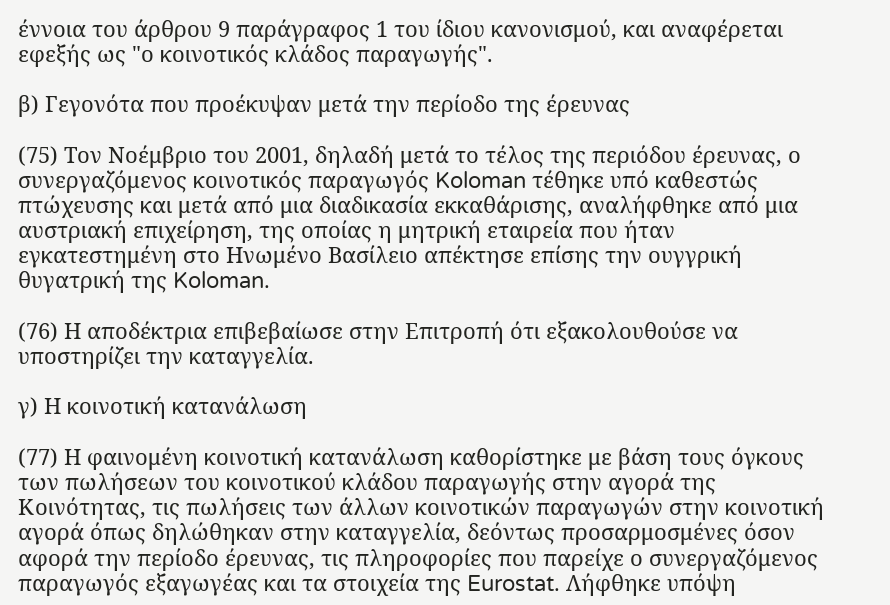έννοια του άρθρου 9 παράγραφος 1 του ίδιου κανονισμού, και αναφέρεται εφεξής ως "ο κοινοτικός κλάδος παραγωγής".

β) Γεγονότα που προέκυψαν μετά την περίοδο της έρευνας

(75) Τον Νοέμβριο του 2001, δηλαδή μετά το τέλος της περιόδου έρευνας, ο συνεργαζόμενος κοινοτικός παραγωγός Koloman τέθηκε υπό καθεστώς πτώχευσης και μετά από μια διαδικασία εκκαθάρισης, αναλήφθηκε από μια αυστριακή επιχείρηση, της οποίας η μητρική εταιρεία που ήταν εγκατεστημένη στο Ηνωμένο Βασίλειο απέκτησε επίσης την ουγγρική θυγατρική της Koloman.

(76) Η αποδέκτρια επιβεβαίωσε στην Επιτροπή ότι εξακολουθούσε να υποστηρίζει την καταγγελία.

γ) Η κοινοτική κατανάλωση

(77) Η φαινομένη κοινοτική κατανάλωση καθορίστηκε με βάση τους όγκους των πωλήσεων του κοινοτικού κλάδου παραγωγής στην αγορά της Κοινότητας, τις πωλήσεις των άλλων κοινοτικών παραγωγών στην κοινοτική αγορά όπως δηλώθηκαν στην καταγγελία, δεόντως προσαρμοσμένες όσον αφορά την περίοδο έρευνας, τις πληροφορίες που παρείχε ο συνεργαζόμενος παραγωγός εξαγωγέας και τα στοιχεία της Eurostat. Λήφθηκε υπόψη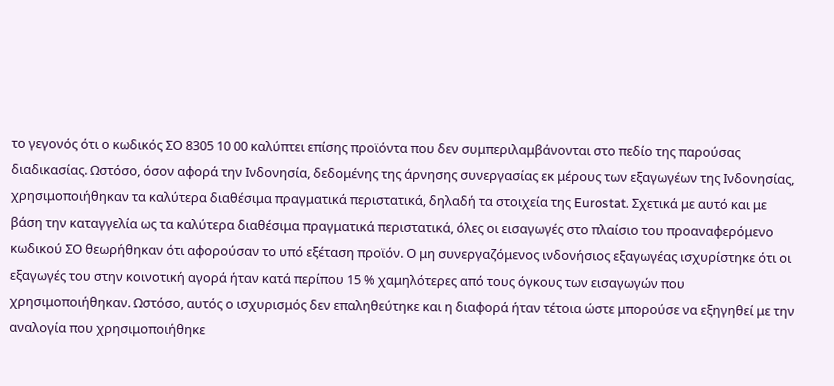το γεγονός ότι ο κωδικός ΣΟ 8305 10 00 καλύπτει επίσης προϊόντα που δεν συμπεριλαμβάνονται στο πεδίο της παρούσας διαδικασίας. Ωστόσο, όσον αφορά την Ινδονησία, δεδομένης της άρνησης συνεργασίας εκ μέρους των εξαγωγέων της Ινδονησίας, χρησιμοποιήθηκαν τα καλύτερα διαθέσιμα πραγματικά περιστατικά, δηλαδή τα στοιχεία της Eurostat. Σχετικά με αυτό και με βάση την καταγγελία ως τα καλύτερα διαθέσιμα πραγματικά περιστατικά, όλες οι εισαγωγές στο πλαίσιο του προαναφερόμενο κωδικού ΣΟ θεωρήθηκαν ότι αφορούσαν το υπό εξέταση προϊόν. Ο μη συνεργαζόμενος ινδονήσιος εξαγωγέας ισχυρίστηκε ότι οι εξαγωγές του στην κοινοτική αγορά ήταν κατά περίπου 15 % χαμηλότερες από τους όγκους των εισαγωγών που χρησιμοποιήθηκαν. Ωστόσο, αυτός ο ισχυρισμός δεν επαληθεύτηκε και η διαφορά ήταν τέτοια ώστε μπορούσε να εξηγηθεί με την αναλογία που χρησιμοποιήθηκε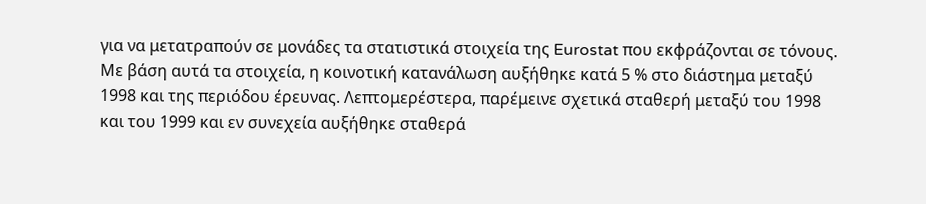για να μετατραπούν σε μονάδες τα στατιστικά στοιχεία της Eurostat που εκφράζονται σε τόνους. Με βάση αυτά τα στοιχεία, η κοινοτική κατανάλωση αυξήθηκε κατά 5 % στο διάστημα μεταξύ 1998 και της περιόδου έρευνας. Λεπτομερέστερα, παρέμεινε σχετικά σταθερή μεταξύ του 1998 και του 1999 και εν συνεχεία αυξήθηκε σταθερά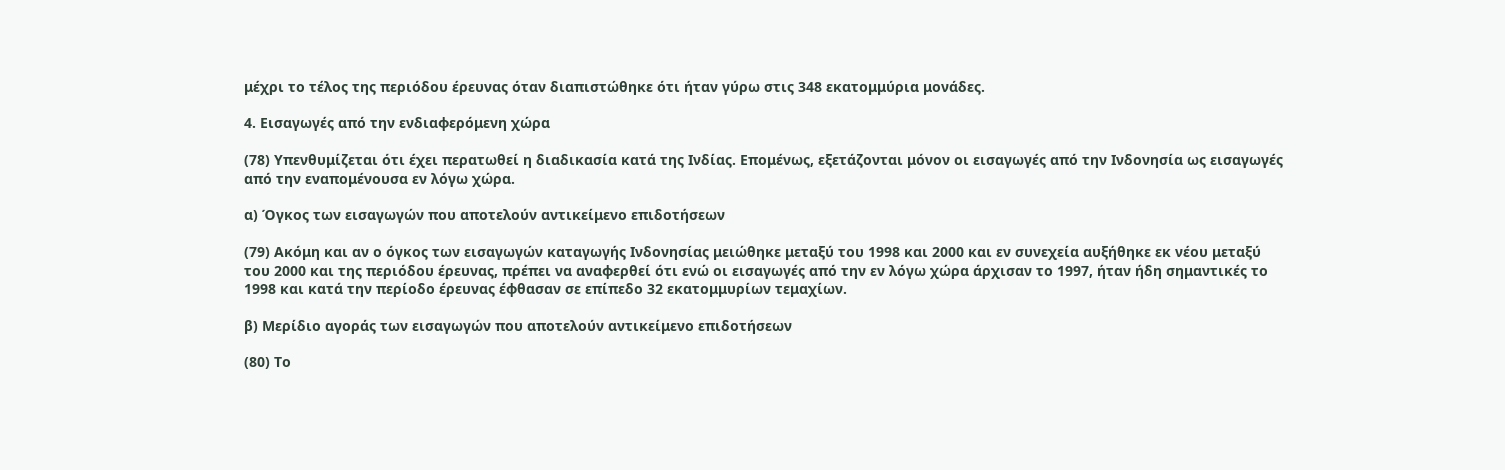μέχρι το τέλος της περιόδου έρευνας όταν διαπιστώθηκε ότι ήταν γύρω στις 348 εκατομμύρια μονάδες.

4. Εισαγωγές από την ενδιαφερόμενη χώρα

(78) Υπενθυμίζεται ότι έχει περατωθεί η διαδικασία κατά της Ινδίας. Επομένως, εξετάζονται μόνον οι εισαγωγές από την Ινδονησία ως εισαγωγές από την εναπομένουσα εν λόγω χώρα.

α) Όγκος των εισαγωγών που αποτελούν αντικείμενο επιδοτήσεων

(79) Ακόμη και αν ο όγκος των εισαγωγών καταγωγής Ινδονησίας μειώθηκε μεταξύ του 1998 και 2000 και εν συνεχεία αυξήθηκε εκ νέου μεταξύ του 2000 και της περιόδου έρευνας, πρέπει να αναφερθεί ότι ενώ οι εισαγωγές από την εν λόγω χώρα άρχισαν το 1997, ήταν ήδη σημαντικές το 1998 και κατά την περίοδο έρευνας έφθασαν σε επίπεδο 32 εκατομμυρίων τεμαχίων.

β) Μερίδιο αγοράς των εισαγωγών που αποτελούν αντικείμενο επιδοτήσεων

(80) Το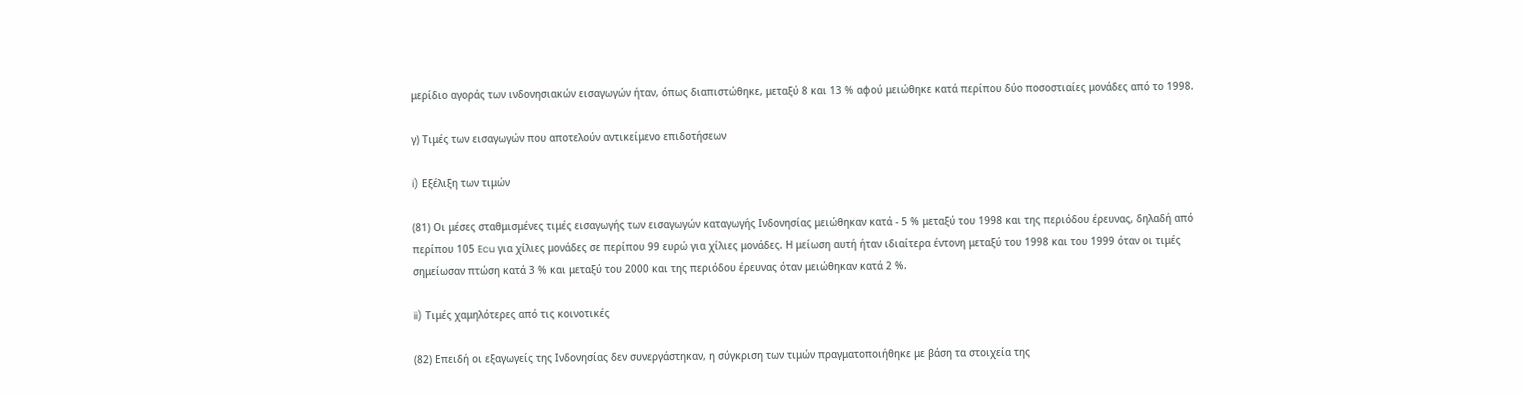μερίδιο αγοράς των ινδονησιακών εισαγωγών ήταν, όπως διαπιστώθηκε, μεταξύ 8 και 13 % αφού μειώθηκε κατά περίπου δύο ποσοστιαίες μονάδες από το 1998.

γ) Τιμές των εισαγωγών που αποτελούν αντικείμενο επιδοτήσεων

i) Εξέλιξη των τιμών

(81) Οι μέσες σταθμισμένες τιμές εισαγωγής των εισαγωγών καταγωγής Ινδονησίας μειώθηκαν κατά - 5 % μεταξύ του 1998 και της περιόδου έρευνας, δηλαδή από περίπου 105 Ecu για χίλιες μονάδες σε περίπου 99 ευρώ για χίλιες μονάδες. Η μείωση αυτή ήταν ιδιαίτερα έντονη μεταξύ του 1998 και του 1999 όταν οι τιμές σημείωσαν πτώση κατά 3 % και μεταξύ του 2000 και της περιόδου έρευνας όταν μειώθηκαν κατά 2 %.

ii) Τιμές χαμηλότερες από τις κοινοτικές

(82) Επειδή οι εξαγωγείς της Ινδονησίας δεν συνεργάστηκαν, η σύγκριση των τιμών πραγματοποιήθηκε με βάση τα στοιχεία της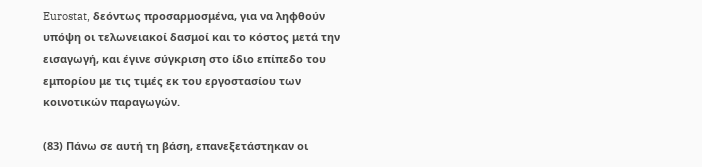Eurostat, δεόντως προσαρμοσμένα, για να ληφθούν υπόψη οι τελωνειακοί δασμοί και το κόστος μετά την εισαγωγή, και έγινε σύγκριση στο ίδιο επίπεδο του εμπορίου με τις τιμές εκ του εργοστασίου των κοινοτικών παραγωγών.

(83) Πάνω σε αυτή τη βάση, επανεξετάστηκαν οι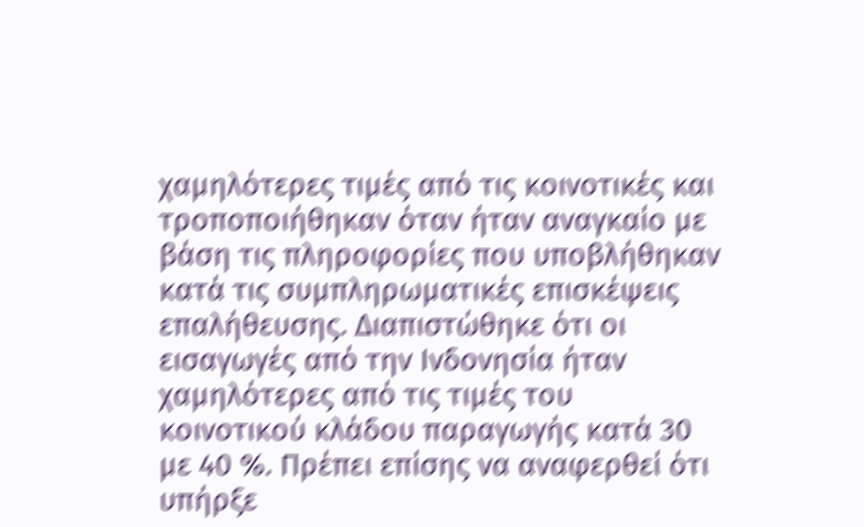χαμηλότερες τιμές από τις κοινοτικές και τροποποιήθηκαν όταν ήταν αναγκαίο με βάση τις πληροφορίες που υποβλήθηκαν κατά τις συμπληρωματικές επισκέψεις επαλήθευσης. Διαπιστώθηκε ότι οι εισαγωγές από την Ινδονησία ήταν χαμηλότερες από τις τιμές του κοινοτικού κλάδου παραγωγής κατά 30 με 40 %. Πρέπει επίσης να αναφερθεί ότι υπήρξε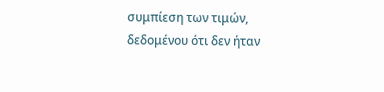συμπίεση των τιμών, δεδομένου ότι δεν ήταν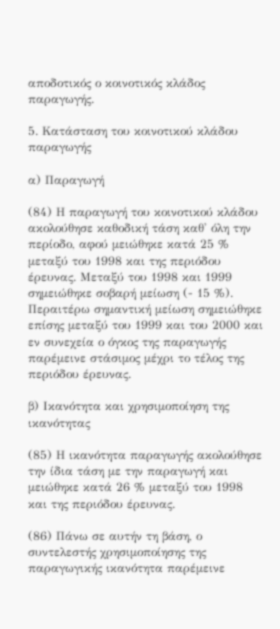αποδοτικός ο κοινοτικός κλάδος παραγωγής.

5. Κατάσταση του κοινοτικού κλάδου παραγωγής

α) Παραγωγή

(84) Η παραγωγή του κοινοτικού κλάδου ακολούθησε καθοδική τάση καθ' όλη την περίοδο, αφού μειώθηκε κατά 25 % μεταξύ του 1998 και της περιόδου έρευνας. Μεταξύ του 1998 και 1999 σημειώθηκε σοβαρή μείωση (- 15 %). Περαιτέρω σημαντική μείωση σημειώθηκε επίσης μεταξύ του 1999 και του 2000 και εν συνεχεία ο όγκος της παραγωγής παρέμεινε στάσιμος μέχρι το τέλος της περιόδου έρευνας.

β) Ικανότητα και χρησιμοποίηση της ικανότητας

(85) Η ικανότητα παραγωγής ακολούθησε την ίδια τάση με την παραγωγή και μειώθηκε κατά 26 % μεταξύ του 1998 και της περιόδου έρευνας.

(86) Πάνω σε αυτήν τη βάση, ο συντελεστής χρησιμοποίησης της παραγωγικής ικανότητα παρέμεινε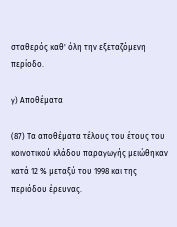σταθερός καθ' όλη την εξεταζόμενη περίοδο.

γ) Αποθέματα

(87) Τα αποθέματα τέλους του έτους του κοινοτικού κλάδου παραγωγής μειώθηκαν κατά 12 % μεταξύ του 1998 και της περιόδου έρευνας.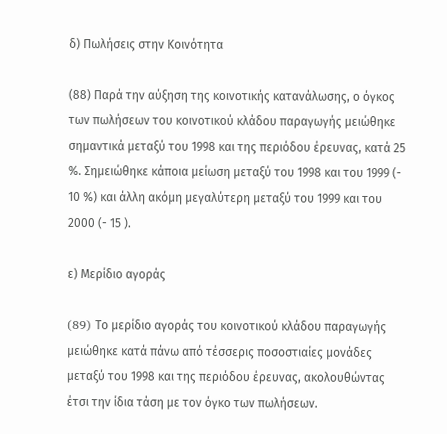δ) Πωλήσεις στην Κοινότητα

(88) Παρά την αύξηση της κοινοτικής κατανάλωσης, ο όγκος των πωλήσεων του κοινοτικού κλάδου παραγωγής μειώθηκε σημαντικά μεταξύ του 1998 και της περιόδου έρευνας, κατά 25 %. Σημειώθηκε κάποια μείωση μεταξύ του 1998 και του 1999 (- 10 %) και άλλη ακόμη μεγαλύτερη μεταξύ του 1999 και του 2000 (- 15 ).

ε) Μερίδιο αγοράς

(89) Tο μερίδιο αγοράς του κοινοτικού κλάδου παραγωγής μειώθηκε κατά πάνω από τέσσερις ποσοστιαίες μονάδες μεταξύ του 1998 και της περιόδου έρευνας, ακολουθώντας έτσι την ίδια τάση με τον όγκο των πωλήσεων.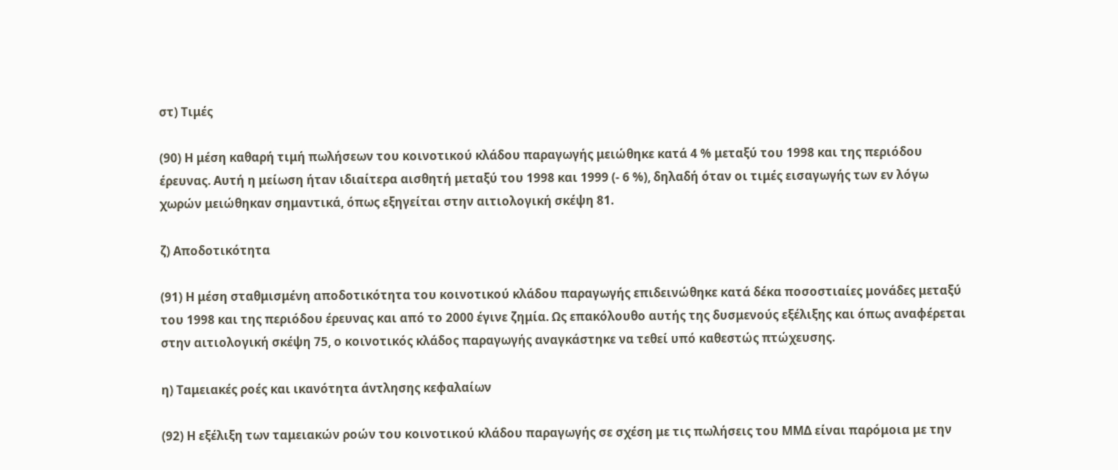στ) Τιμές

(90) Η μέση καθαρή τιμή πωλήσεων του κοινοτικού κλάδου παραγωγής μειώθηκε κατά 4 % μεταξύ του 1998 και της περιόδου έρευνας. Αυτή η μείωση ήταν ιδιαίτερα αισθητή μεταξύ του 1998 και 1999 (- 6 %), δηλαδή όταν οι τιμές εισαγωγής των εν λόγω χωρών μειώθηκαν σημαντικά, όπως εξηγείται στην αιτιολογική σκέψη 81.

ζ) Αποδοτικότητα

(91) Η μέση σταθμισμένη αποδοτικότητα του κοινοτικού κλάδου παραγωγής επιδεινώθηκε κατά δέκα ποσοστιαίες μονάδες μεταξύ του 1998 και της περιόδου έρευνας και από το 2000 έγινε ζημία. Ως επακόλουθο αυτής της δυσμενούς εξέλιξης και όπως αναφέρεται στην αιτιολογική σκέψη 75, ο κοινοτικός κλάδος παραγωγής αναγκάστηκε να τεθεί υπό καθεστώς πτώχευσης.

η) Ταμειακές ροές και ικανότητα άντλησης κεφαλαίων

(92) Η εξέλιξη των ταμειακών ροών του κοινοτικού κλάδου παραγωγής σε σχέση με τις πωλήσεις του ΜΜΔ είναι παρόμοια με την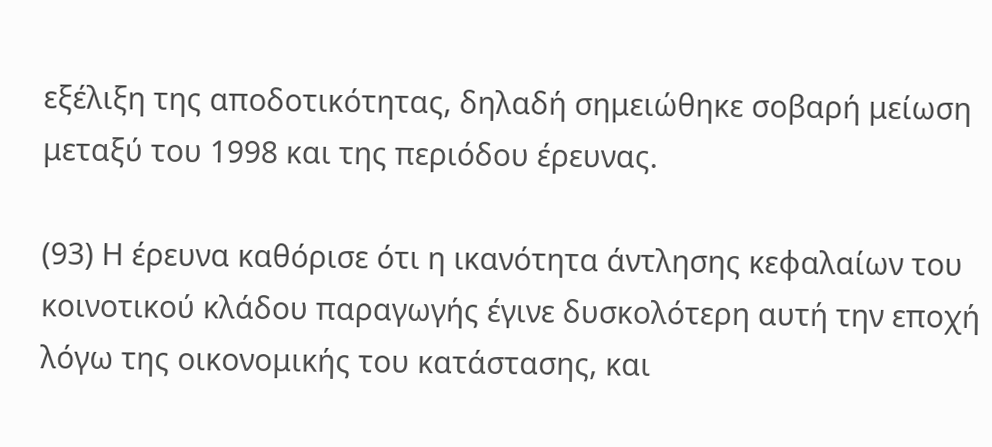εξέλιξη της αποδοτικότητας, δηλαδή σημειώθηκε σοβαρή μείωση μεταξύ του 1998 και της περιόδου έρευνας.

(93) Η έρευνα καθόρισε ότι η ικανότητα άντλησης κεφαλαίων του κοινοτικού κλάδου παραγωγής έγινε δυσκολότερη αυτή την εποχή λόγω της οικονομικής του κατάστασης, και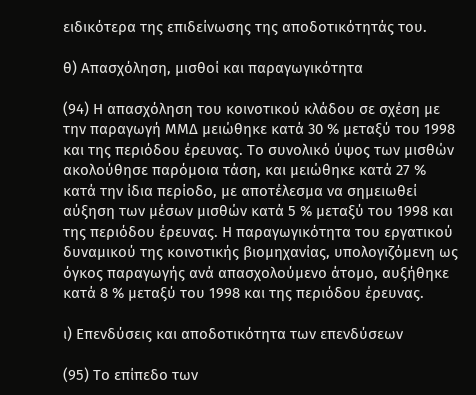ειδικότερα της επιδείνωσης της αποδοτικότητάς του.

θ) Απασχόληση, μισθοί και παραγωγικότητα

(94) Η απασχόληση του κοινοτικού κλάδου σε σχέση με την παραγωγή ΜΜΔ μειώθηκε κατά 30 % μεταξύ του 1998 και της περιόδου έρευνας. Το συνολικό ύψος των μισθών ακολούθησε παρόμοια τάση, και μειώθηκε κατά 27 % κατά την ίδια περίοδο, με αποτέλεσμα να σημειωθεί αύξηση των μέσων μισθών κατά 5 % μεταξύ του 1998 και της περιόδου έρευνας. Η παραγωγικότητα του εργατικού δυναμικού της κοινοτικής βιομηχανίας, υπολογιζόμενη ως όγκος παραγωγής ανά απασχολούμενο άτομο, αυξήθηκε κατά 8 % μεταξύ του 1998 και της περιόδου έρευνας.

ι) Επενδύσεις και αποδοτικότητα των επενδύσεων

(95) Το επίπεδο των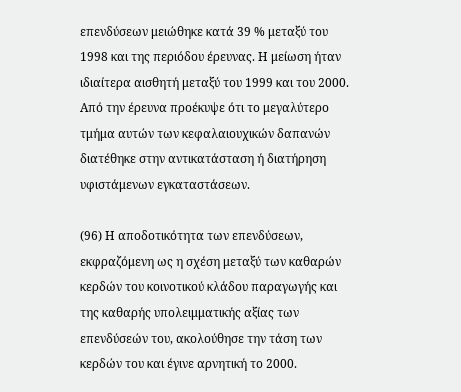επενδύσεων μειώθηκε κατά 39 % μεταξύ του 1998 και της περιόδου έρευνας. Η μείωση ήταν ιδιαίτερα αισθητή μεταξύ του 1999 και του 2000. Από την έρευνα προέκυψε ότι το μεγαλύτερο τμήμα αυτών των κεφαλαιουχικών δαπανών διατέθηκε στην αντικατάσταση ή διατήρηση υφιστάμενων εγκαταστάσεων.

(96) Η αποδοτικότητα των επενδύσεων, εκφραζόμενη ως η σχέση μεταξύ των καθαρών κερδών του κοινοτικού κλάδου παραγωγής και της καθαρής υπολειμματικής αξίας των επενδύσεών του, ακολούθησε την τάση των κερδών του και έγινε αρνητική το 2000.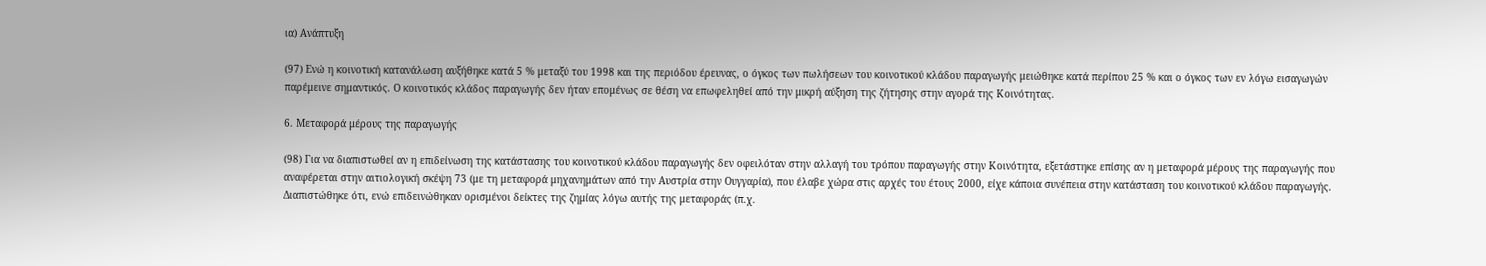ια) Ανάπτυξη

(97) Ενώ η κοινοτική κατανάλωση αυξήθηκε κατά 5 % μεταξύ του 1998 και της περιόδου έρευνας, ο όγκος των πωλήσεων του κοινοτικού κλάδου παραγωγής μειώθηκε κατά περίπου 25 % και ο όγκος των εν λόγω εισαγωγών παρέμεινε σημαντικός. Ο κοινοτικός κλάδος παραγωγής δεν ήταν επομένως σε θέση να επωφεληθεί από την μικρή αύξηση της ζήτησης στην αγορά της Κοινότητας.

6. Μεταφορά μέρους της παραγωγής

(98) Για να διαπιστωθεί αν η επιδείνωση της κατάστασης του κοινοτικού κλάδου παραγωγής δεν οφειλόταν στην αλλαγή του τρόπου παραγωγής στην Κοινότητα, εξετάστηκε επίσης αν η μεταφορά μέρους της παραγωγής που αναφέρεται στην αιτιολογική σκέψη 73 (με τη μεταφορά μηχανημάτων από την Αυστρία στην Ουγγαρία), που έλαβε χώρα στις αρχές του έτους 2000, είχε κάποια συνέπεια στην κατάσταση του κοινοτικού κλάδου παραγωγής. Διαπιστώθηκε ότι, ενώ επιδεινώθηκαν ορισμένοι δείκτες της ζημίας λόγω αυτής της μεταφοράς (π.χ.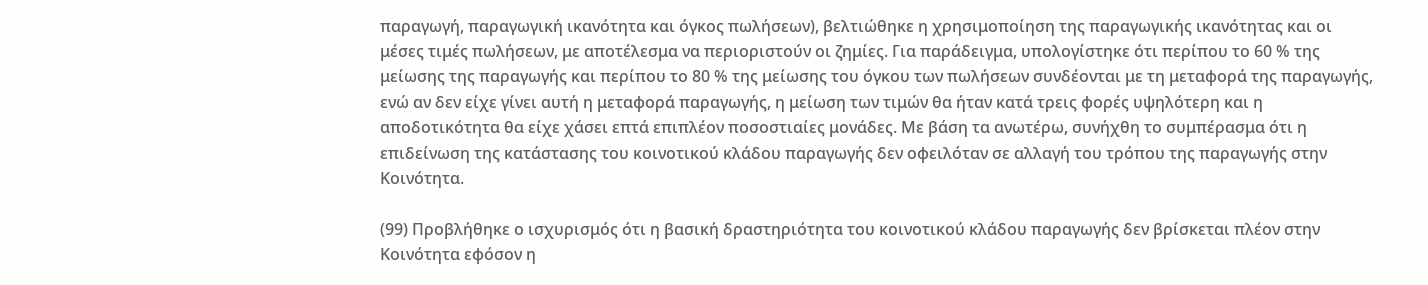παραγωγή, παραγωγική ικανότητα και όγκος πωλήσεων), βελτιώθηκε η χρησιμοποίηση της παραγωγικής ικανότητας και οι μέσες τιμές πωλήσεων, με αποτέλεσμα να περιοριστούν οι ζημίες. Για παράδειγμα, υπολογίστηκε ότι περίπου το 60 % της μείωσης της παραγωγής και περίπου το 80 % της μείωσης του όγκου των πωλήσεων συνδέονται με τη μεταφορά της παραγωγής, ενώ αν δεν είχε γίνει αυτή η μεταφορά παραγωγής, η μείωση των τιμών θα ήταν κατά τρεις φορές υψηλότερη και η αποδοτικότητα θα είχε χάσει επτά επιπλέον ποσοστιαίες μονάδες. Με βάση τα ανωτέρω, συνήχθη το συμπέρασμα ότι η επιδείνωση της κατάστασης του κοινοτικού κλάδου παραγωγής δεν οφειλόταν σε αλλαγή του τρόπου της παραγωγής στην Κοινότητα.

(99) Προβλήθηκε ο ισχυρισμός ότι η βασική δραστηριότητα του κοινοτικού κλάδου παραγωγής δεν βρίσκεται πλέον στην Κοινότητα εφόσον η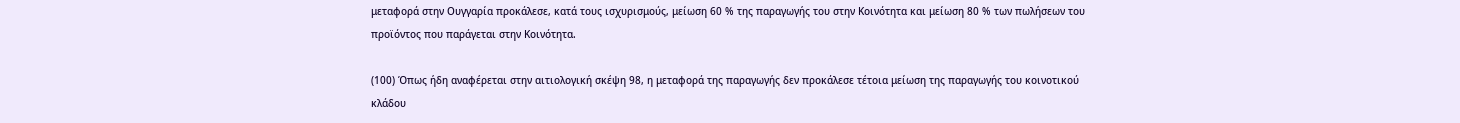μεταφορά στην Ουγγαρία προκάλεσε, κατά τους ισχυρισμούς, μείωση 60 % της παραγωγής του στην Κοινότητα και μείωση 80 % των πωλήσεων του προϊόντος που παράγεται στην Κοινότητα.

(100) Όπως ήδη αναφέρεται στην αιτιολογική σκέψη 98, η μεταφορά της παραγωγής δεν προκάλεσε τέτοια μείωση της παραγωγής του κοινοτικού κλάδου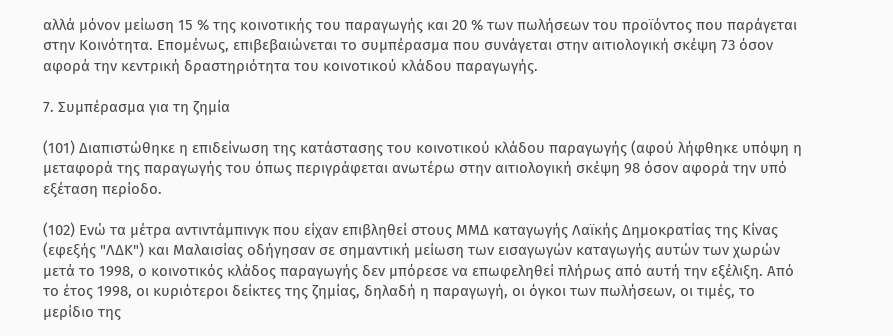αλλά μόνον μείωση 15 % της κοινοτικής του παραγωγής και 20 % των πωλήσεων του προϊόντος που παράγεται στην Κοινότητα. Επομένως, επιβεβαιώνεται το συμπέρασμα που συνάγεται στην αιτιολογική σκέψη 73 όσον αφορά την κεντρική δραστηριότητα του κοινοτικού κλάδου παραγωγής.

7. Συμπέρασμα για τη ζημία

(101) Διαπιστώθηκε η επιδείνωση της κατάστασης του κοινοτικού κλάδου παραγωγής (αφού λήφθηκε υπόψη η μεταφορά της παραγωγής του όπως περιγράφεται ανωτέρω στην αιτιολογική σκέψη 98 όσον αφορά την υπό εξέταση περίοδο.

(102) Ενώ τα μέτρα αντιντάμπινγκ που είχαν επιβληθεί στους ΜΜΔ καταγωγής Λαϊκής Δημοκρατίας της Κίνας (εφεξής "ΛΔΚ") και Μαλαισίας οδήγησαν σε σημαντική μείωση των εισαγωγών καταγωγής αυτών των χωρών μετά το 1998, ο κοινοτικός κλάδος παραγωγής δεν μπόρεσε να επωφεληθεί πλήρως από αυτή την εξέλιξη. Από το έτος 1998, οι κυριότεροι δείκτες της ζημίας, δηλαδή η παραγωγή, οι όγκοι των πωλήσεων, οι τιμές, το μερίδιο της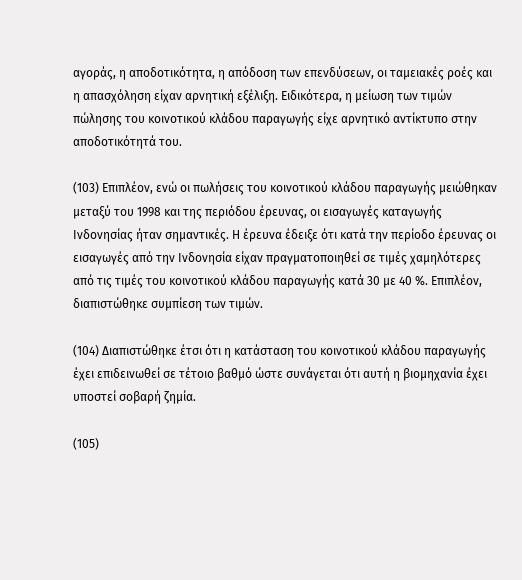αγοράς, η αποδοτικότητα, η απόδοση των επενδύσεων, οι ταμειακές ροές και η απασχόληση είχαν αρνητική εξέλιξη. Ειδικότερα, η μείωση των τιμών πώλησης του κοινοτικού κλάδου παραγωγής είχε αρνητικό αντίκτυπο στην αποδοτικότητά του.

(103) Επιπλέον, ενώ οι πωλήσεις του κοινοτικού κλάδου παραγωγής μειώθηκαν μεταξύ του 1998 και της περιόδου έρευνας, οι εισαγωγές καταγωγής Ινδονησίας ήταν σημαντικές. Η έρευνα έδειξε ότι κατά την περίοδο έρευνας οι εισαγωγές από την Ινδονησία είχαν πραγματοποιηθεί σε τιμές χαμηλότερες από τις τιμές του κοινοτικού κλάδου παραγωγής κατά 30 με 40 %. Επιπλέον, διαπιστώθηκε συμπίεση των τιμών.

(104) Διαπιστώθηκε έτσι ότι η κατάσταση του κοινοτικού κλάδου παραγωγής έχει επιδεινωθεί σε τέτοιο βαθμό ώστε συνάγεται ότι αυτή η βιομηχανία έχει υποστεί σοβαρή ζημία.

(105)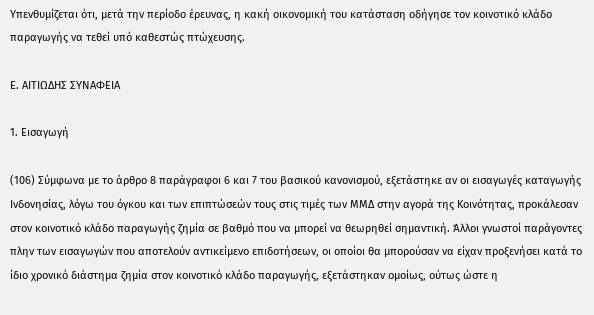Υπενθυμίζεται ότι, μετά την περίοδο έρευνας, η κακή οικονομική του κατάσταση οδήγησε τον κοινοτικό κλάδο παραγωγής να τεθεί υπό καθεστώς πτώχευσης.

Ε. ΑΙΤΙΩΔΗΣ ΣΥΝΑΦΕΙΑ

1. Εισαγωγή

(106) Σύμφωνα με το άρθρο 8 παράγραφοι 6 και 7 του βασικού κανονισμού, εξετάστηκε αν οι εισαγωγές καταγωγής Ινδονησίας, λόγω του όγκου και των επιπτώσεών τους στις τιμές των ΜΜΔ στην αγορά της Κοινότητας, προκάλεσαν στον κοινοτικό κλάδο παραγωγής ζημία σε βαθμό που να μπορεί να θεωρηθεί σημαντική. Άλλοι γνωστοί παράγοντες πλην των εισαγωγών που αποτελούν αντικείμενο επιδοτήσεων, οι οποίοι θα μπορούσαν να είχαν προξενήσει κατά το ίδιο χρονικό διάστημα ζημία στον κοινοτικό κλάδο παραγωγής, εξετάστηκαν ομοίως, ούτως ώστε η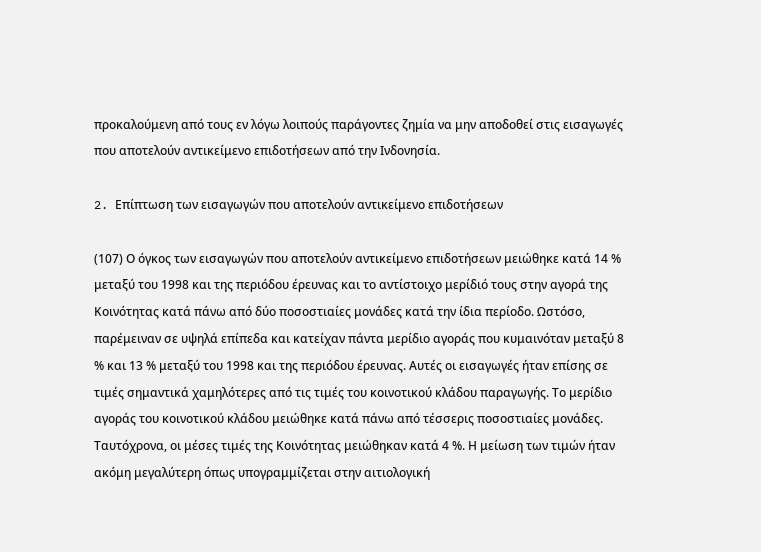προκαλούμενη από τους εν λόγω λοιπούς παράγοντες ζημία να μην αποδοθεί στις εισαγωγές που αποτελούν αντικείμενο επιδοτήσεων από την Ινδονησία.

2. Eπίπτωση των εισαγωγών που αποτελούν αντικείμενο επιδοτήσεων

(107) Ο όγκος των εισαγωγών που αποτελούν αντικείμενο επιδοτήσεων μειώθηκε κατά 14 % μεταξύ του 1998 και της περιόδου έρευνας και το αντίστοιχο μερίδιό τους στην αγορά της Κοινότητας κατά πάνω από δύο ποσοστιαίες μονάδες κατά την ίδια περίοδο. Ωστόσο, παρέμειναν σε υψηλά επίπεδα και κατείχαν πάντα μερίδιο αγοράς που κυμαινόταν μεταξύ 8 % και 13 % μεταξύ του 1998 και της περιόδου έρευνας. Αυτές οι εισαγωγές ήταν επίσης σε τιμές σημαντικά χαμηλότερες από τις τιμές του κοινοτικού κλάδου παραγωγής. Το μερίδιο αγοράς του κοινοτικού κλάδου μειώθηκε κατά πάνω από τέσσερις ποσοστιαίες μονάδες. Ταυτόχρονα, οι μέσες τιμές της Κοινότητας μειώθηκαν κατά 4 %. Η μείωση των τιμών ήταν ακόμη μεγαλύτερη όπως υπογραμμίζεται στην αιτιολογική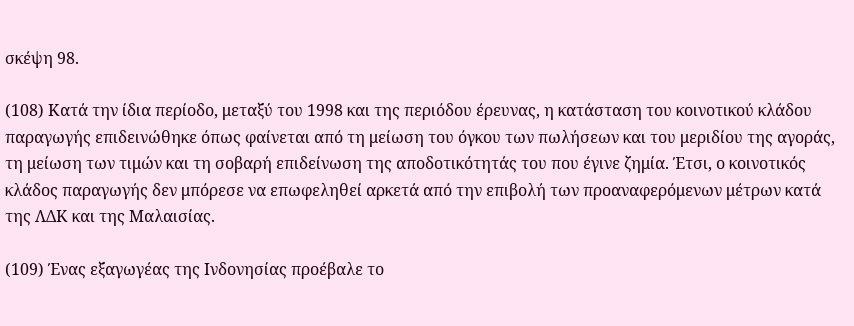σκέψη 98.

(108) Κατά την ίδια περίοδο, μεταξύ του 1998 και της περιόδου έρευνας, η κατάσταση του κοινοτικού κλάδου παραγωγής επιδεινώθηκε όπως φαίνεται από τη μείωση του όγκου των πωλήσεων και του μεριδίου της αγοράς, τη μείωση των τιμών και τη σοβαρή επιδείνωση της αποδοτικότητάς του που έγινε ζημία. Έτσι, ο κοινοτικός κλάδος παραγωγής δεν μπόρεσε να επωφεληθεί αρκετά από την επιβολή των προαναφερόμενων μέτρων κατά της ΛΔΚ και της Μαλαισίας.

(109) Ένας εξαγωγέας της Ινδονησίας προέβαλε το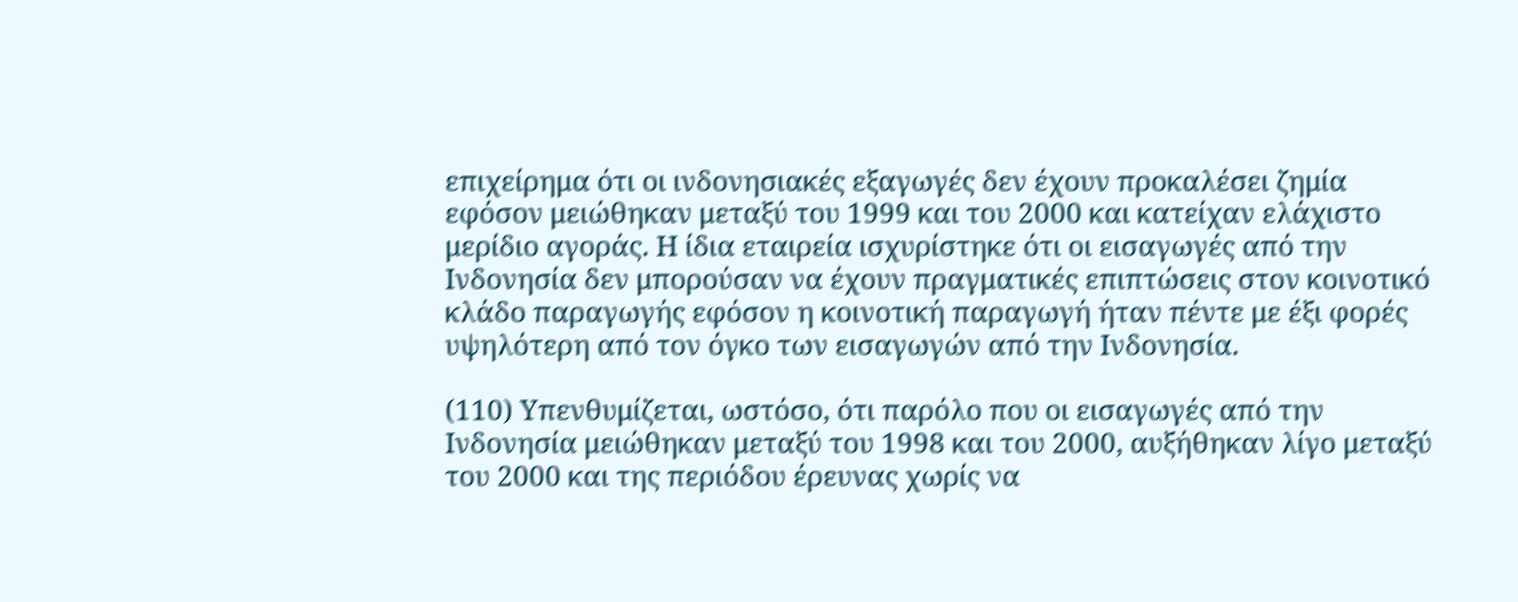επιχείρημα ότι οι ινδονησιακές εξαγωγές δεν έχουν προκαλέσει ζημία εφόσον μειώθηκαν μεταξύ του 1999 και του 2000 και κατείχαν ελάχιστο μερίδιο αγοράς. Η ίδια εταιρεία ισχυρίστηκε ότι οι εισαγωγές από την Ινδονησία δεν μπορούσαν να έχουν πραγματικές επιπτώσεις στον κοινοτικό κλάδο παραγωγής εφόσον η κοινοτική παραγωγή ήταν πέντε με έξι φορές υψηλότερη από τον όγκο των εισαγωγών από την Ινδονησία.

(110) Υπενθυμίζεται, ωστόσο, ότι παρόλο που οι εισαγωγές από την Ινδονησία μειώθηκαν μεταξύ του 1998 και του 2000, αυξήθηκαν λίγο μεταξύ του 2000 και της περιόδου έρευνας χωρίς να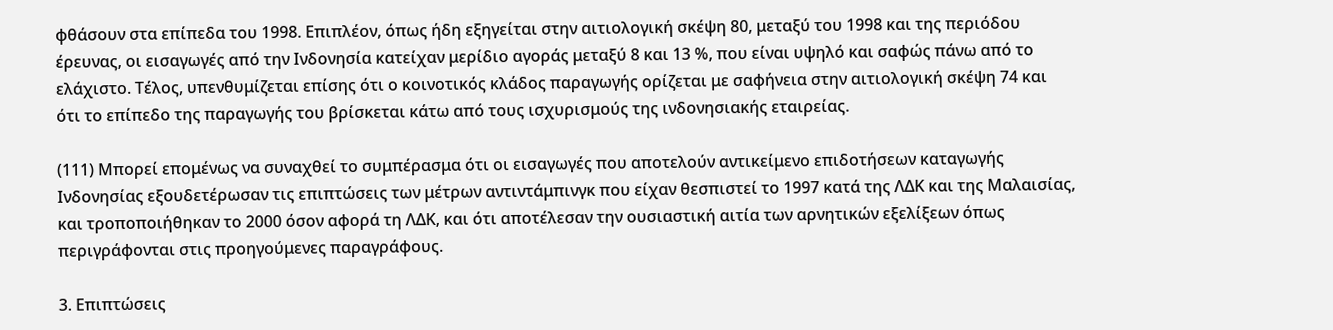φθάσουν στα επίπεδα του 1998. Επιπλέον, όπως ήδη εξηγείται στην αιτιολογική σκέψη 80, μεταξύ του 1998 και της περιόδου έρευνας, οι εισαγωγές από την Ινδονησία κατείχαν μερίδιο αγοράς μεταξύ 8 και 13 %, που είναι υψηλό και σαφώς πάνω από το ελάχιστο. Τέλος, υπενθυμίζεται επίσης ότι ο κοινοτικός κλάδος παραγωγής ορίζεται με σαφήνεια στην αιτιολογική σκέψη 74 και ότι το επίπεδο της παραγωγής του βρίσκεται κάτω από τους ισχυρισμούς της ινδονησιακής εταιρείας.

(111) Μπορεί επομένως να συναχθεί το συμπέρασμα ότι οι εισαγωγές που αποτελούν αντικείμενο επιδοτήσεων καταγωγής Ινδονησίας εξουδετέρωσαν τις επιπτώσεις των μέτρων αντιντάμπινγκ που είχαν θεσπιστεί το 1997 κατά της ΛΔΚ και της Μαλαισίας, και τροποποιήθηκαν το 2000 όσον αφορά τη ΛΔΚ, και ότι αποτέλεσαν την ουσιαστική αιτία των αρνητικών εξελίξεων όπως περιγράφονται στις προηγούμενες παραγράφους.

3. Επιπτώσεις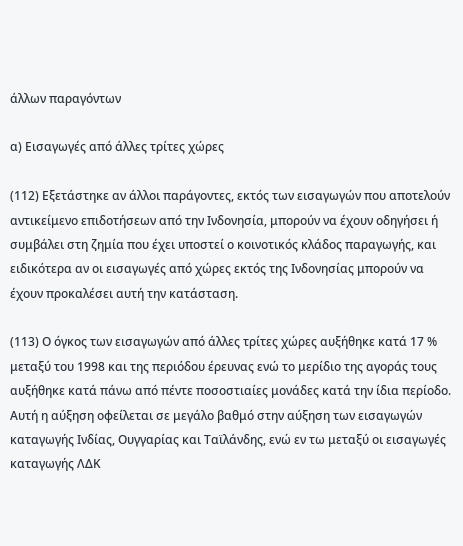άλλων παραγόντων

α) Εισαγωγές από άλλες τρίτες χώρες

(112) Εξετάστηκε αν άλλοι παράγοντες, εκτός των εισαγωγών που αποτελούν αντικείμενο επιδοτήσεων από την Ινδονησία, μπορούν να έχουν οδηγήσει ή συμβάλει στη ζημία που έχει υποστεί ο κοινοτικός κλάδος παραγωγής, και ειδικότερα αν οι εισαγωγές από χώρες εκτός της Ινδονησίας μπορούν να έχουν προκαλέσει αυτή την κατάσταση.

(113) Ο όγκος των εισαγωγών από άλλες τρίτες χώρες αυξήθηκε κατά 17 % μεταξύ του 1998 και της περιόδου έρευνας ενώ το μερίδιο της αγοράς τους αυξήθηκε κατά πάνω από πέντε ποσοστιαίες μονάδες κατά την ίδια περίοδο. Αυτή η αύξηση οφείλεται σε μεγάλο βαθμό στην αύξηση των εισαγωγών καταγωγής Ινδίας, Ουγγαρίας και Ταϊλάνδης, ενώ εν τω μεταξύ οι εισαγωγές καταγωγής ΛΔΚ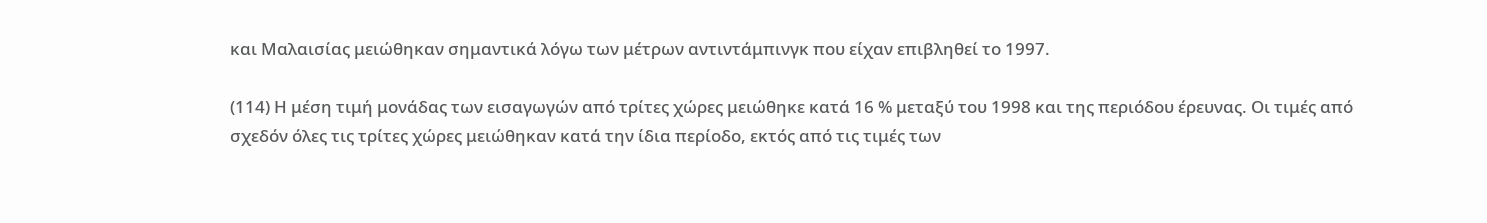και Μαλαισίας μειώθηκαν σημαντικά λόγω των μέτρων αντιντάμπινγκ που είχαν επιβληθεί το 1997.

(114) Η μέση τιμή μονάδας των εισαγωγών από τρίτες χώρες μειώθηκε κατά 16 % μεταξύ του 1998 και της περιόδου έρευνας. Οι τιμές από σχεδόν όλες τις τρίτες χώρες μειώθηκαν κατά την ίδια περίοδο, εκτός από τις τιμές των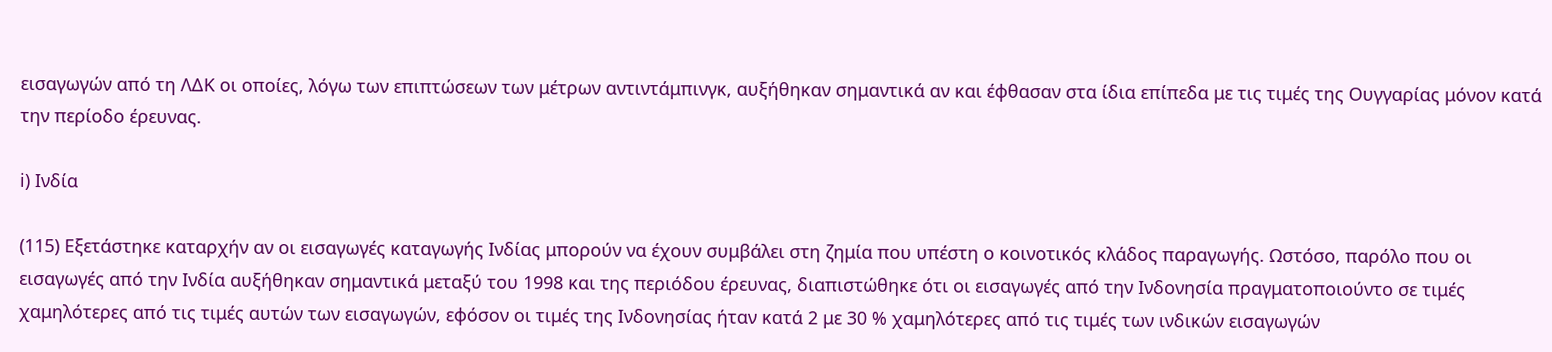εισαγωγών από τη ΛΔΚ οι οποίες, λόγω των επιπτώσεων των μέτρων αντιντάμπινγκ, αυξήθηκαν σημαντικά αν και έφθασαν στα ίδια επίπεδα με τις τιμές της Ουγγαρίας μόνον κατά την περίοδο έρευνας.

i) Ινδία

(115) Εξετάστηκε καταρχήν αν οι εισαγωγές καταγωγής Ινδίας μπορούν να έχουν συμβάλει στη ζημία που υπέστη ο κοινοτικός κλάδος παραγωγής. Ωστόσο, παρόλο που οι εισαγωγές από την Ινδία αυξήθηκαν σημαντικά μεταξύ του 1998 και της περιόδου έρευνας, διαπιστώθηκε ότι οι εισαγωγές από την Ινδονησία πραγματοποιούντο σε τιμές χαμηλότερες από τις τιμές αυτών των εισαγωγών, εφόσον οι τιμές της Ινδονησίας ήταν κατά 2 με 30 % χαμηλότερες από τις τιμές των ινδικών εισαγωγών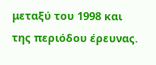μεταξύ του 1998 και της περιόδου έρευνας.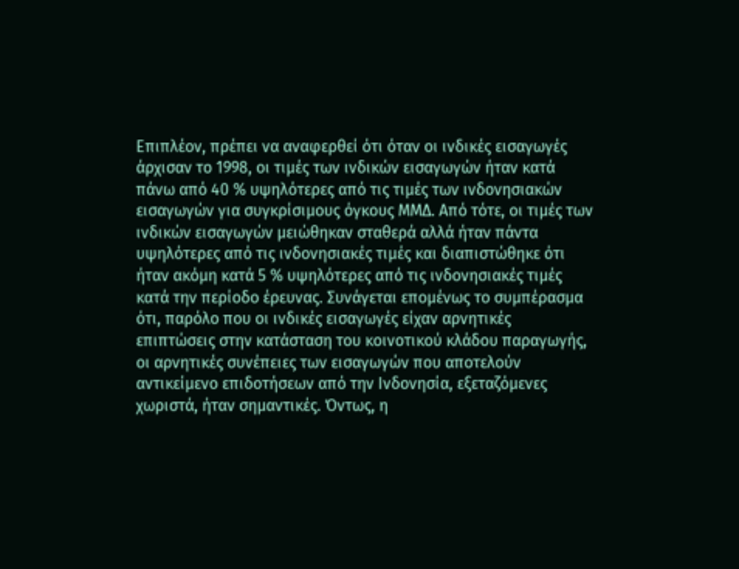Επιπλέον, πρέπει να αναφερθεί ότι όταν οι ινδικές εισαγωγές άρχισαν το 1998, οι τιμές των ινδικών εισαγωγών ήταν κατά πάνω από 40 % υψηλότερες από τις τιμές των ινδονησιακών εισαγωγών για συγκρίσιμους όγκους ΜΜΔ. Από τότε, οι τιμές των ινδικών εισαγωγών μειώθηκαν σταθερά αλλά ήταν πάντα υψηλότερες από τις ινδονησιακές τιμές και διαπιστώθηκε ότι ήταν ακόμη κατά 5 % υψηλότερες από τις ινδονησιακές τιμές κατά την περίοδο έρευνας. Συνάγεται επομένως το συμπέρασμα ότι, παρόλο που οι ινδικές εισαγωγές είχαν αρνητικές επιπτώσεις στην κατάσταση του κοινοτικού κλάδου παραγωγής, οι αρνητικές συνέπειες των εισαγωγών που αποτελούν αντικείμενο επιδοτήσεων από την Ινδονησία, εξεταζόμενες χωριστά, ήταν σημαντικές. Όντως, η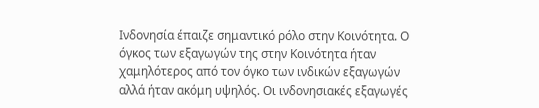Ινδονησία έπαιζε σημαντικό ρόλο στην Κοινότητα. Ο όγκος των εξαγωγών της στην Κοινότητα ήταν χαμηλότερος από τον όγκο των ινδικών εξαγωγών αλλά ήταν ακόμη υψηλός. Οι ινδονησιακές εξαγωγές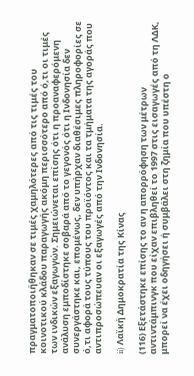πραγματοποιήθηκαν σε τιμές χαμηλότερες από τις τιμές του κοινοτικού κλάδου παραγωγής ακόμη περισσότερο από ό,τι οι τιμές των ινδικών εξαγωγών. Σημειώνεται επίσης ότι η προαναφερόμενη ανάλυση εμποδίστηκε σοβαρά από το γεγονός ότι η Ινδονησία δεν συνεργάστηκε και, επομένως, δεν υπήρχαν διαθέσιμες πληροφορίες σε ό,τι αφορά τους τύπους του προϊόντος και τα τμήματα της αγοράς που αντιπροσώπευαν οι εξαγωγές από την Ινδονησία.

ii) Λαϊκή Δημοκρατία της Κίνας

(116) Εξετάστηκε επίσης το αν η απορρόφηση των μέτρων αντιντάμπινγκ που είχαν επιβληθεί το 1997 στις εισαγωγές από τη ΛΔΚ, μπορεί να έχει οδηγήσει ή συμβάλει στη ζημία που υπέστη ο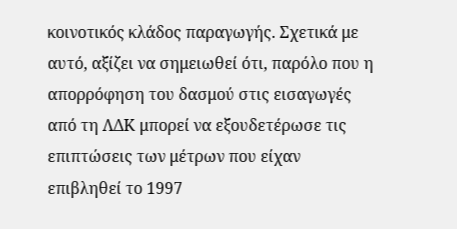κοινοτικός κλάδος παραγωγής. Σχετικά με αυτό, αξίζει να σημειωθεί ότι, παρόλο που η απορρόφηση του δασμού στις εισαγωγές από τη ΛΔΚ μπορεί να εξουδετέρωσε τις επιπτώσεις των μέτρων που είχαν επιβληθεί το 1997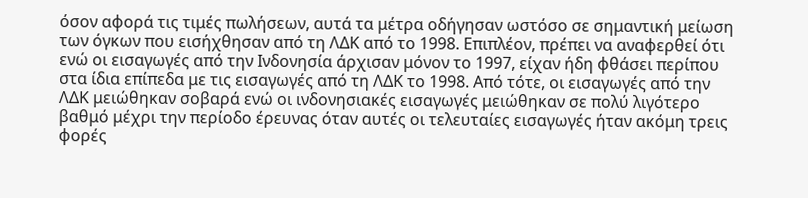όσον αφορά τις τιμές πωλήσεων, αυτά τα μέτρα οδήγησαν ωστόσο σε σημαντική μείωση των όγκων που εισήχθησαν από τη ΛΔΚ από το 1998. Επιπλέον, πρέπει να αναφερθεί ότι ενώ οι εισαγωγές από την Ινδονησία άρχισαν μόνον το 1997, είχαν ήδη φθάσει περίπου στα ίδια επίπεδα με τις εισαγωγές από τη ΛΔΚ το 1998. Από τότε, οι εισαγωγές από την ΛΔΚ μειώθηκαν σοβαρά ενώ οι ινδονησιακές εισαγωγές μειώθηκαν σε πολύ λιγότερο βαθμό μέχρι την περίοδο έρευνας όταν αυτές οι τελευταίες εισαγωγές ήταν ακόμη τρεις φορές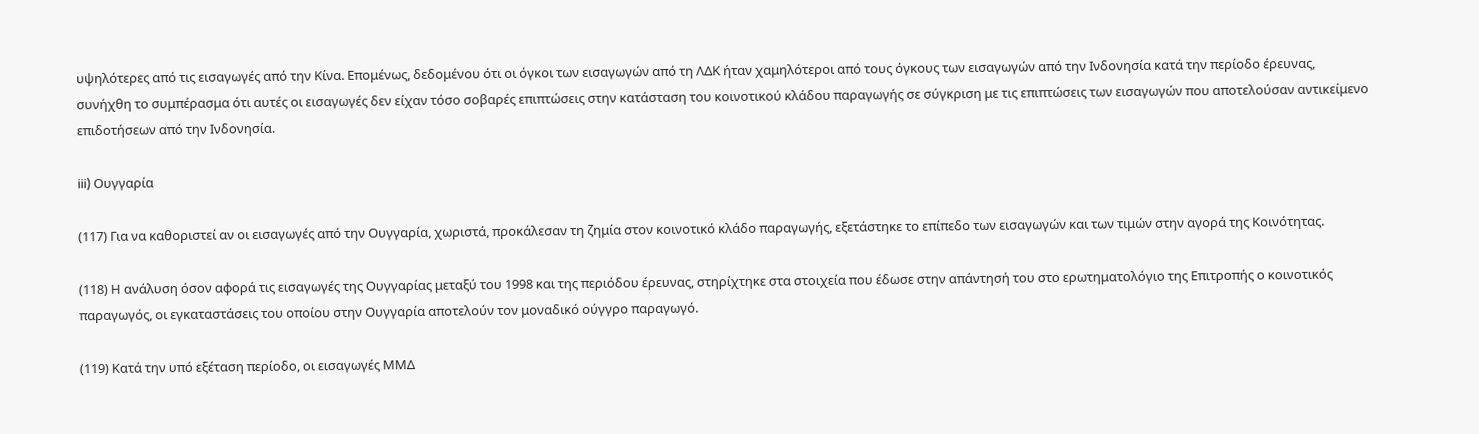υψηλότερες από τις εισαγωγές από την Κίνα. Επομένως, δεδομένου ότι οι όγκοι των εισαγωγών από τη ΛΔΚ ήταν χαμηλότεροι από τους όγκους των εισαγωγών από την Ινδονησία κατά την περίοδο έρευνας, συνήχθη το συμπέρασμα ότι αυτές οι εισαγωγές δεν είχαν τόσο σοβαρές επιπτώσεις στην κατάσταση του κοινοτικού κλάδου παραγωγής σε σύγκριση με τις επιπτώσεις των εισαγωγών που αποτελούσαν αντικείμενο επιδοτήσεων από την Ινδονησία.

iii) Ουγγαρία

(117) Για να καθοριστεί αν οι εισαγωγές από την Ουγγαρία, χωριστά, προκάλεσαν τη ζημία στον κοινοτικό κλάδο παραγωγής, εξετάστηκε το επίπεδο των εισαγωγών και των τιμών στην αγορά της Κοινότητας.

(118) Η ανάλυση όσον αφορά τις εισαγωγές της Ουγγαρίας μεταξύ του 1998 και της περιόδου έρευνας, στηρίχτηκε στα στοιχεία που έδωσε στην απάντησή του στο ερωτηματολόγιο της Επιτροπής ο κοινοτικός παραγωγός, οι εγκαταστάσεις του οποίου στην Ουγγαρία αποτελούν τον μοναδικό ούγγρο παραγωγό.

(119) Κατά την υπό εξέταση περίοδο, οι εισαγωγές ΜΜΔ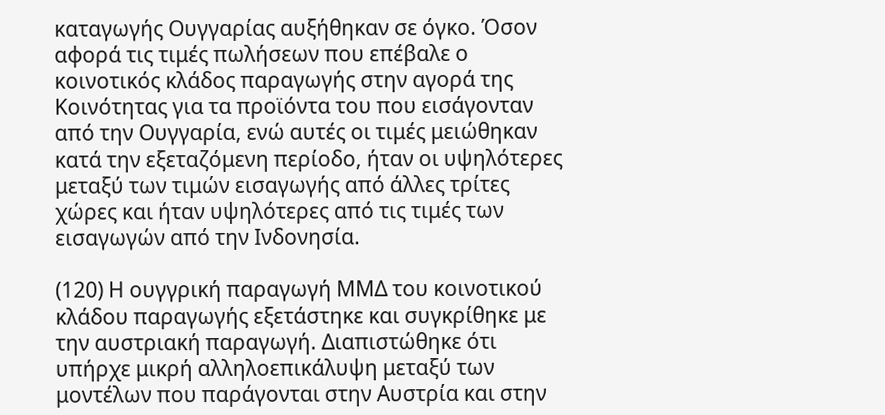καταγωγής Ουγγαρίας αυξήθηκαν σε όγκο. Όσον αφορά τις τιμές πωλήσεων που επέβαλε ο κοινοτικός κλάδος παραγωγής στην αγορά της Κοινότητας για τα προϊόντα του που εισάγονταν από την Ουγγαρία, ενώ αυτές οι τιμές μειώθηκαν κατά την εξεταζόμενη περίοδο, ήταν οι υψηλότερες μεταξύ των τιμών εισαγωγής από άλλες τρίτες χώρες και ήταν υψηλότερες από τις τιμές των εισαγωγών από την Ινδονησία.

(120) Η ουγγρική παραγωγή ΜΜΔ του κοινοτικού κλάδου παραγωγής εξετάστηκε και συγκρίθηκε με την αυστριακή παραγωγή. Διαπιστώθηκε ότι υπήρχε μικρή αλληλοεπικάλυψη μεταξύ των μοντέλων που παράγονται στην Αυστρία και στην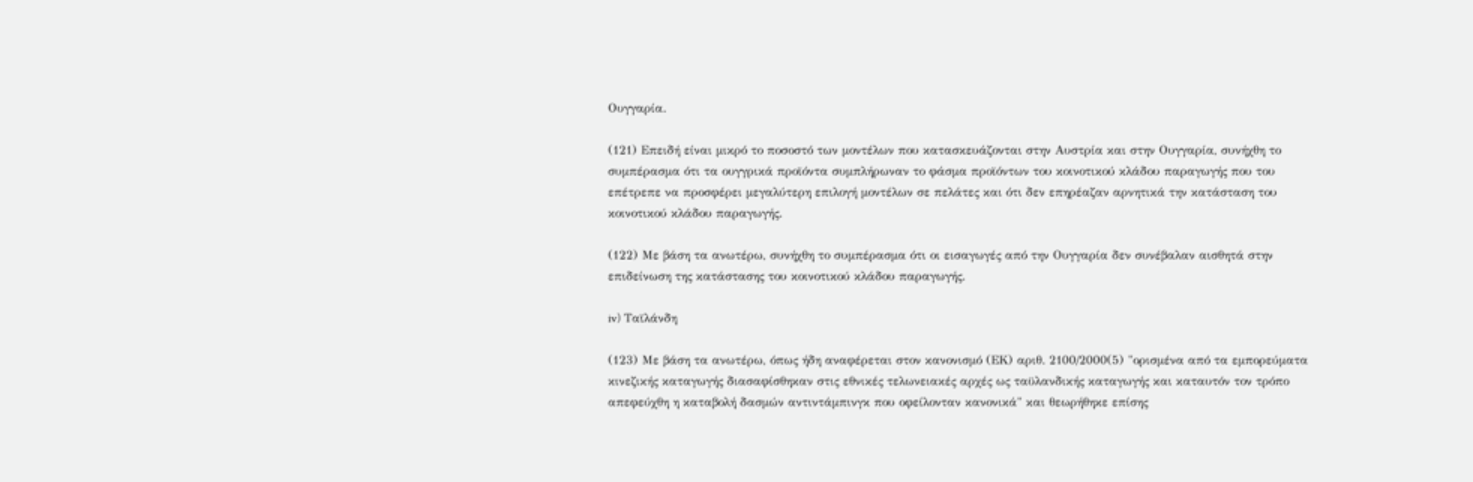Ουγγαρία.

(121) Επειδή είναι μικρό το ποσοστό των μοντέλων που κατασκευάζονται στην Αυστρία και στην Ουγγαρία, συνήχθη το συμπέρασμα ότι τα ουγγρικά προϊόντα συμπλήρωναν το φάσμα προϊόντων του κοινοτικού κλάδου παραγωγής που του επέτρεπε να προσφέρει μεγαλύτερη επιλογή μοντέλων σε πελάτες και ότι δεν επηρέαζαν αρνητικά την κατάσταση του κοινοτικού κλάδου παραγωγής.

(122) Με βάση τα ανωτέρω, συνήχθη το συμπέρασμα ότι οι εισαγωγές από την Ουγγαρία δεν συνέβαλαν αισθητά στην επιδείνωση της κατάστασης του κοινοτικού κλάδου παραγωγής.

iv) Ταϊλάνδη

(123) Με βάση τα ανωτέρω, όπως ήδη αναφέρεται στον κανονισμό (ΕΚ) αριθ. 2100/2000(5) "ορισμένα από τα εμπορεύματα κινεζικής καταγωγής διασαφίσθηκαν στις εθνικές τελωνειακές αρχές ως ταϋλανδικής καταγωγής και καταυτόν τον τρόπο απεφεύχθη η καταβολή δασμών αντιντάμπινγκ που οφείλονταν κανονικά" και θεωρήθηκε επίσης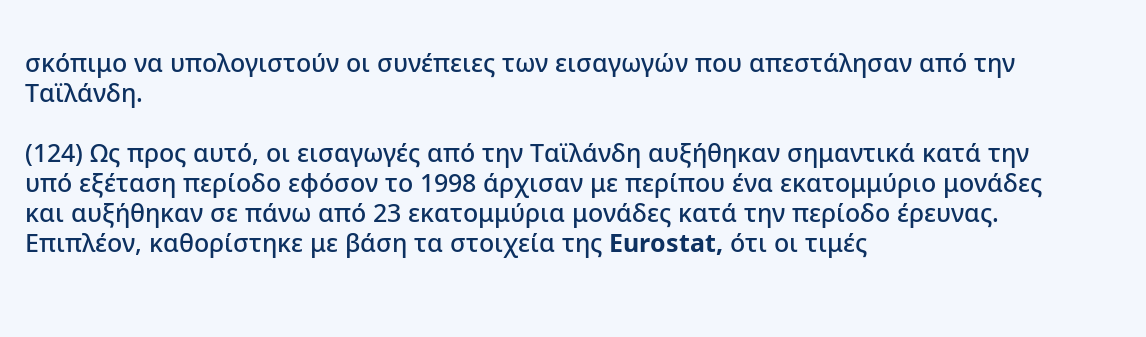σκόπιμο να υπολογιστούν οι συνέπειες των εισαγωγών που απεστάλησαν από την Ταϊλάνδη.

(124) Ως προς αυτό, οι εισαγωγές από την Ταϊλάνδη αυξήθηκαν σημαντικά κατά την υπό εξέταση περίοδο εφόσον το 1998 άρχισαν με περίπου ένα εκατομμύριο μονάδες και αυξήθηκαν σε πάνω από 23 εκατομμύρια μονάδες κατά την περίοδο έρευνας. Επιπλέον, καθορίστηκε με βάση τα στοιχεία της Eurostat, ότι οι τιμές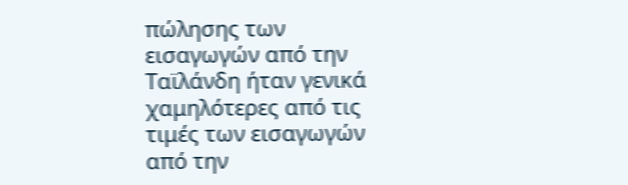πώλησης των εισαγωγών από την Ταϊλάνδη ήταν γενικά χαμηλότερες από τις τιμές των εισαγωγών από την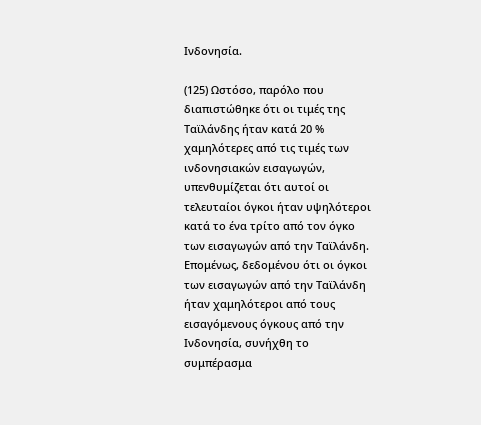Ινδονησία.

(125) Ωστόσο, παρόλο που διαπιστώθηκε ότι οι τιμές της Ταϊλάνδης ήταν κατά 20 % χαμηλότερες από τις τιμές των ινδονησιακών εισαγωγών, υπενθυμίζεται ότι αυτοί οι τελευταίοι όγκοι ήταν υψηλότεροι κατά το ένα τρίτο από τον όγκο των εισαγωγών από την Ταϊλάνδη. Επομένως, δεδομένου ότι οι όγκοι των εισαγωγών από την Ταϊλάνδη ήταν χαμηλότεροι από τους εισαγόμενους όγκους από την Ινδονησία, συνήχθη το συμπέρασμα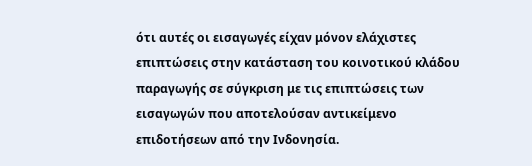ότι αυτές οι εισαγωγές είχαν μόνον ελάχιστες επιπτώσεις στην κατάσταση του κοινοτικού κλάδου παραγωγής σε σύγκριση με τις επιπτώσεις των εισαγωγών που αποτελούσαν αντικείμενο επιδοτήσεων από την Ινδονησία.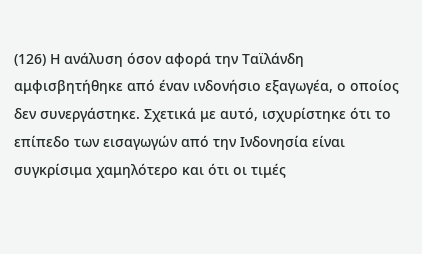(126) Η ανάλυση όσον αφορά την Ταϊλάνδη αμφισβητήθηκε από έναν ινδονήσιο εξαγωγέα, ο οποίος δεν συνεργάστηκε. Σχετικά με αυτό, ισχυρίστηκε ότι το επίπεδο των εισαγωγών από την Ινδονησία είναι συγκρίσιμα χαμηλότερο και ότι οι τιμές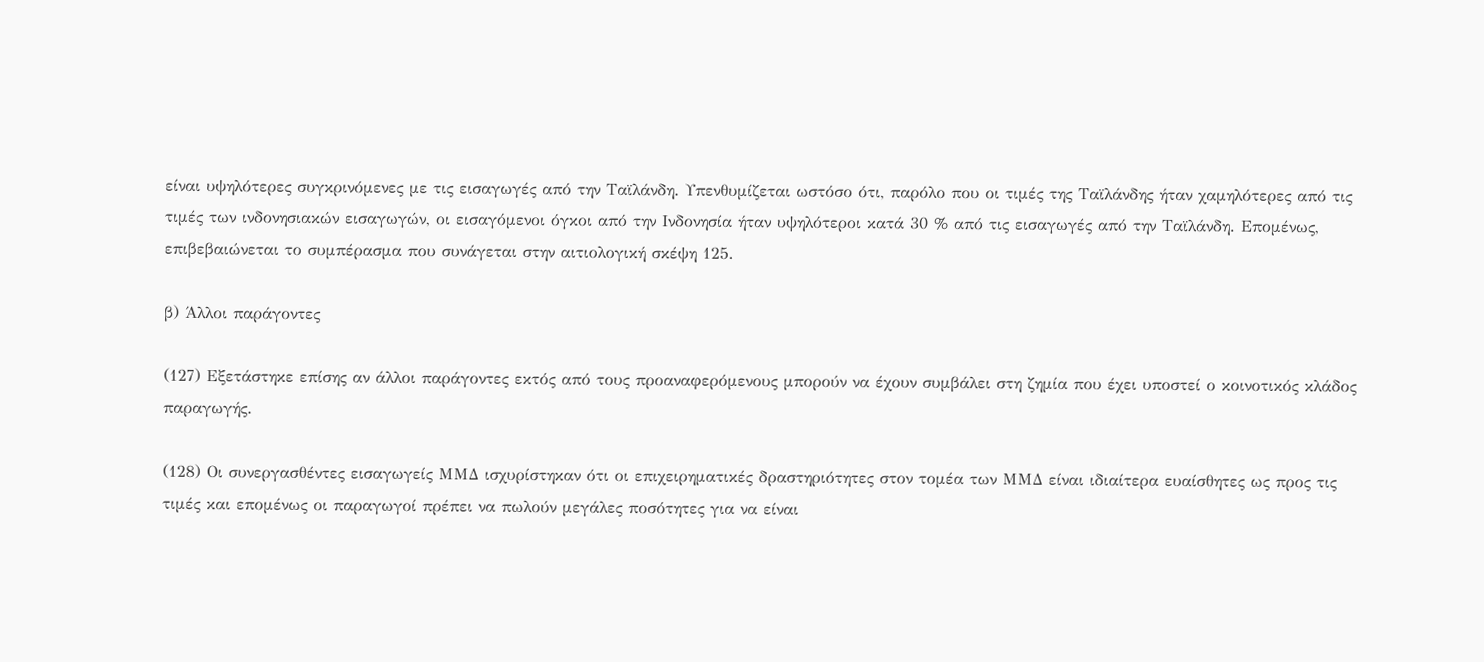είναι υψηλότερες συγκρινόμενες με τις εισαγωγές από την Ταϊλάνδη. Υπενθυμίζεται ωστόσο ότι, παρόλο που οι τιμές της Ταϊλάνδης ήταν χαμηλότερες από τις τιμές των ινδονησιακών εισαγωγών, οι εισαγόμενοι όγκοι από την Ινδονησία ήταν υψηλότεροι κατά 30 % από τις εισαγωγές από την Ταϊλάνδη. Επομένως, επιβεβαιώνεται το συμπέρασμα που συνάγεται στην αιτιολογική σκέψη 125.

β) Άλλοι παράγοντες

(127) Εξετάστηκε επίσης αν άλλοι παράγοντες εκτός από τους προαναφερόμενους μπορούν να έχουν συμβάλει στη ζημία που έχει υποστεί ο κοινοτικός κλάδος παραγωγής.

(128) Οι συνεργασθέντες εισαγωγείς ΜΜΔ ισχυρίστηκαν ότι οι επιχειρηματικές δραστηριότητες στον τομέα των ΜΜΔ είναι ιδιαίτερα ευαίσθητες ως προς τις τιμές και επομένως οι παραγωγοί πρέπει να πωλούν μεγάλες ποσότητες για να είναι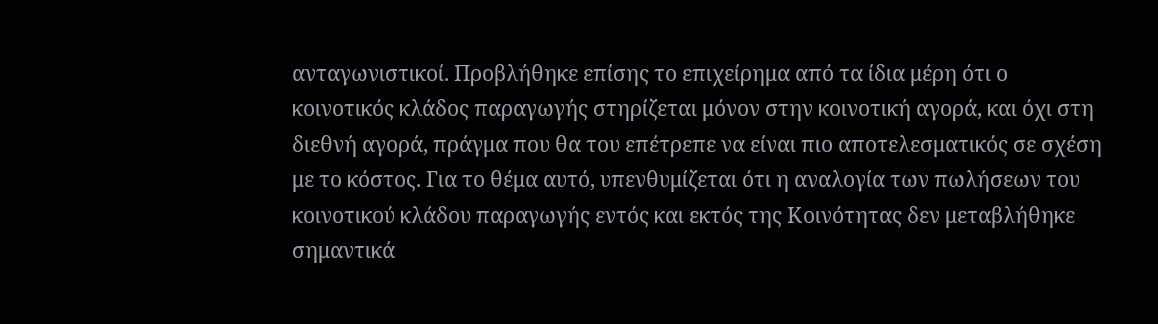ανταγωνιστικοί. Προβλήθηκε επίσης το επιχείρημα από τα ίδια μέρη ότι ο κοινοτικός κλάδος παραγωγής στηρίζεται μόνον στην κοινοτική αγορά, και όχι στη διεθνή αγορά, πράγμα που θα του επέτρεπε να είναι πιο αποτελεσματικός σε σχέση με το κόστος. Για το θέμα αυτό, υπενθυμίζεται ότι η αναλογία των πωλήσεων του κοινοτικού κλάδου παραγωγής εντός και εκτός της Κοινότητας δεν μεταβλήθηκε σημαντικά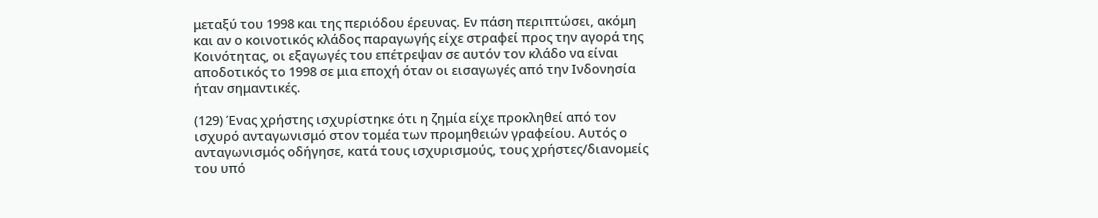μεταξύ του 1998 και της περιόδου έρευνας. Εν πάση περιπτώσει, ακόμη και αν ο κοινοτικός κλάδος παραγωγής είχε στραφεί προς την αγορά της Κοινότητας, οι εξαγωγές του επέτρεψαν σε αυτόν τον κλάδο να είναι αποδοτικός το 1998 σε μια εποχή όταν οι εισαγωγές από την Ινδονησία ήταν σημαντικές.

(129) Ένας χρήστης ισχυρίστηκε ότι η ζημία είχε προκληθεί από τον ισχυρό ανταγωνισμό στον τομέα των προμηθειών γραφείου. Αυτός ο ανταγωνισμός οδήγησε, κατά τους ισχυρισμούς, τους χρήστες/διανομείς του υπό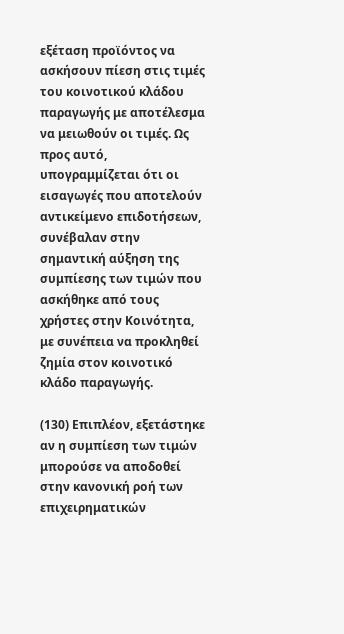εξέταση προϊόντος να ασκήσουν πίεση στις τιμές του κοινοτικού κλάδου παραγωγής με αποτέλεσμα να μειωθούν οι τιμές. Ως προς αυτό, υπογραμμίζεται ότι οι εισαγωγές που αποτελούν αντικείμενο επιδοτήσεων, συνέβαλαν στην σημαντική αύξηση της συμπίεσης των τιμών που ασκήθηκε από τους χρήστες στην Κοινότητα, με συνέπεια να προκληθεί ζημία στον κοινοτικό κλάδο παραγωγής.

(130) Επιπλέον, εξετάστηκε αν η συμπίεση των τιμών μπορούσε να αποδοθεί στην κανονική ροή των επιχειρηματικών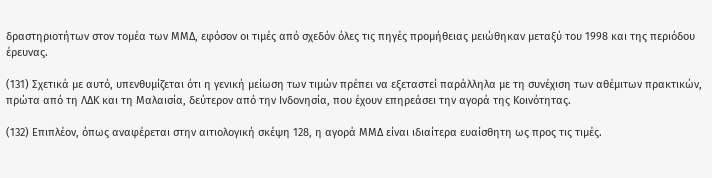δραστηριοτήτων στον τομέα των ΜΜΔ, εφόσον οι τιμές από σχεδόν όλες τις πηγές προμήθειας μειώθηκαν μεταξύ του 1998 και της περιόδου έρευνας.

(131) Σχετικά με αυτό, υπενθυμίζεται ότι η γενική μείωση των τιμών πρέπει να εξεταστεί παράλληλα με τη συνέχιση των αθέμιτων πρακτικών, πρώτα από τη ΛΔΚ και τη Μαλαισία, δεύτερον από την Ινδονησία, που έχουν επηρεάσει την αγορά της Κοινότητας.

(132) Επιπλέον, όπως αναφέρεται στην αιτιολογική σκέψη 128, η αγορά ΜΜΔ είναι ιδιαίτερα ευαίσθητη ως προς τις τιμές.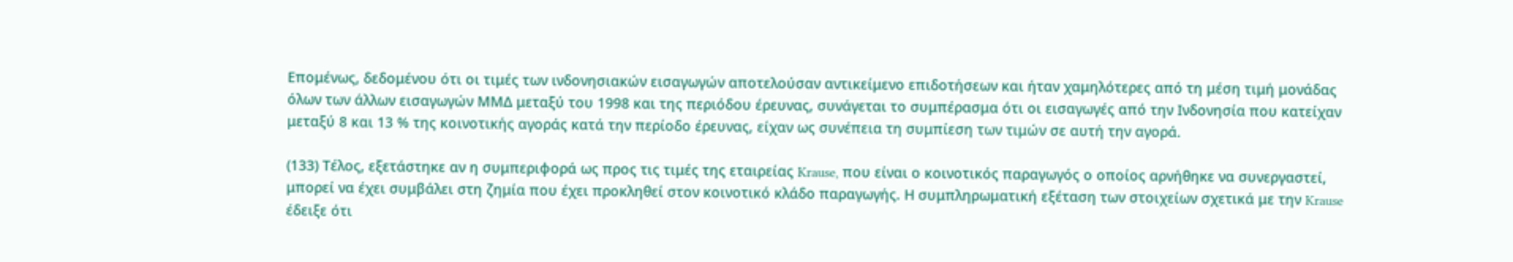Επομένως, δεδομένου ότι οι τιμές των ινδονησιακών εισαγωγών αποτελούσαν αντικείμενο επιδοτήσεων και ήταν χαμηλότερες από τη μέση τιμή μονάδας όλων των άλλων εισαγωγών ΜΜΔ μεταξύ του 1998 και της περιόδου έρευνας, συνάγεται το συμπέρασμα ότι οι εισαγωγές από την Ινδονησία που κατείχαν μεταξύ 8 και 13 % της κοινοτικής αγοράς κατά την περίοδο έρευνας, είχαν ως συνέπεια τη συμπίεση των τιμών σε αυτή την αγορά.

(133) Τέλος, εξετάστηκε αν η συμπεριφορά ως προς τις τιμές της εταιρείας Krause, που είναι ο κοινοτικός παραγωγός ο οποίος αρνήθηκε να συνεργαστεί, μπορεί να έχει συμβάλει στη ζημία που έχει προκληθεί στον κοινοτικό κλάδο παραγωγής. Η συμπληρωματική εξέταση των στοιχείων σχετικά με την Krause έδειξε ότι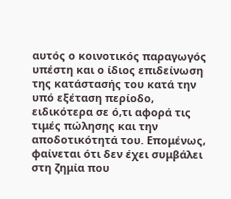αυτός ο κοινοτικός παραγωγός υπέστη και ο ίδιος επιδείνωση της κατάστασής του κατά την υπό εξέταση περίοδο, ειδικότερα σε ό,τι αφορά τις τιμές πώλησης και την αποδοτικότητά του. Επομένως, φαίνεται ότι δεν έχει συμβάλει στη ζημία που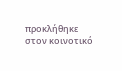προκλήθηκε στον κοινοτικό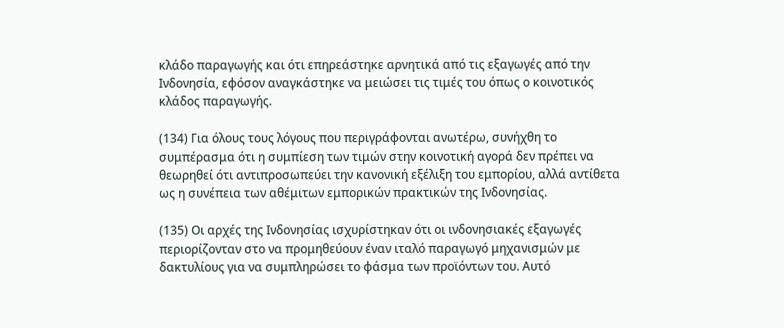κλάδο παραγωγής και ότι επηρεάστηκε αρνητικά από τις εξαγωγές από την Ινδονησία, εφόσον αναγκάστηκε να μειώσει τις τιμές του όπως ο κοινοτικός κλάδος παραγωγής.

(134) Για όλους τους λόγους που περιγράφονται ανωτέρω, συνήχθη το συμπέρασμα ότι η συμπίεση των τιμών στην κοινοτική αγορά δεν πρέπει να θεωρηθεί ότι αντιπροσωπεύει την κανονική εξέλιξη του εμπορίου, αλλά αντίθετα ως η συνέπεια των αθέμιτων εμπορικών πρακτικών της Ινδονησίας.

(135) Οι αρχές της Ινδονησίας ισχυρίστηκαν ότι οι ινδονησιακές εξαγωγές περιορίζονταν στο να προμηθεύουν έναν ιταλό παραγωγό μηχανισμών με δακτυλίους για να συμπληρώσει το φάσμα των προϊόντων του. Αυτό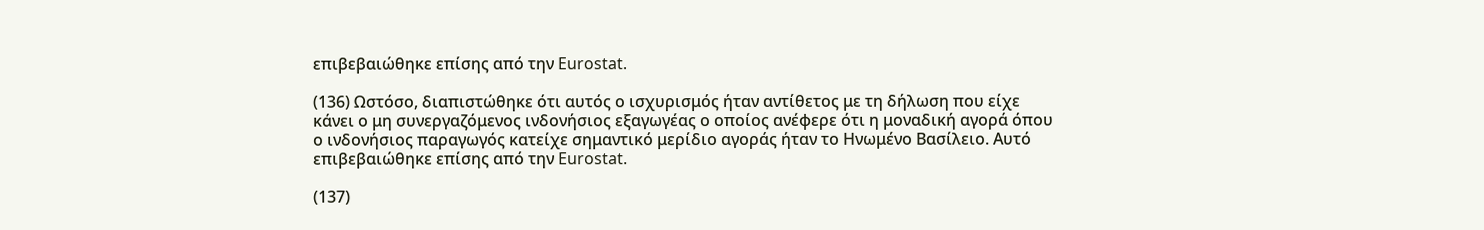επιβεβαιώθηκε επίσης από την Eurostat.

(136) Ωστόσο, διαπιστώθηκε ότι αυτός ο ισχυρισμός ήταν αντίθετος με τη δήλωση που είχε κάνει ο μη συνεργαζόμενος ινδονήσιος εξαγωγέας ο οποίος ανέφερε ότι η μοναδική αγορά όπου ο ινδονήσιος παραγωγός κατείχε σημαντικό μερίδιο αγοράς ήταν το Ηνωμένο Βασίλειο. Αυτό επιβεβαιώθηκε επίσης από την Eurostat.

(137)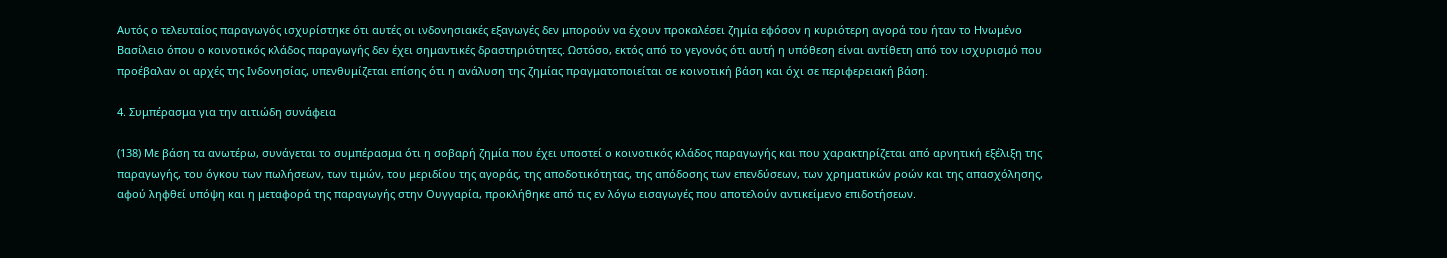Αυτός ο τελευταίος παραγωγός ισχυρίστηκε ότι αυτές οι ινδονησιακές εξαγωγές δεν μπορούν να έχουν προκαλέσει ζημία εφόσον η κυριότερη αγορά του ήταν το Ηνωμένο Βασίλειο όπου ο κοινοτικός κλάδος παραγωγής δεν έχει σημαντικές δραστηριότητες. Ωστόσο, εκτός από το γεγονός ότι αυτή η υπόθεση είναι αντίθετη από τον ισχυρισμό που προέβαλαν οι αρχές της Ινδονησίας, υπενθυμίζεται επίσης ότι η ανάλυση της ζημίας πραγματοποιείται σε κοινοτική βάση και όχι σε περιφερειακή βάση.

4. Συμπέρασμα για την αιτιώδη συνάφεια

(138) Με βάση τα ανωτέρω, συνάγεται το συμπέρασμα ότι η σοβαρή ζημία που έχει υποστεί ο κοινοτικός κλάδος παραγωγής και που χαρακτηρίζεται από αρνητική εξέλιξη της παραγωγής, του όγκου των πωλήσεων, των τιμών, του μεριδίου της αγοράς, της αποδοτικότητας, της απόδοσης των επενδύσεων, των χρηματικών ροών και της απασχόλησης, αφού ληφθεί υπόψη και η μεταφορά της παραγωγής στην Ουγγαρία, προκλήθηκε από τις εν λόγω εισαγωγές που αποτελούν αντικείμενο επιδοτήσεων.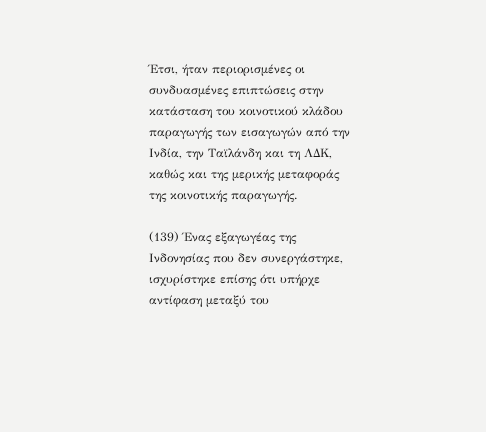Έτσι, ήταν περιορισμένες οι συνδυασμένες επιπτώσεις στην κατάσταση του κοινοτικού κλάδου παραγωγής των εισαγωγών από την Ινδία, την Ταϊλάνδη και τη ΛΔΚ, καθώς και της μερικής μεταφοράς της κοινοτικής παραγωγής.

(139) Ένας εξαγωγέας της Ινδονησίας που δεν συνεργάστηκε, ισχυρίστηκε επίσης ότι υπήρχε αντίφαση μεταξύ του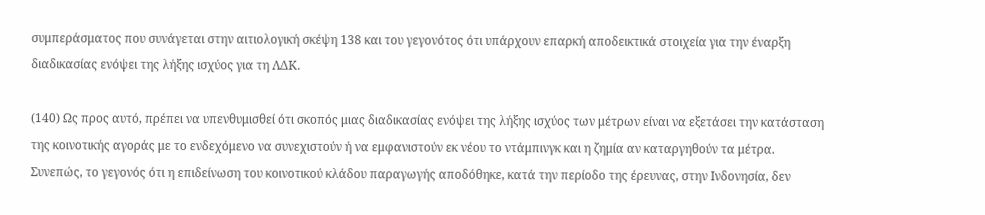συμπεράσματος που συνάγεται στην αιτιολογική σκέψη 138 και του γεγονότος ότι υπάρχουν επαρκή αποδεικτικά στοιχεία για την έναρξη διαδικασίας ενόψει της λήξης ισχύος για τη ΛΔΚ.

(140) Ως προς αυτό, πρέπει να υπενθυμισθεί ότι σκοπός μιας διαδικασίας ενόψει της λήξης ισχύος των μέτρων είναι να εξετάσει την κατάσταση της κοινοτικής αγοράς με το ενδεχόμενο να συνεχιστούν ή να εμφανιστούν εκ νέου το ντάμπινγκ και η ζημία αν καταργηθούν τα μέτρα. Συνεπώς, το γεγονός ότι η επιδείνωση του κοινοτικού κλάδου παραγωγής αποδόθηκε, κατά την περίοδο της έρευνας, στην Ινδονησία, δεν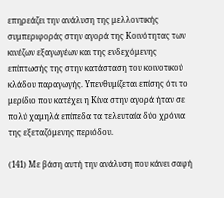επηρεάζει την ανάλυση της μελλοντικής συμπεριφοράς στην αγορά της Κοινότητας των κινέζων εξαγωγέων και της ενδεχόμενης επίπτωσής της στην κατάσταση του κοινοτικού κλάδου παραγωγής. Υπενθυμίζεται επίσης ότι το μερίδιο που κατέχει η Κίνα στην αγορά ήταν σε πολύ χαμηλά επίπεδα τα τελευταία δύο χρόνια της εξεταζόμενης περιόδου.

(141) Με βάση αυτή την ανάλυση που κάνει σαφή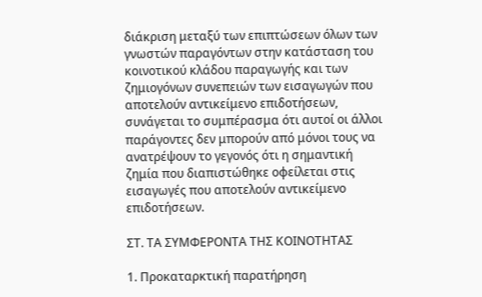διάκριση μεταξύ των επιπτώσεων όλων των γνωστών παραγόντων στην κατάσταση του κοινοτικού κλάδου παραγωγής και των ζημιογόνων συνεπειών των εισαγωγών που αποτελούν αντικείμενο επιδοτήσεων, συνάγεται το συμπέρασμα ότι αυτοί οι άλλοι παράγοντες δεν μπορούν από μόνοι τους να ανατρέψουν το γεγονός ότι η σημαντική ζημία που διαπιστώθηκε οφείλεται στις εισαγωγές που αποτελούν αντικείμενο επιδοτήσεων.

ΣΤ. ΤΑ ΣΥΜΦΕΡΟΝΤΑ ΤΗΣ ΚΟΙΝΟΤΗΤΑΣ

1. Προκαταρκτική παρατήρηση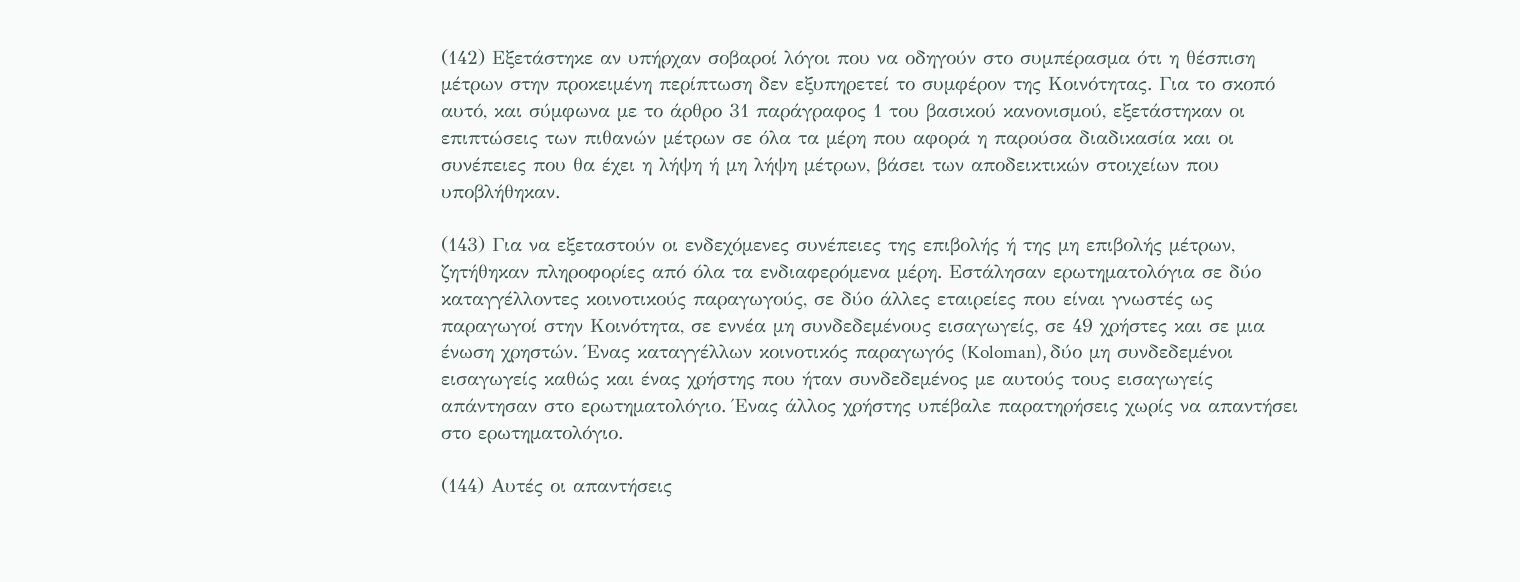(142) Εξετάστηκε αν υπήρχαν σοβαροί λόγοι που να οδηγούν στο συμπέρασμα ότι η θέσπιση μέτρων στην προκειμένη περίπτωση δεν εξυπηρετεί το συμφέρον της Κοινότητας. Για το σκοπό αυτό, και σύμφωνα με το άρθρο 31 παράγραφος 1 του βασικού κανονισμού, εξετάστηκαν οι επιπτώσεις των πιθανών μέτρων σε όλα τα μέρη που αφορά η παρούσα διαδικασία και οι συνέπειες που θα έχει η λήψη ή μη λήψη μέτρων, βάσει των αποδεικτικών στοιχείων που υποβλήθηκαν.

(143) Για να εξεταστούν οι ενδεχόμενες συνέπειες της επιβολής ή της μη επιβολής μέτρων, ζητήθηκαν πληροφορίες από όλα τα ενδιαφερόμενα μέρη. Εστάλησαν ερωτηματολόγια σε δύο καταγγέλλοντες κοινοτικούς παραγωγούς, σε δύο άλλες εταιρείες που είναι γνωστές ως παραγωγοί στην Κοινότητα, σε εννέα μη συνδεδεμένους εισαγωγείς, σε 49 χρήστες και σε μια ένωση χρηστών. Ένας καταγγέλλων κοινοτικός παραγωγός (Koloman), δύο μη συνδεδεμένοι εισαγωγείς καθώς και ένας χρήστης που ήταν συνδεδεμένος με αυτούς τους εισαγωγείς απάντησαν στο ερωτηματολόγιο. Ένας άλλος χρήστης υπέβαλε παρατηρήσεις χωρίς να απαντήσει στο ερωτηματολόγιο.

(144) Αυτές οι απαντήσεις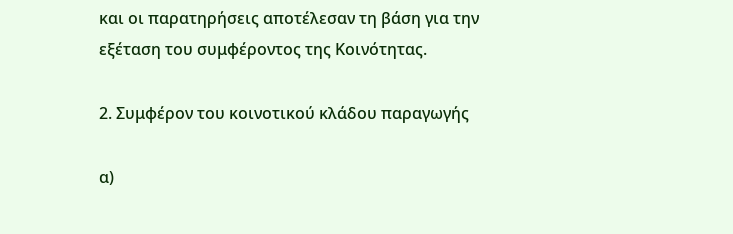και οι παρατηρήσεις αποτέλεσαν τη βάση για την εξέταση του συμφέροντος της Κοινότητας.

2. Συμφέρον του κοινοτικού κλάδου παραγωγής

α)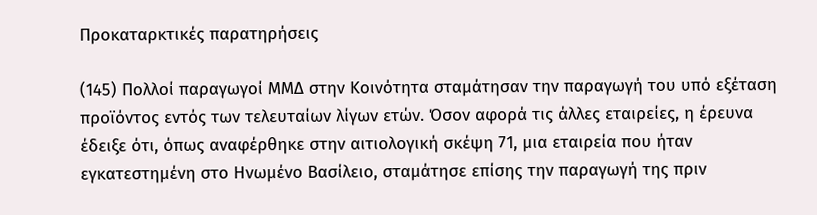Προκαταρκτικές παρατηρήσεις

(145) Πολλοί παραγωγοί ΜΜΔ στην Κοινότητα σταμάτησαν την παραγωγή του υπό εξέταση προϊόντος εντός των τελευταίων λίγων ετών. Όσον αφορά τις άλλες εταιρείες, η έρευνα έδειξε ότι, όπως αναφέρθηκε στην αιτιολογική σκέψη 71, μια εταιρεία που ήταν εγκατεστημένη στο Ηνωμένο Βασίλειο, σταμάτησε επίσης την παραγωγή της πριν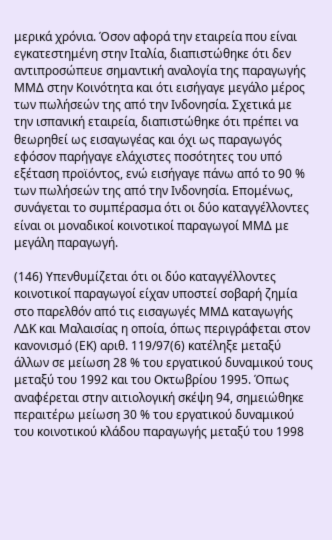μερικά χρόνια. Όσον αφορά την εταιρεία που είναι εγκατεστημένη στην Ιταλία, διαπιστώθηκε ότι δεν αντιπροσώπευε σημαντική αναλογία της παραγωγής ΜΜΔ στην Κοινότητα και ότι εισήγαγε μεγάλο μέρος των πωλήσεών της από την Ινδονησία. Σχετικά με την ισπανική εταιρεία, διαπιστώθηκε ότι πρέπει να θεωρηθεί ως εισαγωγέας και όχι ως παραγωγός εφόσον παρήγαγε ελάχιστες ποσότητες του υπό εξέταση προϊόντος, ενώ εισήγαγε πάνω από το 90 % των πωλήσεών της από την Ινδονησία. Επομένως, συνάγεται το συμπέρασμα ότι οι δύο καταγγέλλοντες είναι οι μοναδικοί κοινοτικοί παραγωγοί ΜΜΔ με μεγάλη παραγωγή.

(146) Υπενθυμίζεται ότι οι δύο καταγγέλλοντες κοινοτικοί παραγωγοί είχαν υποστεί σοβαρή ζημία στο παρελθόν από τις εισαγωγές ΜΜΔ καταγωγής ΛΔΚ και Μαλαισίας η οποία, όπως περιγράφεται στον κανονισμό (ΕΚ) αριθ. 119/97(6) κατέληξε μεταξύ άλλων σε μείωση 28 % του εργατικού δυναμικού τους μεταξύ του 1992 και του Οκτωβρίου 1995. Όπως αναφέρεται στην αιτιολογική σκέψη 94, σημειώθηκε περαιτέρω μείωση 30 % του εργατικού δυναμικού του κοινοτικού κλάδου παραγωγής μεταξύ του 1998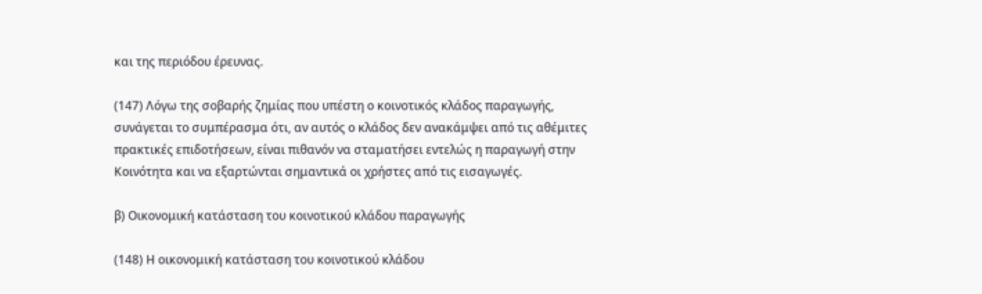και της περιόδου έρευνας.

(147) Λόγω της σοβαρής ζημίας που υπέστη ο κοινοτικός κλάδος παραγωγής, συνάγεται το συμπέρασμα ότι, αν αυτός ο κλάδος δεν ανακάμψει από τις αθέμιτες πρακτικές επιδοτήσεων, είναι πιθανόν να σταματήσει εντελώς η παραγωγή στην Κοινότητα και να εξαρτώνται σημαντικά οι χρήστες από τις εισαγωγές.

β) Οικονομική κατάσταση του κοινοτικού κλάδου παραγωγής

(148) Η οικονομική κατάσταση του κοινοτικού κλάδου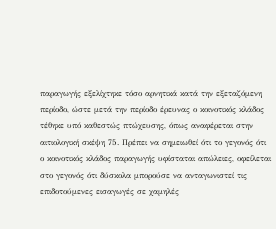παραγωγής εξελίχτηκε τόσο αρνητικά κατά την εξεταζόμενη περίοδο, ώστε μετά την περίοδο έρευνας ο κοινοτικός κλάδος τέθηκε υπό καθεστώς πτώχευσης, όπως αναφέρεται στην αιτιολογική σκέψη 75. Πρέπει να σημειωθεί ότι το γεγονός ότι ο κοινοτικός κλάδος παραγωγής υφίσταται απώλειες, οφείλεται στο γεγονός ότι δύσκολα μπορούσε να ανταγωνιστεί τις επιδοτούμενες εισαγωγές σε χαμηλές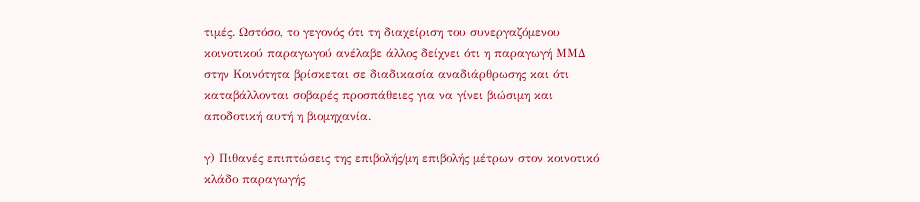τιμές. Ωστόσο, το γεγονός ότι τη διαχείριση του συνεργαζόμενου κοινοτικού παραγωγού ανέλαβε άλλος δείχνει ότι η παραγωγή ΜΜΔ στην Κοινότητα βρίσκεται σε διαδικασία αναδιάρθρωσης και ότι καταβάλλονται σοβαρές προσπάθειες για να γίνει βιώσιμη και αποδοτική αυτή η βιομηχανία.

γ) Πιθανές επιπτώσεις της επιβολής/μη επιβολής μέτρων στον κοινοτικό κλάδο παραγωγής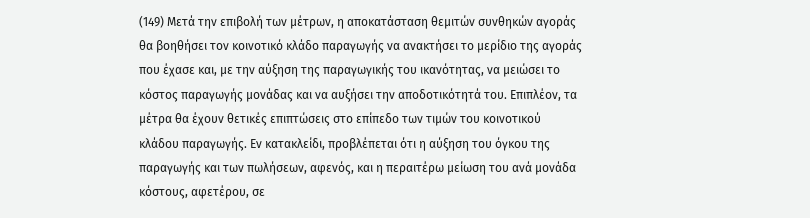(149) Μετά την επιβολή των μέτρων, η αποκατάσταση θεμιτών συνθηκών αγοράς θα βοηθήσει τον κοινοτικό κλάδο παραγωγής να ανακτήσει το μερίδιο της αγοράς που έχασε και, με την αύξηση της παραγωγικής του ικανότητας, να μειώσει το κόστος παραγωγής μονάδας και να αυξήσει την αποδοτικότητά του. Επιπλέον, τα μέτρα θα έχουν θετικές επιπτώσεις στο επίπεδο των τιμών του κοινοτικού κλάδου παραγωγής. Εν κατακλείδι, προβλέπεται ότι η αύξηση του όγκου της παραγωγής και των πωλήσεων, αφενός, και η περαιτέρω μείωση του ανά μονάδα κόστους, αφετέρου, σε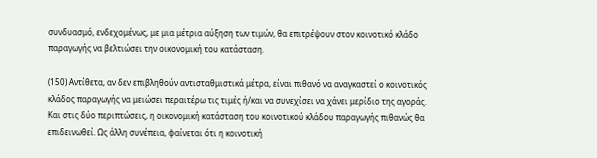συνδυασμό, ενδεχομένως, με μια μέτρια αύξηση των τιμών, θα επιτρέψουν στον κοινοτικό κλάδο παραγωγής να βελτιώσει την οικονομική του κατάσταση.

(150) Αντίθετα, αν δεν επιβληθούν αντισταθμιστικά μέτρα, είναι πιθανό να αναγκαστεί ο κοινοτικός κλάδος παραγωγής να μειώσει περαιτέρω τις τιμές ή/και να συνεχίσει να χάνει μερίδιο της αγοράς. Και στις δύο περιπτώσεις, η οικονομική κατάσταση του κοινοτικού κλάδου παραγωγής πιθανώς θα επιδεινωθεί. Ως άλλη συνέπεια, φαίνεται ότι η κοινοτική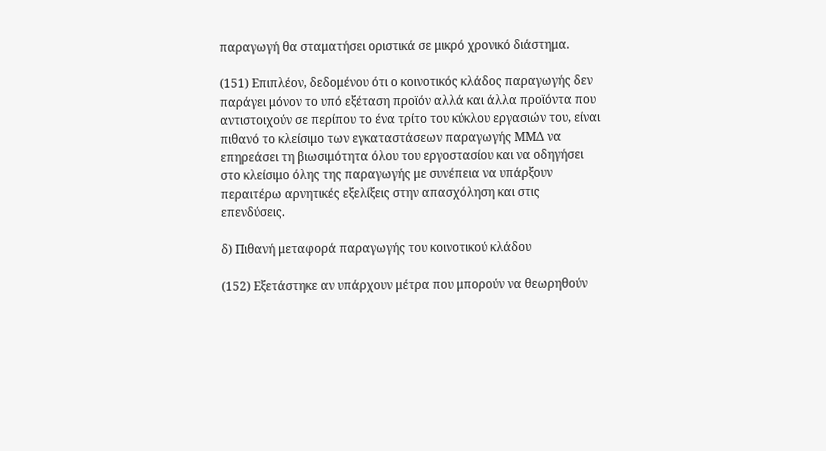παραγωγή θα σταματήσει οριστικά σε μικρό χρονικό διάστημα.

(151) Επιπλέον, δεδομένου ότι ο κοινοτικός κλάδος παραγωγής δεν παράγει μόνον το υπό εξέταση προϊόν αλλά και άλλα προϊόντα που αντιστοιχούν σε περίπου το ένα τρίτο του κύκλου εργασιών του, είναι πιθανό το κλείσιμο των εγκαταστάσεων παραγωγής ΜΜΔ να επηρεάσει τη βιωσιμότητα όλου του εργοστασίου και να οδηγήσει στο κλείσιμο όλης της παραγωγής με συνέπεια να υπάρξουν περαιτέρω αρνητικές εξελίξεις στην απασχόληση και στις επενδύσεις.

δ) Πιθανή μεταφορά παραγωγής του κοινοτικού κλάδου

(152) Εξετάστηκε αν υπάρχουν μέτρα που μπορούν να θεωρηθούν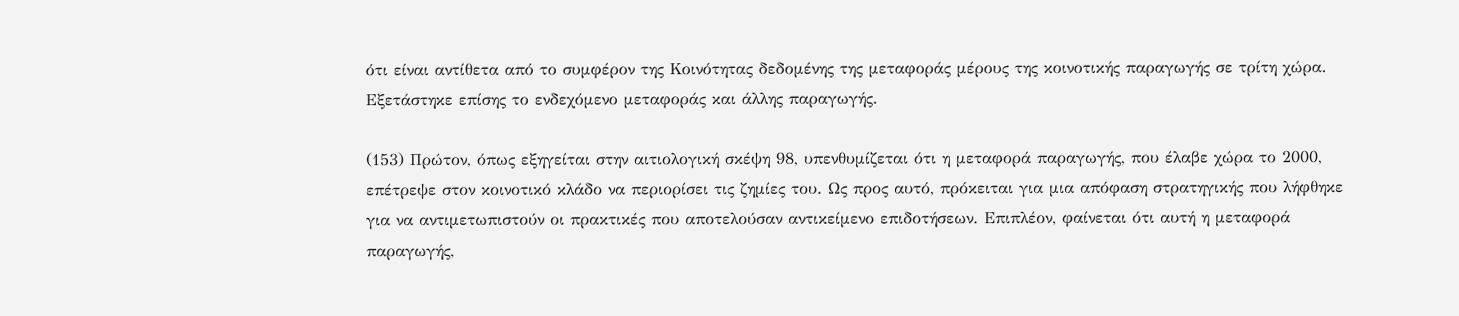ότι είναι αντίθετα από το συμφέρον της Κοινότητας δεδομένης της μεταφοράς μέρους της κοινοτικής παραγωγής σε τρίτη χώρα. Εξετάστηκε επίσης το ενδεχόμενο μεταφοράς και άλλης παραγωγής.

(153) Πρώτον, όπως εξηγείται στην αιτιολογική σκέψη 98, υπενθυμίζεται ότι η μεταφορά παραγωγής, που έλαβε χώρα το 2000, επέτρεψε στον κοινοτικό κλάδο να περιορίσει τις ζημίες του. Ως προς αυτό, πρόκειται για μια απόφαση στρατηγικής που λήφθηκε για να αντιμετωπιστούν οι πρακτικές που αποτελούσαν αντικείμενο επιδοτήσεων. Επιπλέον, φαίνεται ότι αυτή η μεταφορά παραγωγής,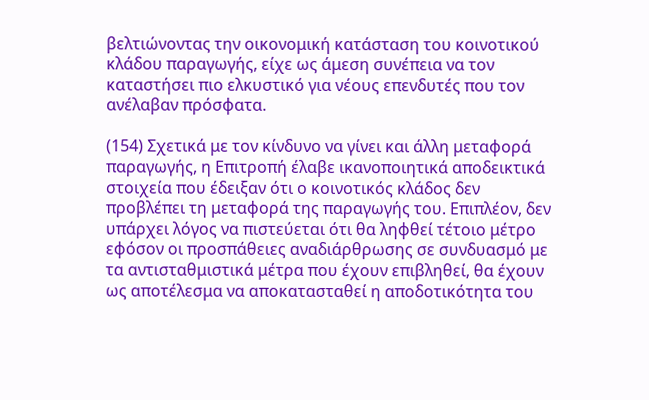βελτιώνοντας την οικονομική κατάσταση του κοινοτικού κλάδου παραγωγής, είχε ως άμεση συνέπεια να τον καταστήσει πιο ελκυστικό για νέους επενδυτές που τον ανέλαβαν πρόσφατα.

(154) Σχετικά με τον κίνδυνο να γίνει και άλλη μεταφορά παραγωγής, η Επιτροπή έλαβε ικανοποιητικά αποδεικτικά στοιχεία που έδειξαν ότι ο κοινοτικός κλάδος δεν προβλέπει τη μεταφορά της παραγωγής του. Επιπλέον, δεν υπάρχει λόγος να πιστεύεται ότι θα ληφθεί τέτοιο μέτρο εφόσον οι προσπάθειες αναδιάρθρωσης σε συνδυασμό με τα αντισταθμιστικά μέτρα που έχουν επιβληθεί, θα έχουν ως αποτέλεσμα να αποκατασταθεί η αποδοτικότητα του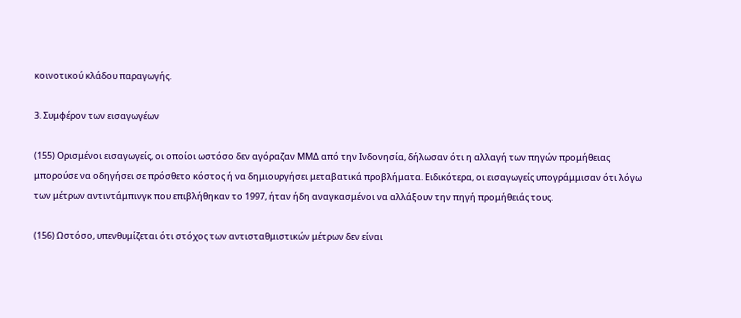κοινοτικού κλάδου παραγωγής.

3. Συμφέρον των εισαγωγέων

(155) Ορισμένοι εισαγωγείς, οι οποίοι ωστόσο δεν αγόραζαν ΜΜΔ από την Ινδονησία, δήλωσαν ότι η αλλαγή των πηγών προμήθειας μπορούσε να οδηγήσει σε πρόσθετο κόστος ή να δημιουργήσει μεταβατικά προβλήματα. Ειδικότερα, οι εισαγωγείς υπογράμμισαν ότι λόγω των μέτρων αντιντάμπινγκ που επιβλήθηκαν το 1997, ήταν ήδη αναγκασμένοι να αλλάξουν την πηγή προμήθειάς τους.

(156) Ωστόσο, υπενθυμίζεται ότι στόχος των αντισταθμιστικών μέτρων δεν είναι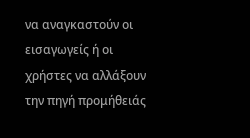να αναγκαστούν οι εισαγωγείς ή οι χρήστες να αλλάξουν την πηγή προμήθειάς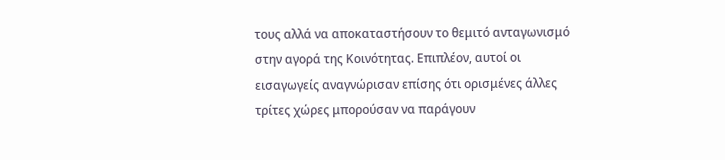τους αλλά να αποκαταστήσουν το θεμιτό ανταγωνισμό στην αγορά της Κοινότητας. Επιπλέον, αυτοί οι εισαγωγείς αναγνώρισαν επίσης ότι ορισμένες άλλες τρίτες χώρες μπορούσαν να παράγουν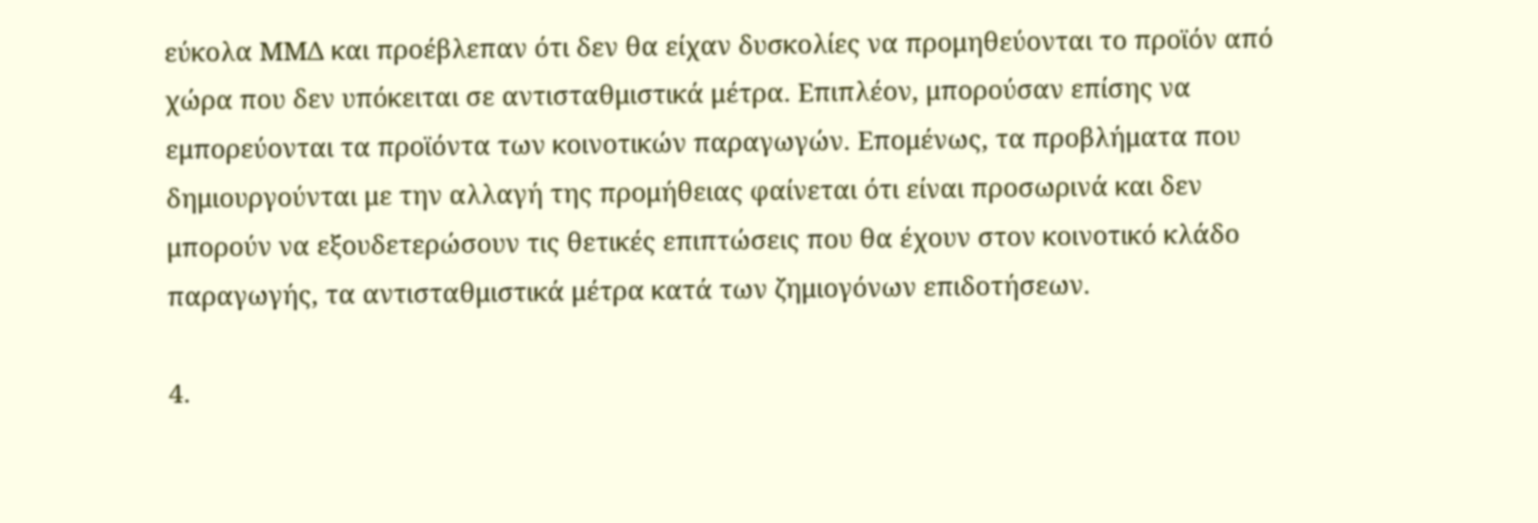εύκολα ΜΜΔ και προέβλεπαν ότι δεν θα είχαν δυσκολίες να προμηθεύονται το προϊόν από χώρα που δεν υπόκειται σε αντισταθμιστικά μέτρα. Επιπλέον, μπορούσαν επίσης να εμπορεύονται τα προϊόντα των κοινοτικών παραγωγών. Επομένως, τα προβλήματα που δημιουργούνται με την αλλαγή της προμήθειας φαίνεται ότι είναι προσωρινά και δεν μπορούν να εξουδετερώσουν τις θετικές επιπτώσεις που θα έχουν στον κοινοτικό κλάδο παραγωγής, τα αντισταθμιστικά μέτρα κατά των ζημιογόνων επιδοτήσεων.

4.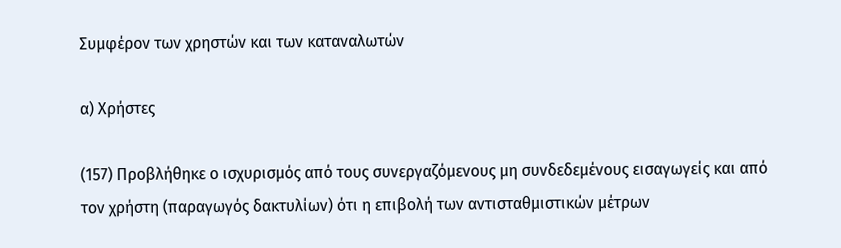Συμφέρον των χρηστών και των καταναλωτών

α) Χρήστες

(157) Προβλήθηκε ο ισχυρισμός από τους συνεργαζόμενους μη συνδεδεμένους εισαγωγείς και από τον χρήστη (παραγωγός δακτυλίων) ότι η επιβολή των αντισταθμιστικών μέτρων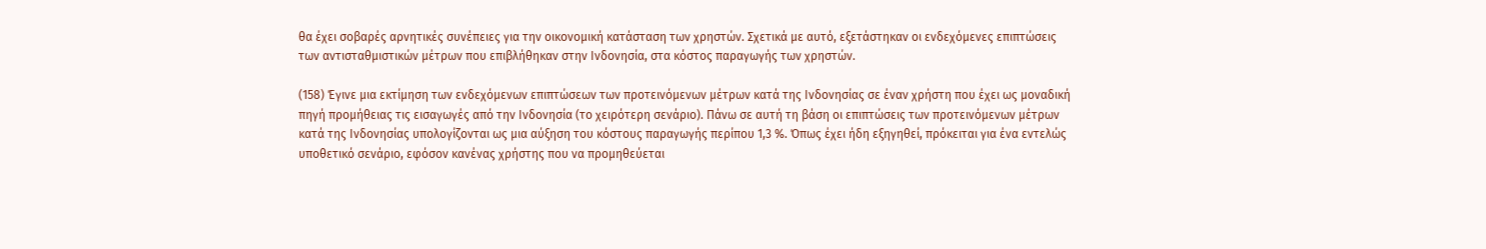θα έχει σοβαρές αρνητικές συνέπειες για την οικονομική κατάσταση των χρηστών. Σχετικά με αυτό, εξετάστηκαν οι ενδεχόμενες επιπτώσεις των αντισταθμιστικών μέτρων που επιβλήθηκαν στην Ινδονησία, στα κόστος παραγωγής των χρηστών.

(158) Έγινε μια εκτίμηση των ενδεχόμενων επιπτώσεων των προτεινόμενων μέτρων κατά της Ινδονησίας σε έναν χρήστη που έχει ως μοναδική πηγή προμήθειας τις εισαγωγές από την Ινδονησία (το χειρότερη σενάριο). Πάνω σε αυτή τη βάση οι επιπτώσεις των προτεινόμενων μέτρων κατά της Ινδονησίας υπολογίζονται ως μια αύξηση του κόστους παραγωγής περίπου 1,3 %. Όπως έχει ήδη εξηγηθεί, πρόκειται για ένα εντελώς υποθετικό σενάριο, εφόσον κανένας χρήστης που να προμηθεύεται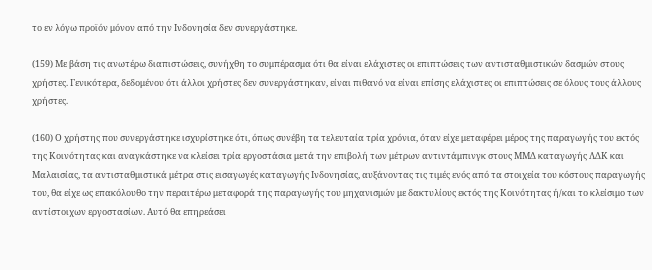το εν λόγω προϊόν μόνον από την Ινδονησία δεν συνεργάστηκε.

(159) Με βάση τις ανωτέρω διαπιστώσεις, συνήχθη το συμπέρασμα ότι θα είναι ελάχιστες οι επιπτώσεις των αντισταθμιστικών δασμών στους χρήστες. Γενικότερα, δεδομένου ότι άλλοι χρήστες δεν συνεργάστηκαν, είναι πιθανό να είναι επίσης ελάχιστες οι επιπτώσεις σε όλους τους άλλους χρήστες.

(160) Ο χρήστης που συνεργάστηκε ισχυρίστηκε ότι, όπως συνέβη τα τελευταία τρία χρόνια, όταν είχε μεταφέρει μέρος της παραγωγής του εκτός της Κοινότητας και αναγκάστηκε να κλείσει τρία εργοστάσια μετά την επιβολή των μέτρων αντιντάμπινγκ στους ΜΜΔ καταγωγής ΛΔΚ και Μαλαισίας, τα αντισταθμιστικά μέτρα στις εισαγωγές καταγωγής Ινδονησίας, αυξάνοντας τις τιμές ενός από τα στοιχεία του κόστους παραγωγής του, θα είχε ως επακόλουθο την περαιτέρω μεταφορά της παραγωγής του μηχανισμών με δακτυλίους εκτός της Κοινότητας ή/και το κλείσιμο των αντίστοιχων εργοστασίων. Αυτό θα επηρεάσει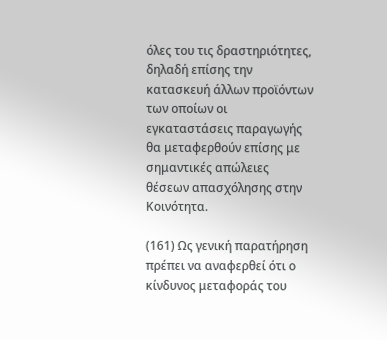όλες του τις δραστηριότητες, δηλαδή επίσης την κατασκευή άλλων προϊόντων των οποίων οι εγκαταστάσεις παραγωγής θα μεταφερθούν επίσης με σημαντικές απώλειες θέσεων απασχόλησης στην Κοινότητα.

(161) Ως γενική παρατήρηση πρέπει να αναφερθεί ότι ο κίνδυνος μεταφοράς του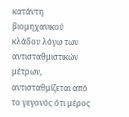κατάντη βιομηχανικού κλάδου λόγω των αντισταθμιστικών μέτρων, αντισταθμίζεται από το γεγονός ότι μέρος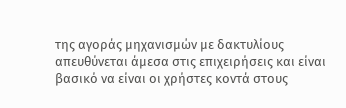της αγοράς μηχανισμών με δακτυλίους απευθύνεται άμεσα στις επιχειρήσεις και είναι βασικό να είναι οι χρήστες κοντά στους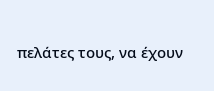πελάτες τους, να έχουν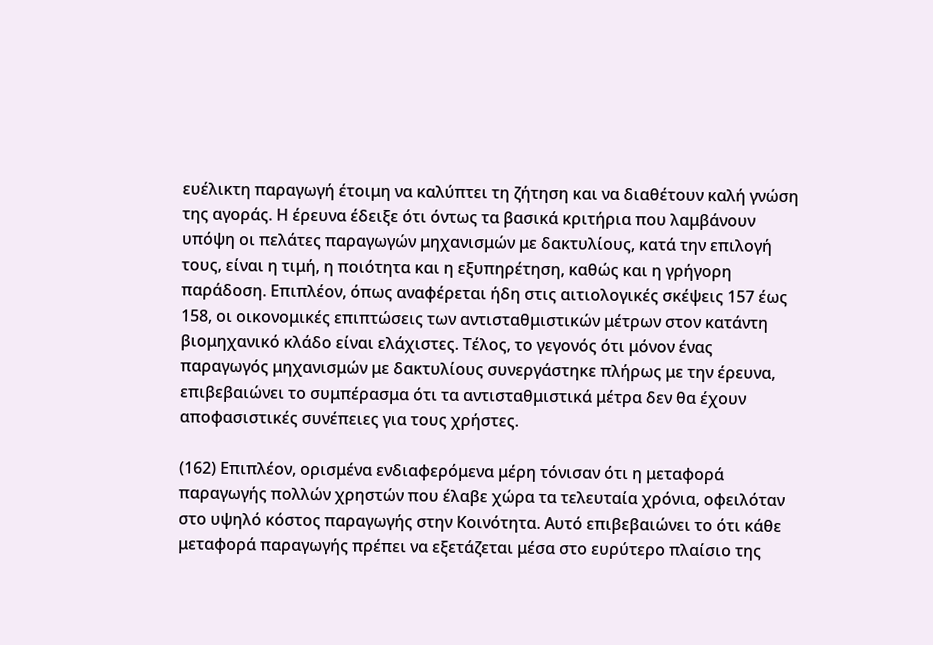ευέλικτη παραγωγή έτοιμη να καλύπτει τη ζήτηση και να διαθέτουν καλή γνώση της αγοράς. Η έρευνα έδειξε ότι όντως τα βασικά κριτήρια που λαμβάνουν υπόψη οι πελάτες παραγωγών μηχανισμών με δακτυλίους, κατά την επιλογή τους, είναι η τιμή, η ποιότητα και η εξυπηρέτηση, καθώς και η γρήγορη παράδοση. Επιπλέον, όπως αναφέρεται ήδη στις αιτιολογικές σκέψεις 157 έως 158, οι οικονομικές επιπτώσεις των αντισταθμιστικών μέτρων στον κατάντη βιομηχανικό κλάδο είναι ελάχιστες. Τέλος, το γεγονός ότι μόνον ένας παραγωγός μηχανισμών με δακτυλίους συνεργάστηκε πλήρως με την έρευνα, επιβεβαιώνει το συμπέρασμα ότι τα αντισταθμιστικά μέτρα δεν θα έχουν αποφασιστικές συνέπειες για τους χρήστες.

(162) Επιπλέον, ορισμένα ενδιαφερόμενα μέρη τόνισαν ότι η μεταφορά παραγωγής πολλών χρηστών που έλαβε χώρα τα τελευταία χρόνια, οφειλόταν στο υψηλό κόστος παραγωγής στην Κοινότητα. Αυτό επιβεβαιώνει το ότι κάθε μεταφορά παραγωγής πρέπει να εξετάζεται μέσα στο ευρύτερο πλαίσιο της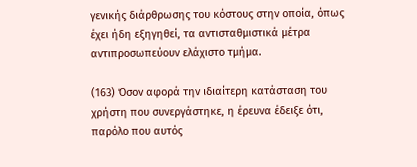γενικής διάρθρωσης του κόστους στην οποία, όπως έχει ήδη εξηγηθεί, τα αντισταθμιστικά μέτρα αντιπροσωπεύουν ελάχιστο τμήμα.

(163) Όσον αφορά την ιδιαίτερη κατάσταση του χρήστη που συνεργάστηκε, η έρευνα έδειξε ότι, παρόλο που αυτός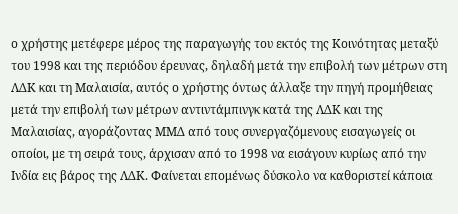ο χρήστης μετέφερε μέρος της παραγωγής του εκτός της Κοινότητας μεταξύ του 1998 και της περιόδου έρευνας, δηλαδή μετά την επιβολή των μέτρων στη ΛΔΚ και τη Μαλαισία, αυτός ο χρήστης όντως άλλαξε την πηγή προμήθειας μετά την επιβολή των μέτρων αντιντάμπινγκ κατά της ΛΔΚ και της Μαλαισίας, αγοράζοντας ΜΜΔ από τους συνεργαζόμενους εισαγωγείς οι οποίοι, με τη σειρά τους, άρχισαν από το 1998 να εισάγουν κυρίως από την Ινδία εις βάρος της ΛΔΚ. Φαίνεται επομένως δύσκολο να καθοριστεί κάποια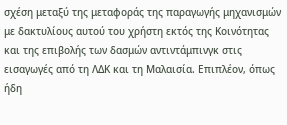σχέση μεταξύ της μεταφοράς της παραγωγής μηχανισμών με δακτυλίους αυτού του χρήστη εκτός της Κοινότητας και της επιβολής των δασμών αντιντάμπινγκ στις εισαγωγές από τη ΛΔΚ και τη Μαλαισία. Επιπλέον, όπως ήδη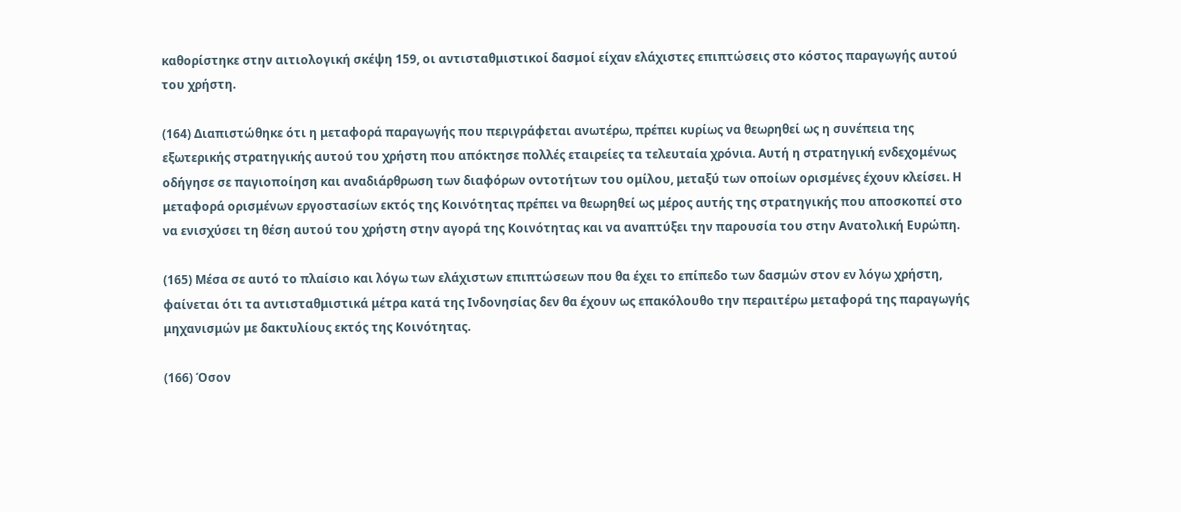καθορίστηκε στην αιτιολογική σκέψη 159, οι αντισταθμιστικοί δασμοί είχαν ελάχιστες επιπτώσεις στο κόστος παραγωγής αυτού του χρήστη.

(164) Διαπιστώθηκε ότι η μεταφορά παραγωγής που περιγράφεται ανωτέρω, πρέπει κυρίως να θεωρηθεί ως η συνέπεια της εξωτερικής στρατηγικής αυτού του χρήστη που απόκτησε πολλές εταιρείες τα τελευταία χρόνια. Αυτή η στρατηγική ενδεχομένως οδήγησε σε παγιοποίηση και αναδιάρθρωση των διαφόρων οντοτήτων του ομίλου, μεταξύ των οποίων ορισμένες έχουν κλείσει. Η μεταφορά ορισμένων εργοστασίων εκτός της Κοινότητας πρέπει να θεωρηθεί ως μέρος αυτής της στρατηγικής που αποσκοπεί στο να ενισχύσει τη θέση αυτού του χρήστη στην αγορά της Κοινότητας και να αναπτύξει την παρουσία του στην Ανατολική Ευρώπη.

(165) Μέσα σε αυτό το πλαίσιο και λόγω των ελάχιστων επιπτώσεων που θα έχει το επίπεδο των δασμών στον εν λόγω χρήστη, φαίνεται ότι τα αντισταθμιστικά μέτρα κατά της Ινδονησίας δεν θα έχουν ως επακόλουθο την περαιτέρω μεταφορά της παραγωγής μηχανισμών με δακτυλίους εκτός της Κοινότητας.

(166) Όσον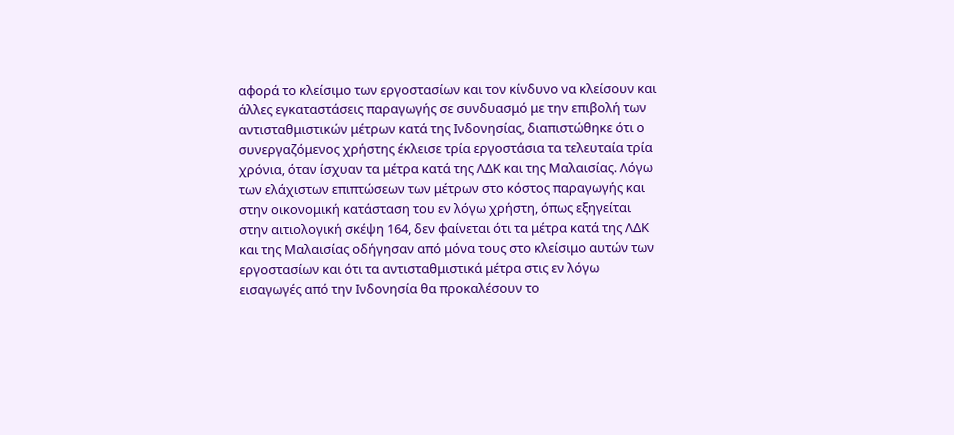αφορά το κλείσιμο των εργοστασίων και τον κίνδυνο να κλείσουν και άλλες εγκαταστάσεις παραγωγής σε συνδυασμό με την επιβολή των αντισταθμιστικών μέτρων κατά της Ινδονησίας, διαπιστώθηκε ότι ο συνεργαζόμενος χρήστης έκλεισε τρία εργοστάσια τα τελευταία τρία χρόνια, όταν ίσχυαν τα μέτρα κατά της ΛΔΚ και της Μαλαισίας. Λόγω των ελάχιστων επιπτώσεων των μέτρων στο κόστος παραγωγής και στην οικονομική κατάσταση του εν λόγω χρήστη, όπως εξηγείται στην αιτιολογική σκέψη 164, δεν φαίνεται ότι τα μέτρα κατά της ΛΔΚ και της Μαλαισίας οδήγησαν από μόνα τους στο κλείσιμο αυτών των εργοστασίων και ότι τα αντισταθμιστικά μέτρα στις εν λόγω εισαγωγές από την Ινδονησία θα προκαλέσουν το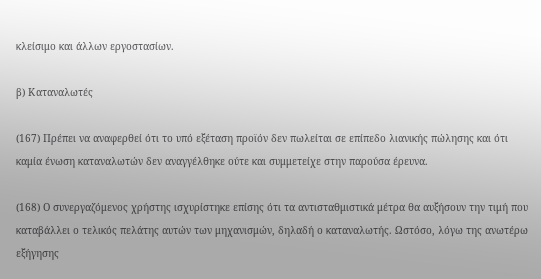κλείσιμο και άλλων εργοστασίων.

β) Καταναλωτές

(167) Πρέπει να αναφερθεί ότι το υπό εξέταση προϊόν δεν πωλείται σε επίπεδο λιανικής πώλησης και ότι καμία ένωση καταναλωτών δεν αναγγέλθηκε ούτε και συμμετείχε στην παρούσα έρευνα.

(168) Ο συνεργαζόμενος χρήστης ισχυρίστηκε επίσης ότι τα αντισταθμιστικά μέτρα θα αυξήσουν την τιμή που καταβάλλει ο τελικός πελάτης αυτών των μηχανισμών, δηλαδή ο καταναλωτής. Ωστόσο, λόγω της ανωτέρω εξήγησης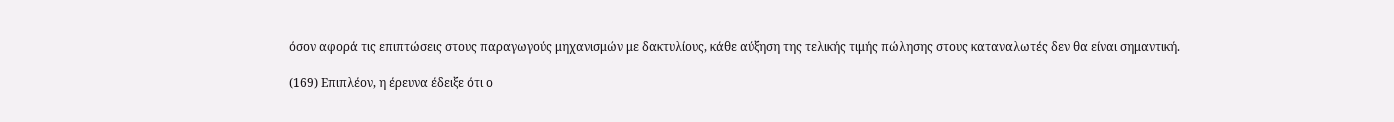όσον αφορά τις επιπτώσεις στους παραγωγούς μηχανισμών με δακτυλίους, κάθε αύξηση της τελικής τιμής πώλησης στους καταναλωτές δεν θα είναι σημαντική.

(169) Επιπλέον, η έρευνα έδειξε ότι ο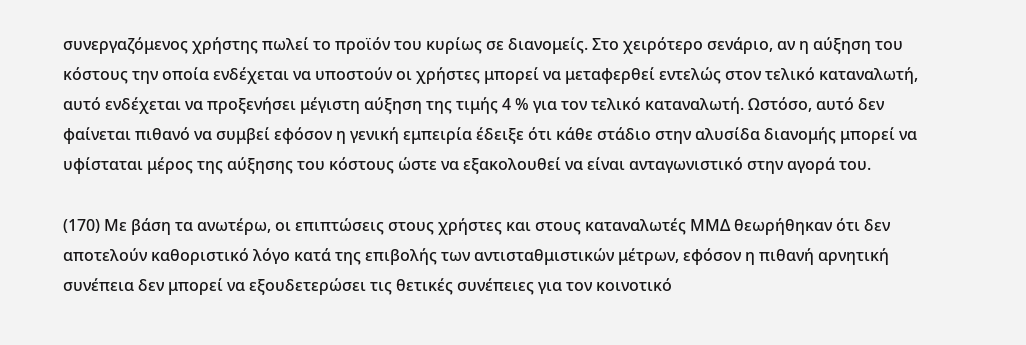συνεργαζόμενος χρήστης πωλεί το προϊόν του κυρίως σε διανομείς. Στο χειρότερο σενάριο, αν η αύξηση του κόστους την οποία ενδέχεται να υποστούν οι χρήστες μπορεί να μεταφερθεί εντελώς στον τελικό καταναλωτή, αυτό ενδέχεται να προξενήσει μέγιστη αύξηση της τιμής 4 % για τον τελικό καταναλωτή. Ωστόσο, αυτό δεν φαίνεται πιθανό να συμβεί εφόσον η γενική εμπειρία έδειξε ότι κάθε στάδιο στην αλυσίδα διανομής μπορεί να υφίσταται μέρος της αύξησης του κόστους ώστε να εξακολουθεί να είναι ανταγωνιστικό στην αγορά του.

(170) Με βάση τα ανωτέρω, οι επιπτώσεις στους χρήστες και στους καταναλωτές ΜΜΔ θεωρήθηκαν ότι δεν αποτελούν καθοριστικό λόγο κατά της επιβολής των αντισταθμιστικών μέτρων, εφόσον η πιθανή αρνητική συνέπεια δεν μπορεί να εξουδετερώσει τις θετικές συνέπειες για τον κοινοτικό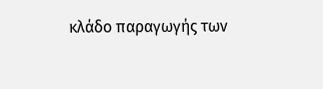κλάδο παραγωγής των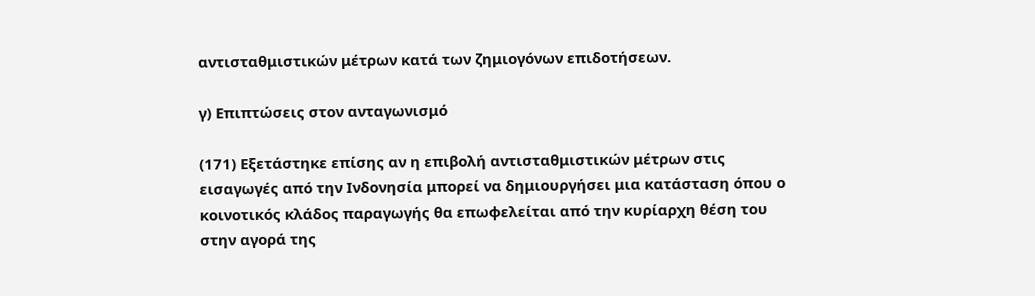αντισταθμιστικών μέτρων κατά των ζημιογόνων επιδοτήσεων.

γ) Επιπτώσεις στον ανταγωνισμό

(171) Εξετάστηκε επίσης αν η επιβολή αντισταθμιστικών μέτρων στις εισαγωγές από την Ινδονησία μπορεί να δημιουργήσει μια κατάσταση όπου ο κοινοτικός κλάδος παραγωγής θα επωφελείται από την κυρίαρχη θέση του στην αγορά της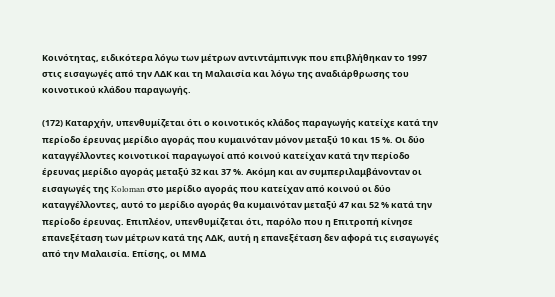Κοινότητας, ειδικότερα λόγω των μέτρων αντιντάμπινγκ που επιβλήθηκαν το 1997 στις εισαγωγές από την ΛΔΚ και τη Μαλαισία και λόγω της αναδιάρθρωσης του κοινοτικού κλάδου παραγωγής.

(172) Καταρχήν, υπενθυμίζεται ότι ο κοινοτικός κλάδος παραγωγής κατείχε κατά την περίοδο έρευνας μερίδιο αγοράς που κυμαινόταν μόνον μεταξύ 10 και 15 %. Οι δύο καταγγέλλοντες κοινοτικοί παραγωγοί από κοινού κατείχαν κατά την περίοδο έρευνας μερίδιο αγοράς μεταξύ 32 και 37 %. Ακόμη και αν συμπεριλαμβάνονταν οι εισαγωγές της Koloman στο μερίδιο αγοράς που κατείχαν από κοινού οι δύο καταγγέλλοντες, αυτό το μερίδιο αγοράς θα κυμαινόταν μεταξύ 47 και 52 % κατά την περίοδο έρευνας. Επιπλέον, υπενθυμίζεται ότι, παρόλο που η Επιτροπή κίνησε επανεξέταση των μέτρων κατά της ΛΔΚ, αυτή η επανεξέταση δεν αφορά τις εισαγωγές από την Μαλαισία. Επίσης, οι ΜΜΔ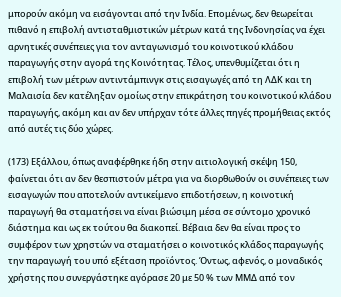μπορούν ακόμη να εισάγονται από την Ινδία. Επομένως, δεν θεωρείται πιθανό η επιβολή αντισταθμιστικών μέτρων κατά της Ινδονησίας να έχει αρνητικές συνέπειες για τον ανταγωνισμό του κοινοτικού κλάδου παραγωγής στην αγορά της Κοινότητας. Τέλος, υπενθυμίζεται ότι η επιβολή των μέτρων αντιντάμπινγκ στις εισαγωγές από τη ΛΔΚ και τη Μαλαισία δεν κατέληξαν ομοίως στην επικράτηση του κοινοτικού κλάδου παραγωγής, ακόμη και αν δεν υπήρχαν τότε άλλες πηγές προμήθειας εκτός από αυτές τις δύο χώρες.

(173) Εξάλλου, όπως αναφέρθηκε ήδη στην αιτιολογική σκέψη 150, φαίνεται ότι αν δεν θεσπιστούν μέτρα για να διορθωθούν οι συνέπειες των εισαγωγών που αποτελούν αντικείμενο επιδοτήσεων, η κοινοτική παραγωγή θα σταματήσει να είναι βιώσιμη μέσα σε σύντομο χρονικό διάστημα και ως εκ τούτου θα διακοπεί. Βέβαια δεν θα είναι προς το συμφέρον των χρηστών να σταματήσει ο κοινοτικός κλάδος παραγωγής την παραγωγή του υπό εξέταση προϊόντος. Όντως, αφενός, ο μοναδικός χρήστης που συνεργάστηκε αγόρασε 20 με 50 % των ΜΜΔ από τον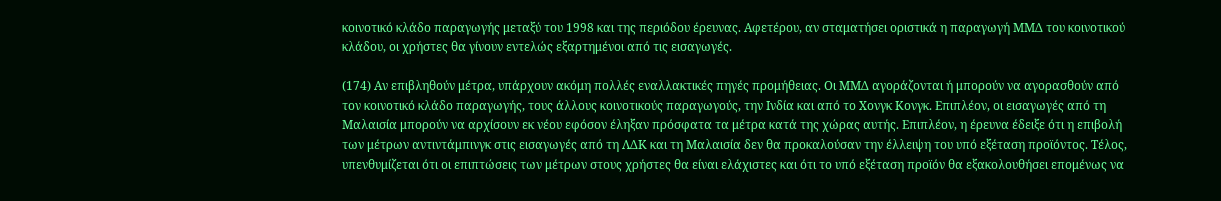κοινοτικό κλάδο παραγωγής μεταξύ του 1998 και της περιόδου έρευνας. Αφετέρου, αν σταματήσει οριστικά η παραγωγή ΜΜΔ του κοινοτικού κλάδου, οι χρήστες θα γίνουν εντελώς εξαρτημένοι από τις εισαγωγές.

(174) Αν επιβληθούν μέτρα, υπάρχουν ακόμη πολλές εναλλακτικές πηγές προμήθειας. Οι ΜΜΔ αγοράζονται ή μπορούν να αγορασθούν από τον κοινοτικό κλάδο παραγωγής, τους άλλους κοινοτικούς παραγωγούς, την Ινδία και από το Χονγκ Κονγκ. Επιπλέον, οι εισαγωγές από τη Μαλαισία μπορούν να αρχίσουν εκ νέου εφόσον έληξαν πρόσφατα τα μέτρα κατά της χώρας αυτής. Επιπλέον, η έρευνα έδειξε ότι η επιβολή των μέτρων αντιντάμπινγκ στις εισαγωγές από τη ΛΔΚ και τη Μαλαισία δεν θα προκαλούσαν την έλλειψη του υπό εξέταση προϊόντος. Τέλος, υπενθυμίζεται ότι οι επιπτώσεις των μέτρων στους χρήστες θα είναι ελάχιστες και ότι το υπό εξέταση προϊόν θα εξακολουθήσει επομένως να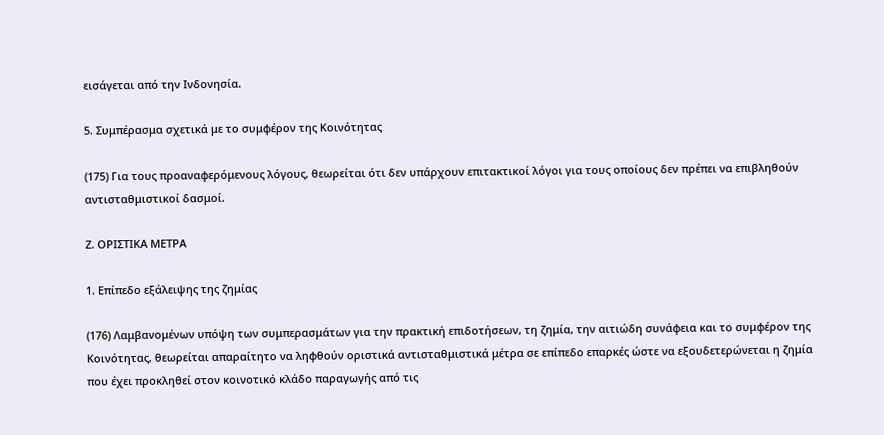εισάγεται από την Ινδονησία.

5. Συμπέρασμα σχετικά με το συμφέρον της Κοινότητας

(175) Για τους προαναφερόμενους λόγους, θεωρείται ότι δεν υπάρχουν επιτακτικοί λόγοι για τους οποίους δεν πρέπει να επιβληθούν αντισταθμιστικοί δασμοί.

Ζ. ΟΡΙΣΤΙΚΑ ΜΕΤΡΑ

1. Επίπεδο εξάλειψης της ζημίας

(176) Λαμβανομένων υπόψη των συμπερασμάτων για την πρακτική επιδοτήσεων, τη ζημία, την αιτιώδη συνάφεια και το συμφέρον της Κοινότητας, θεωρείται απαραίτητο να ληφθούν οριστικά αντισταθμιστικά μέτρα σε επίπεδο επαρκές ώστε να εξουδετερώνεται η ζημία που έχει προκληθεί στον κοινοτικό κλάδο παραγωγής από τις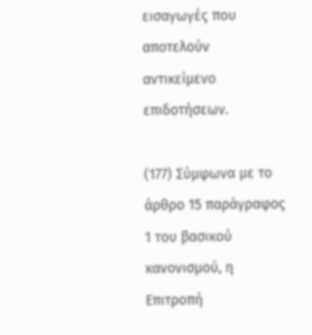εισαγωγές που αποτελούν αντικείμενο επιδοτήσεων.

(177) Σύμφωνα με το άρθρο 15 παράγραφος 1 του βασικού κανονισμού, η Επιτροπή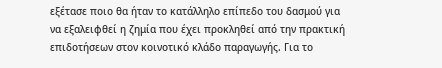εξέτασε ποιο θα ήταν το κατάλληλο επίπεδο του δασμού για να εξαλειφθεί η ζημία που έχει προκληθεί από την πρακτική επιδοτήσεων στον κοινοτικό κλάδο παραγωγής. Για το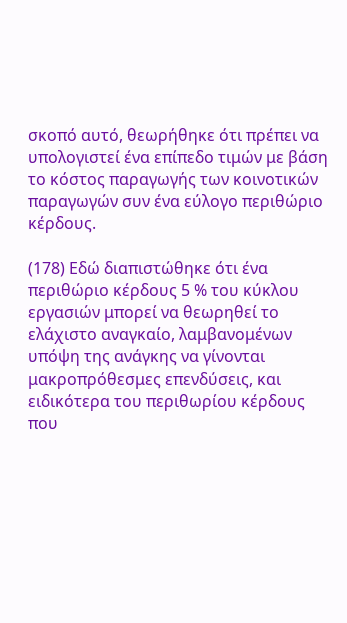σκοπό αυτό, θεωρήθηκε ότι πρέπει να υπολογιστεί ένα επίπεδο τιμών με βάση το κόστος παραγωγής των κοινοτικών παραγωγών συν ένα εύλογο περιθώριο κέρδους.

(178) Εδώ διαπιστώθηκε ότι ένα περιθώριο κέρδους 5 % του κύκλου εργασιών μπορεί να θεωρηθεί το ελάχιστο αναγκαίο, λαμβανομένων υπόψη της ανάγκης να γίνονται μακροπρόθεσμες επενδύσεις, και ειδικότερα του περιθωρίου κέρδους που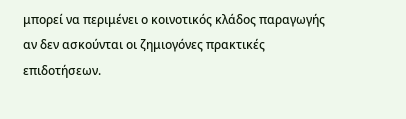μπορεί να περιμένει ο κοινοτικός κλάδος παραγωγής αν δεν ασκούνται οι ζημιογόνες πρακτικές επιδοτήσεων.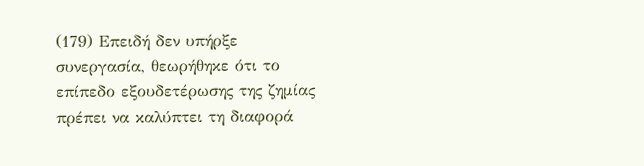(179) Επειδή δεν υπήρξε συνεργασία, θεωρήθηκε ότι το επίπεδο εξουδετέρωσης της ζημίας πρέπει να καλύπτει τη διαφορά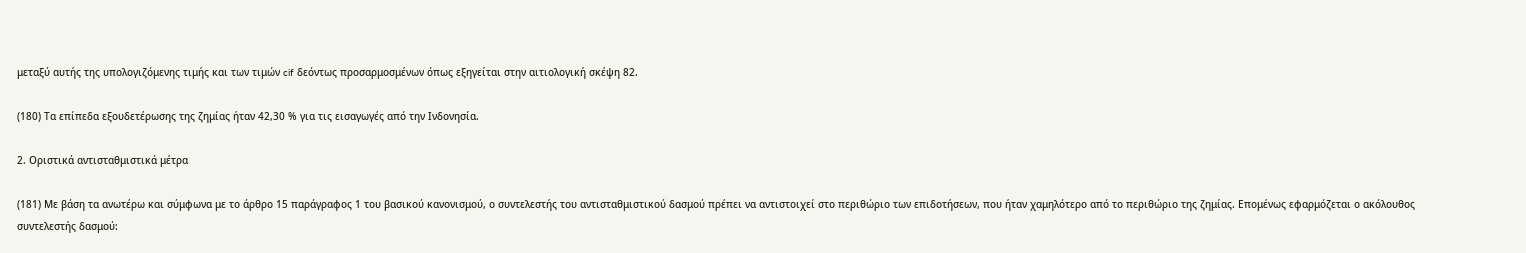μεταξύ αυτής της υπολογιζόμενης τιμής και των τιμών cif δεόντως προσαρμοσμένων όπως εξηγείται στην αιτιολογική σκέψη 82.

(180) Τα επίπεδα εξουδετέρωσης της ζημίας ήταν 42,30 % για τις εισαγωγές από την Ινδονησία.

2. Οριστικά αντισταθμιστικά μέτρα

(181) Με βάση τα ανωτέρω και σύμφωνα με το άρθρο 15 παράγραφος 1 του βασικού κανονισμού, ο συντελεστής του αντισταθμιστικού δασμού πρέπει να αντιστοιχεί στο περιθώριο των επιδοτήσεων, που ήταν χαμηλότερο από το περιθώριο της ζημίας. Επομένως εφαρμόζεται ο ακόλουθος συντελεστής δασμού: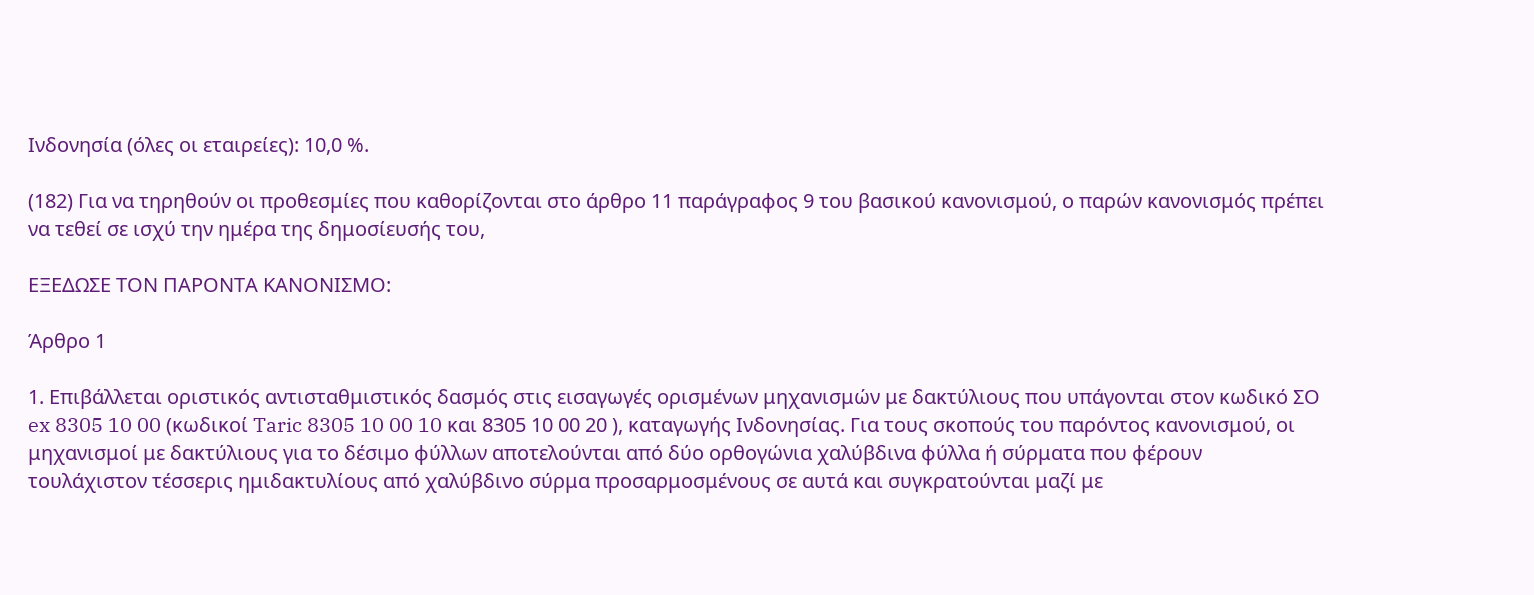Ινδονησία (όλες οι εταιρείες): 10,0 %.

(182) Για να τηρηθούν οι προθεσμίες που καθορίζονται στο άρθρο 11 παράγραφος 9 του βασικού κανονισμού, ο παρών κανονισμός πρέπει να τεθεί σε ισχύ την ημέρα της δημοσίευσής του,

ΕΞΕΔΩΣΕ ΤΟΝ ΠΑΡΟΝΤΑ ΚΑΝΟΝΙΣΜΟ:

Άρθρο 1

1. Επιβάλλεται οριστικός αντισταθμιστικός δασμός στις εισαγωγές ορισμένων μηχανισμών με δακτύλιους που υπάγονται στον κωδικό ΣΟ ex 8305 10 00 (κωδικοί Taric 8305 10 00 10 και 8305 10 00 20 ), καταγωγής Ινδονησίας. Για τους σκοπούς του παρόντος κανονισμού, οι μηχανισμοί με δακτύλιους για το δέσιμο φύλλων αποτελούνται από δύο ορθογώνια χαλύβδινα φύλλα ή σύρματα που φέρουν τουλάχιστον τέσσερις ημιδακτυλίους από χαλύβδινο σύρμα προσαρμοσμένους σε αυτά και συγκρατούνται μαζί με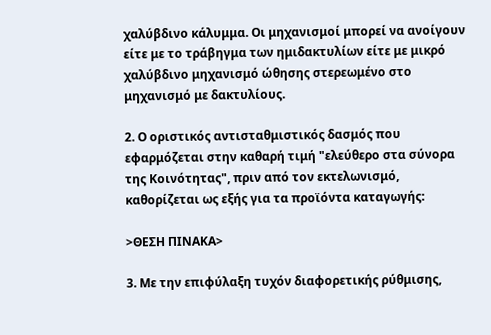χαλύβδινο κάλυμμα. Οι μηχανισμοί μπορεί να ανοίγουν είτε με το τράβηγμα των ημιδακτυλίων είτε με μικρό χαλύβδινο μηχανισμό ώθησης στερεωμένο στο μηχανισμό με δακτυλίους.

2. Ο οριστικός αντισταθμιστικός δασμός που εφαρμόζεται στην καθαρή τιμή "ελεύθερο στα σύνορα της Κοινότητας", πριν από τον εκτελωνισμό, καθορίζεται ως εξής για τα προϊόντα καταγωγής:

>ΘΕΣΗ ΠΙΝΑΚΑ>

3. Με την επιφύλαξη τυχόν διαφορετικής ρύθμισης,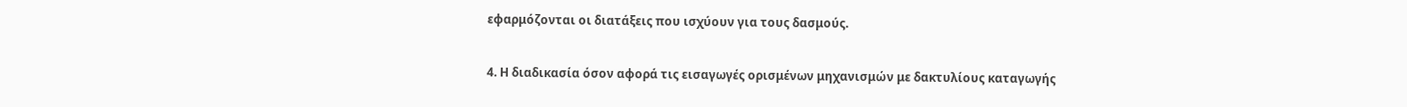εφαρμόζονται οι διατάξεις που ισχύουν για τους δασμούς.

4. Η διαδικασία όσον αφορά τις εισαγωγές ορισμένων μηχανισμών με δακτυλίους καταγωγής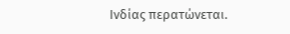Ινδίας περατώνεται.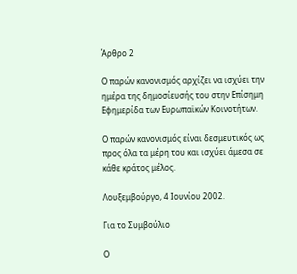Άρθρο 2

Ο παρών κανονισμός αρχίζει να ισχύει την ημέρα της δημοσίευσής του στην Επίσημη Εφημερίδα των Ευρωπαϊκών Κοινοτήτων.

Ο παρών κανονισμός είναι δεσμευτικός ως προς όλα τα μέρη του και ισχύει άμεσα σε κάθε κράτος μέλος.

Λουξεμβούργο, 4 Ιουνίου 2002.

Για το Συμβούλιο

Ο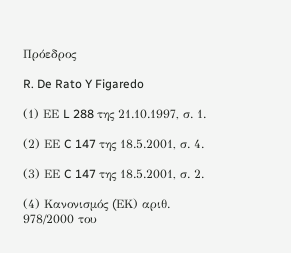Πρόεδρος

R. De Rato Y Figaredo

(1) ΕΕ L 288 της 21.10.1997, σ. 1.

(2) ΕΕ C 147 της 18.5.2001, σ. 4.

(3) ΕΕ C 147 της 18.5.2001, σ. 2.

(4) Κανονισμός (EΚ) αριθ. 978/2000 του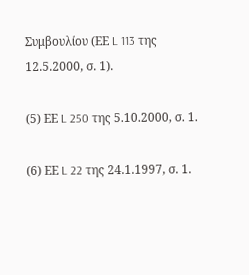Συμβουλίου (ΕΕ L 113 της 12.5.2000, σ. 1).

(5) ΕΕ L 250 της 5.10.2000, σ. 1.

(6) ΕΕ L 22 της 24.1.1997, σ. 1.